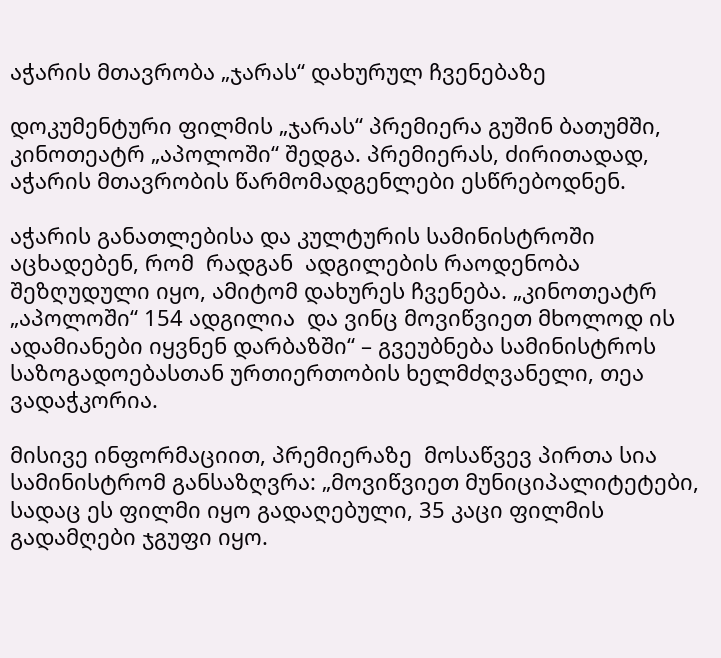აჭარის მთავრობა „ჯარას“ დახურულ ჩვენებაზე

დოკუმენტური ფილმის „ჯარას“ პრემიერა გუშინ ბათუმში, კინოთეატრ „აპოლოში“ შედგა. პრემიერას, ძირითადად, აჭარის მთავრობის წარმომადგენლები ესწრებოდნენ.

აჭარის განათლებისა და კულტურის სამინისტროში აცხადებენ, რომ  რადგან  ადგილების რაოდენობა შეზღუდული იყო, ამიტომ დახურეს ჩვენება. „კინოთეატრ „აპოლოში“ 154 ადგილია  და ვინც მოვიწვიეთ მხოლოდ ის ადამიანები იყვნენ დარბაზში“ – გვეუბნება სამინისტროს საზოგადოებასთან ურთიერთობის ხელმძღვანელი, თეა ვადაჭკორია.

მისივე ინფორმაციით, პრემიერაზე  მოსაწვევ პირთა სია სამინისტრომ განსაზღვრა: „მოვიწვიეთ მუნიციპალიტეტები, სადაც ეს ფილმი იყო გადაღებული, 35 კაცი ფილმის  გადამღები ჯგუფი იყო.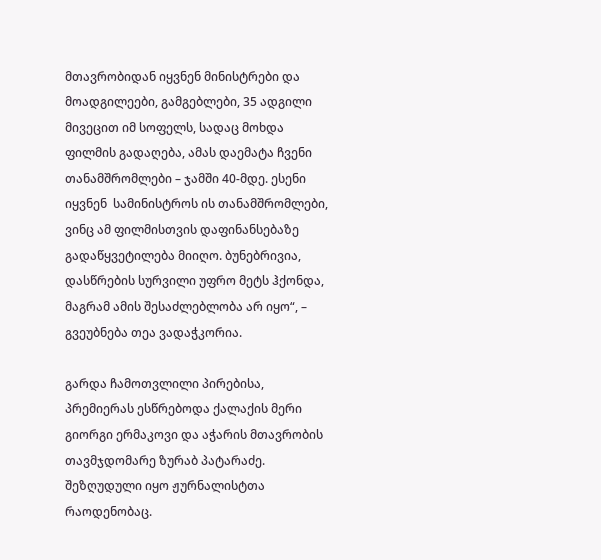მთავრობიდან იყვნენ მინისტრები და მოადგილეები, გამგებლები, 35 ადგილი მივეცით იმ სოფელს, სადაც მოხდა ფილმის გადაღება, ამას დაემატა ჩვენი თანამშრომლები – ჯამში 40-მდე. ესენი იყვნენ  სამინისტროს ის თანამშრომლები, ვინც ამ ფილმისთვის დაფინანსებაზე გადაწყვეტილება მიიღო. ბუნებრივია, დასწრების სურვილი უფრო მეტს ჰქონდა, მაგრამ ამის შესაძლებლობა არ იყო“, – გვეუბნება თეა ვადაჭკორია.

გარდა ჩამოთვლილი პირებისა, პრემიერას ესწრებოდა ქალაქის მერი გიორგი ერმაკოვი და აჭარის მთავრობის თავმჯდომარე ზურაბ პატარაძე. შეზღუდული იყო ჟურნალისტთა რაოდენობაც.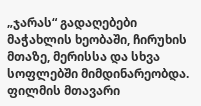„ჯარას“ გადაღებები მაჭახლის ხეობაში, ჩირუხის მთაზე, მერისსა და სხვა სოფლებში მიმდინარეობდა. ფილმის მთავარი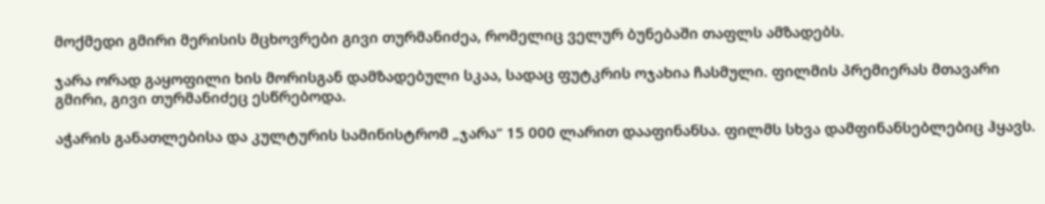მოქმედი გმირი მერისის მცხოვრები გივი თურმანიძეა, რომელიც ველურ ბუნებაში თაფლს ამზადებს.

ჯარა ორად გაყოფილი ხის მორისგან დამზადებული სკაა, სადაც ფუტკრის ოჯახია ჩასმული. ფილმის პრემიერას მთავარი გმირი, გივი თურმანიძეც ესწრებოდა.

აჭარის განათლებისა და კულტურის სამინისტრომ „ჯარა“ 15 000 ლარით დააფინანსა. ფილმს სხვა დამფინანსებლებიც ჰყავს.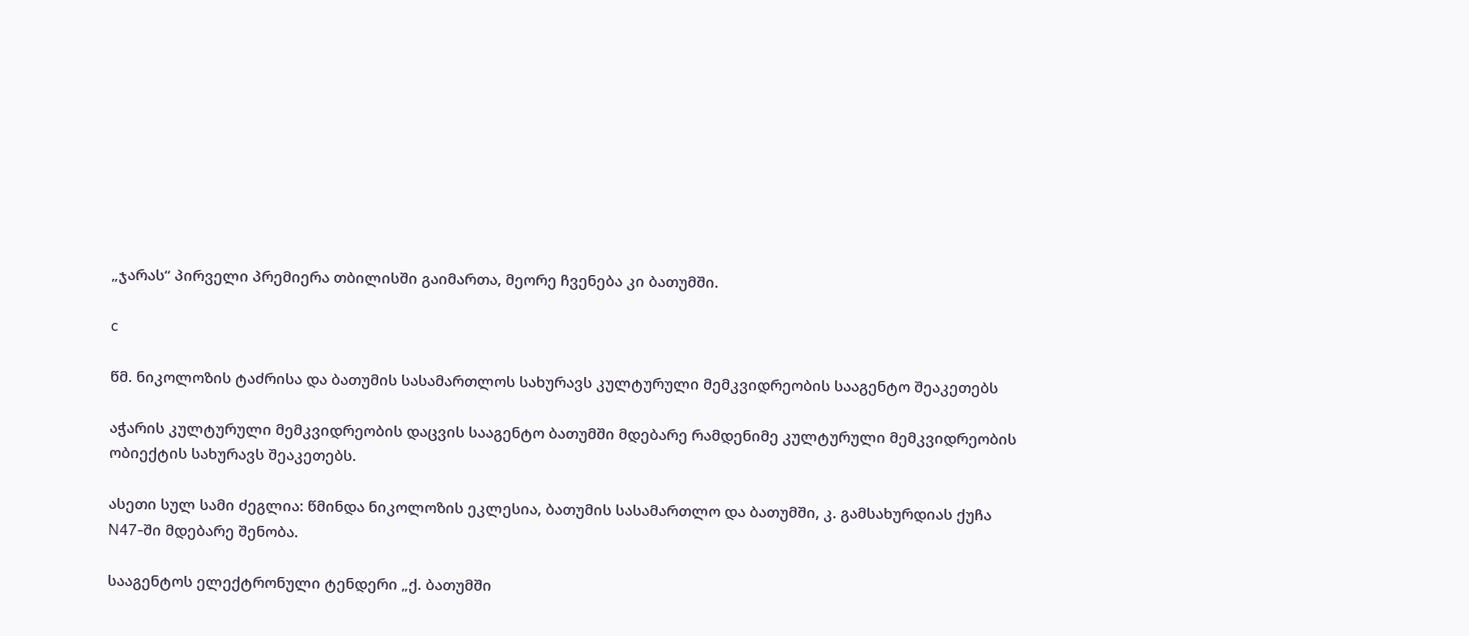„ჯარას“ პირველი პრემიერა თბილისში გაიმართა, მეორე ჩვენება კი ბათუმში.

c

წმ. ნიკოლოზის ტაძრისა და ბათუმის სასამართლოს სახურავს კულტურული მემკვიდრეობის სააგენტო შეაკეთებს

აჭარის კულტურული მემკვიდრეობის დაცვის სააგენტო ბათუმში მდებარე რამდენიმე კულტურული მემკვიდრეობის ობიექტის სახურავს შეაკეთებს.

ასეთი სულ სამი ძეგლია: წმინდა ნიკოლოზის ეკლესია, ბათუმის სასამართლო და ბათუმში, კ. გამსახურდიას ქუჩა N47-ში მდებარე შენობა.

სააგენტოს ელექტრონული ტენდერი „ქ. ბათუმში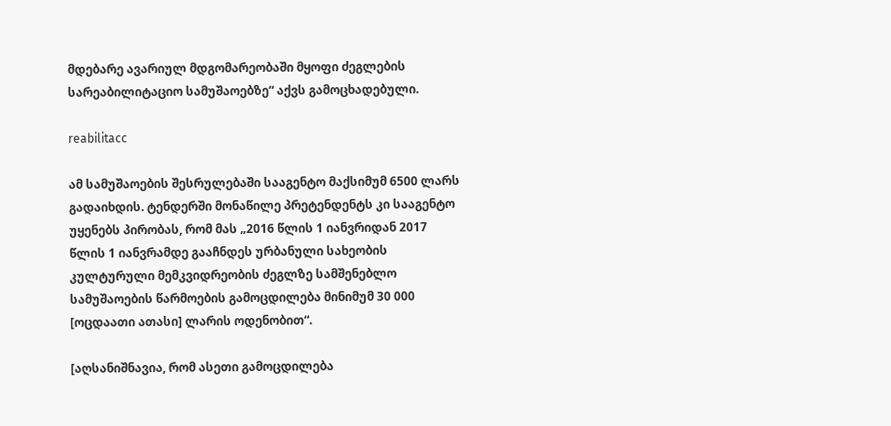მდებარე ავარიულ მდგომარეობაში მყოფი ძეგლების სარეაბილიტაციო სამუშაოებზე“ აქვს გამოცხადებული.

reabilitacc

ამ სამუშაოების შესრულებაში სააგენტო მაქსიმუმ 6500 ლარს გადაიხდის. ტენდერში მონაწილე პრეტენდენტს კი სააგენტო უყენებს პირობას, რომ მას „2016 წლის 1 იანვრიდან 2017 წლის 1 იანვრამდე გააჩნდეს ურბანული სახეობის კულტურული მემკვიდრეობის ძეგლზე სამშენებლო სამუშაოების წარმოების გამოცდილება მინიმუმ 30 000 [ოცდაათი ათასი] ლარის ოდენობით“.

[აღსანიშნავია, რომ ასეთი გამოცდილება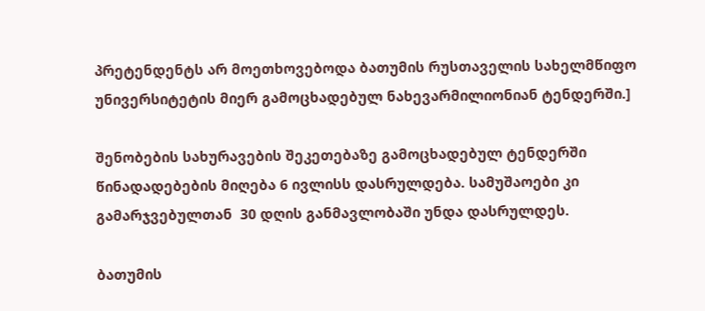პრეტენდენტს არ მოეთხოვებოდა ბათუმის რუსთაველის სახელმწიფო უნივერსიტეტის მიერ გამოცხადებულ ნახევარმილიონიან ტენდერში.]

შენობების სახურავების შეკეთებაზე გამოცხადებულ ტენდერში წინადადებების მიღება 6 ივლისს დასრულდება. სამუშაოები კი გამარჯვებულთან  30 დღის განმავლობაში უნდა დასრულდეს.

ბათუმის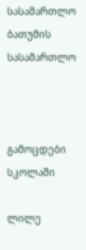სასამართლო
ბათუმის სასამართლო



გამოცდები სკოლაში

ლილე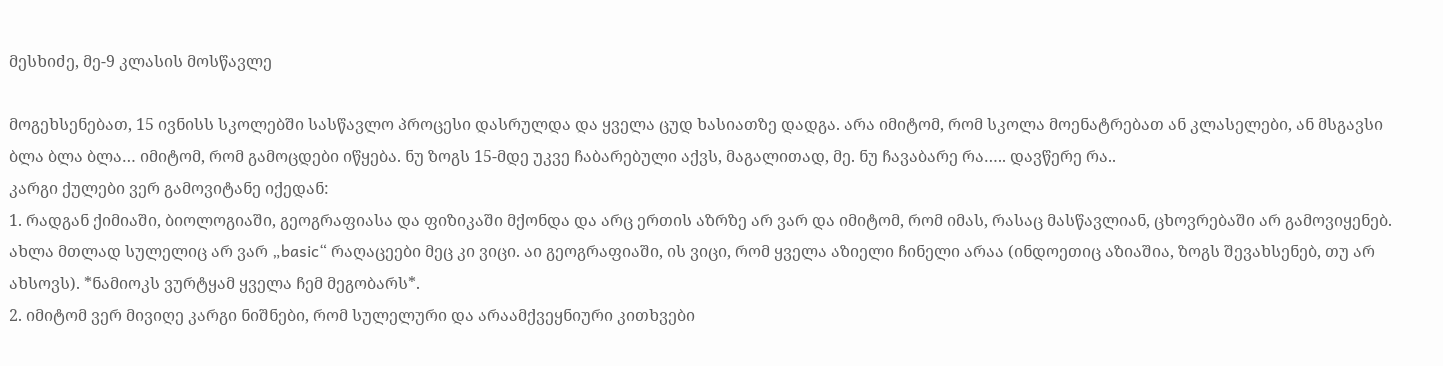მესხიძე, მე-9 კლასის მოსწავლე

მოგეხსენებათ, 15 ივნისს სკოლებში სასწავლო პროცესი დასრულდა და ყველა ცუდ ხასიათზე დადგა. არა იმიტომ, რომ სკოლა მოენატრებათ ან კლასელები, ან მსგავსი ბლა ბლა ბლა… იმიტომ, რომ გამოცდები იწყება. ნუ ზოგს 15-მდე უკვე ჩაბარებული აქვს, მაგალითად, მე. ნუ ჩავაბარე რა….. დავწერე რა..
კარგი ქულები ვერ გამოვიტანე იქედან:
1. რადგან ქიმიაში, ბიოლოგიაში, გეოგრაფიასა და ფიზიკაში მქონდა და არც ერთის აზრზე არ ვარ და იმიტომ, რომ იმას, რასაც მასწავლიან, ცხოვრებაში არ გამოვიყენებ. ახლა მთლად სულელიც არ ვარ „basic“ რაღაცეები მეც კი ვიცი. აი გეოგრაფიაში, ის ვიცი, რომ ყველა აზიელი ჩინელი არაა (ინდოეთიც აზიაშია, ზოგს შევახსენებ, თუ არ ახსოვს). *ნამიოკს ვურტყამ ყველა ჩემ მეგობარს*.
2. იმიტომ ვერ მივიღე კარგი ნიშნები, რომ სულელური და არაამქვეყნიური კითხვები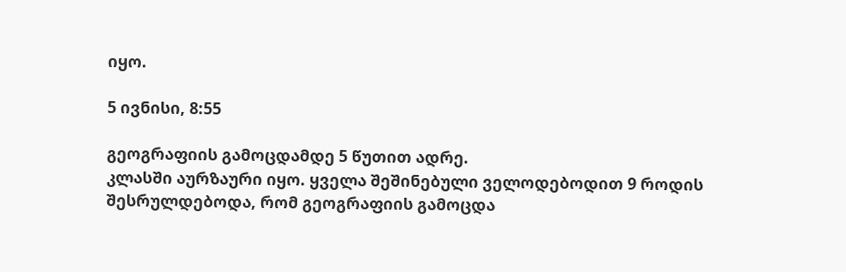იყო.

5 ივნისი, 8:55

გეოგრაფიის გამოცდამდე 5 წუთით ადრე.
კლასში აურზაური იყო. ყველა შეშინებული ველოდებოდით 9 როდის შესრულდებოდა, რომ გეოგრაფიის გამოცდა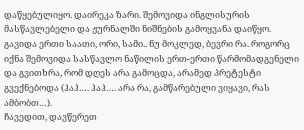დაწყებულიყო. დაირეკა ზარი. შემოვიდა ინგლისურის მასწავლებელი და ჟურნალში ნიშნების გამოყვანა დაიწყო. გავიდა ერთი საათი, ორი, სამი.. ნუ მოკლედ, ბევრი რა. როგორც იქნა შემოვიდა სასწავლო ნაწილის ერთ-ერთი წარმომადგენელი და გვითხრა, რომ დღეს არა გამოცდა, არამედ პრეტესტი გვექნებოდა (ჰაჰ…. ჰაჰ…. არა რა, გამწარებული ვიყავი, რას ამბობთ…).
ჩავედით, დავწერეთ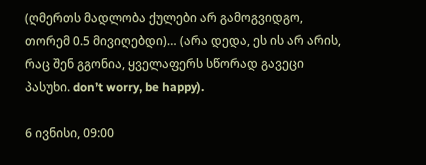(ღმერთს მადლობა ქულები არ გამოგვიდგო, თორემ 0.5 მივიღებდი)… (არა დედა, ეს ის არ არის, რაც შენ გგონია, ყველაფერს სწორად გავეცი პასუხი. don’t worry, be happy).

6 ივნისი, 09:00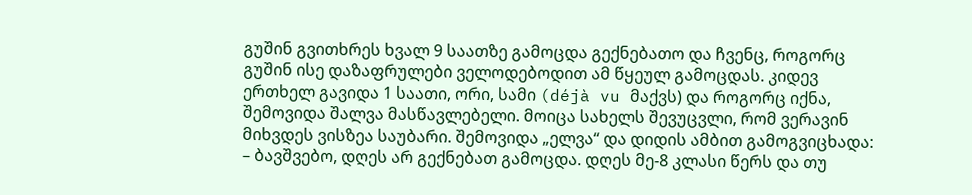გუშინ გვითხრეს ხვალ 9 საათზე გამოცდა გექნებათო და ჩვენც, როგორც გუშინ ისე დაზაფრულები ველოდებოდით ამ წყეულ გამოცდას. კიდევ ერთხელ გავიდა 1 საათი, ორი, სამი (déjà vu მაქვს) და როგორც იქნა, შემოვიდა შალვა მასწავლებელი. მოიცა სახელს შევუცვლი, რომ ვერავინ მიხვდეს ვისზეა საუბარი. შემოვიდა „ელვა“ და დიდის ამბით გამოგვიცხადა:
– ბავშვებო, დღეს არ გექნებათ გამოცდა. დღეს მე-8 კლასი წერს და თუ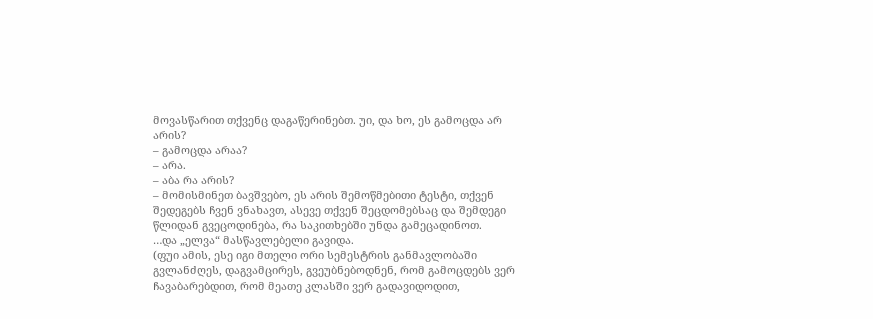მოვასწარით თქვენც დაგაწერინებთ. უი, და ხო, ეს გამოცდა არ არის?
– გამოცდა არაა?
– არა.
– აბა რა არის?
– მომისმინეთ ბავშვებო, ეს არის შემოწმებითი ტესტი, თქვენ შედეგებს ჩვენ ვნახავთ, ასევე თქვენ შეცდომებსაც და შემდეგი წლიდან გვეცოდინება, რა საკითხებში უნდა გამეცადინოთ.
…და „ელვა“ მასწავლებელი გავიდა.
(ფუი ამის, ესე იგი მთელი ორი სემესტრის განმავლობაში გვლანძღეს, დაგვამცირეს, გვეუბნებოდნენ, რომ გამოცდებს ვერ ჩავაბარებდით, რომ მეათე კლასში ვერ გადავიდოდით,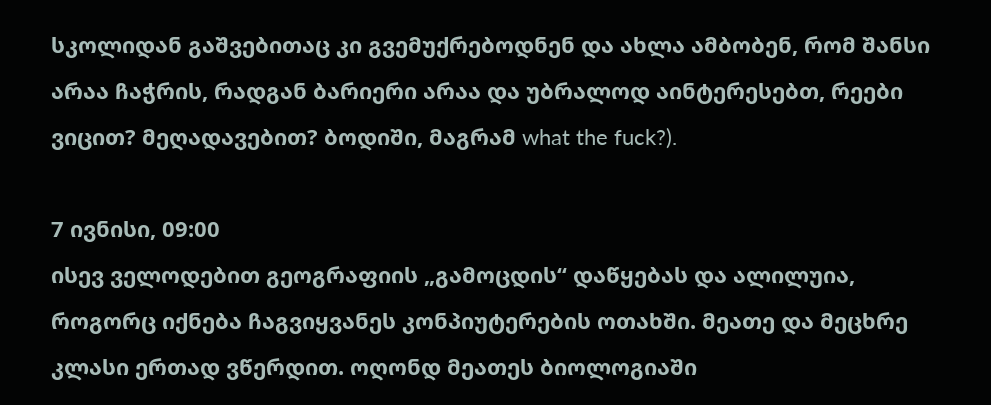სკოლიდან გაშვებითაც კი გვემუქრებოდნენ და ახლა ამბობენ, რომ შანსი არაა ჩაჭრის, რადგან ბარიერი არაა და უბრალოდ აინტერესებთ, რეები ვიცით? მეღადავებით? ბოდიში, მაგრამ what the fuck?).

7 ივნისი, 09:00
ისევ ველოდებით გეოგრაფიის „გამოცდის“ დაწყებას და ალილუია, როგორც იქნება ჩაგვიყვანეს კონპიუტერების ოთახში. მეათე და მეცხრე კლასი ერთად ვწერდით. ოღონდ მეათეს ბიოლოგიაში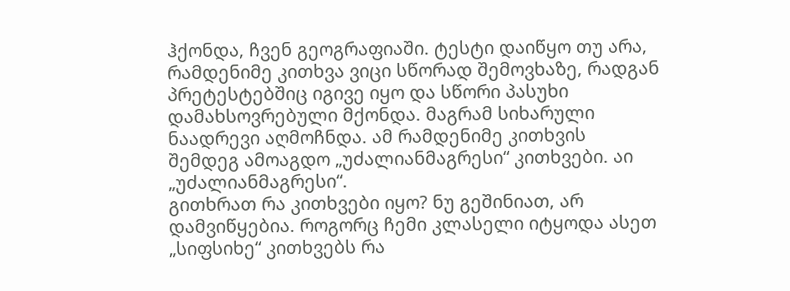ჰქონდა, ჩვენ გეოგრაფიაში. ტესტი დაიწყო თუ არა, რამდენიმე კითხვა ვიცი სწორად შემოვხაზე, რადგან პრეტესტებშიც იგივე იყო და სწორი პასუხი დამახსოვრებული მქონდა. მაგრამ სიხარული ნაადრევი აღმოჩნდა. ამ რამდენიმე კითხვის შემდეგ ამოაგდო „უძალიანმაგრესი“ კითხვები. აი „უძალიანმაგრესი“.
გითხრათ რა კითხვები იყო? ნუ გეშინიათ, არ დამვიწყებია. როგორც ჩემი კლასელი იტყოდა ასეთ „სიფსიხე“ კითხვებს რა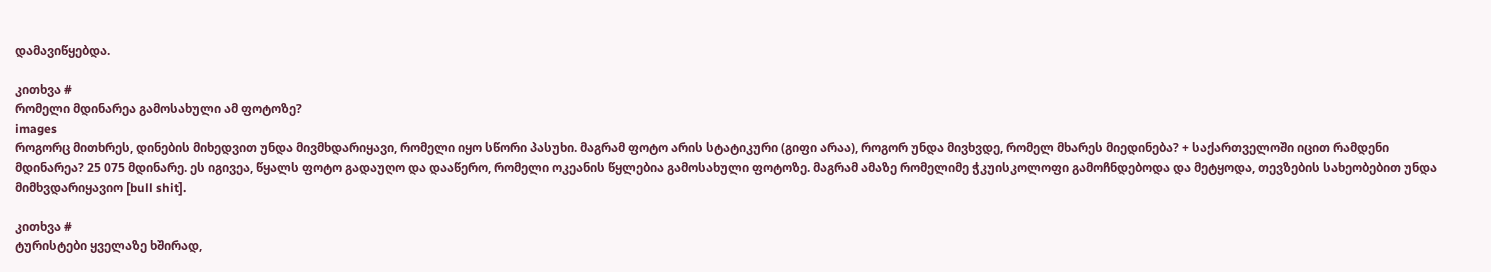დამავიწყებდა.

კითხვა #
რომელი მდინარეა გამოსახული ამ ფოტოზე?
images
როგორც მითხრეს, დინების მიხედვით უნდა მივმხდარიყავი, რომელი იყო სწორი პასუხი. მაგრამ ფოტო არის სტატიკური (გიფი არაა), როგორ უნდა მივხვდე, რომელ მხარეს მიედინება? + საქართველოში იცით რამდენი მდინარეა? 25 075 მდინარე. ეს იგივეა, წყალს ფოტო გადაუღო და დააწერო, რომელი ოკეანის წყლებია გამოსახული ფოტოზე. მაგრამ ამაზე რომელიმე ჭკუისკოლოფი გამოჩნდებოდა და მეტყოდა, თევზების სახეობებით უნდა მიმხვდარიყავიო [bull shit].

კითხვა #
ტურისტები ყველაზე ხშირად,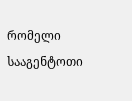რომელი სააგენტოთი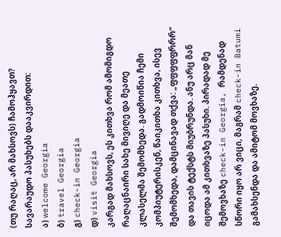(თუ რაღაც, არ მახსოვს) ჩამოჰყავთ?
სავარაუდო პასუხებს დააკვირდით:
ა) welcome Georgia
ბ) travel Georgia
გ) check-in Georgia
დ) visit Georgia
კარგად მახსოვს, ეს კითხვა რომ ამომიგდო რაღაცნაირი სახე მივიღე და მეათე კლასელმა შემომხედა. გადმოიწია ჩემი კომპიუტერისკენ, წაიკითხა კითხვა, ისევ შემომხედა, დამცინავად თქვა: „ფფფფფრრრ“ და თავის ტექსტს მიუბრუნდა. ანუ არც მან იცოდა ამ კითხვაზე პასუხი. პირადად მე შემოვხაზე check-in Georgia, რამდენად სწორი იყო არ ვიცი, მაგრამ check-in Batumi გამახსენდა და ამიტომ მოვხაზე.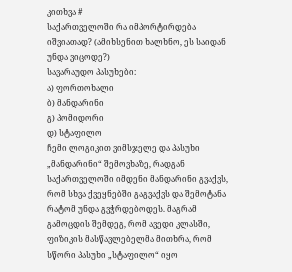კითხვა #
საქართველოში რა იმპორტირდება იშვიათად? (ამიხსენით ხალხნო, ეს საიდან უნდა ვიცოდე?)
სავარაუდო პასუხები:
ა) ფორთოხალი
ბ) მანდარინი
გ) პომიდორი
დ) სტაფილო
ჩემი ლოგიკით ვიმსჯელე და პასუხი „მანდარინი“ შემოვხაზე, რადგან საქართველოში იმდენი მანდარინი გვაქვს, რომ სხვა ქვეყნებში გაგვაქვს და შემოტანა რატომ უნდა გვჭრდებოდეს. მაგრამ გამოცდის შემდეგ, რომ ავედი კლასში, ფიზიკის მასწავლებელმა მითხრა, რომ სწორი პასუხი „სტაფილო“ იყო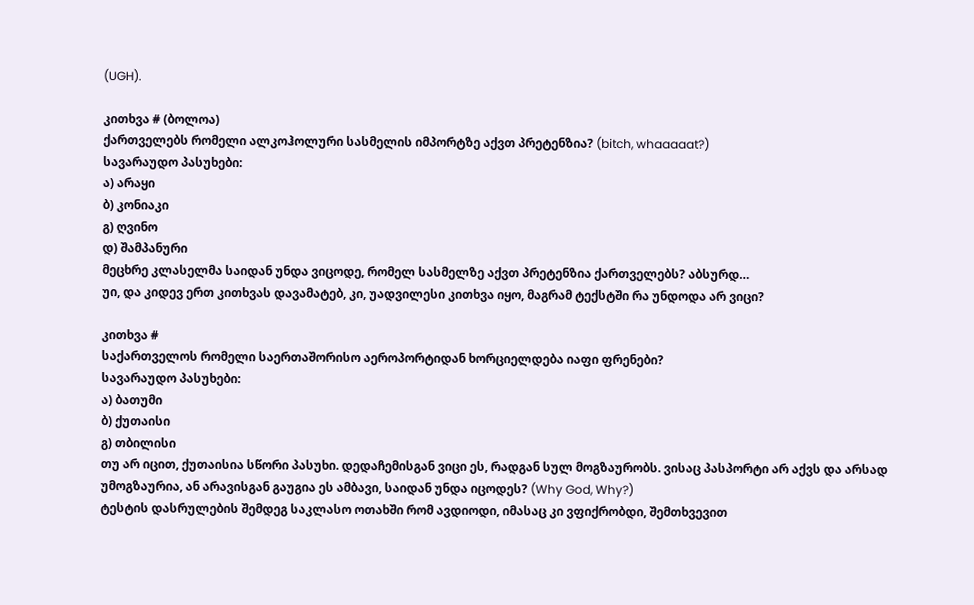(UGH).

კითხვა # (ბოლოა)
ქართველებს რომელი ალკოჰოლური სასმელის იმპორტზე აქვთ პრეტენზია? (bitch, whaaaaat?)
სავარაუდო პასუხები:
ა) არაყი
ბ) კონიაკი
გ) ღვინო
დ) შამპანური
მეცხრე კლასელმა საიდან უნდა ვიცოდე, რომელ სასმელზე აქვთ პრეტენზია ქართველებს? აბსურდ…
უი, და კიდევ ერთ კითხვას დავამატებ, კი, უადვილესი კითხვა იყო, მაგრამ ტექსტში რა უნდოდა არ ვიცი?

კითხვა #
საქართველოს რომელი საერთაშორისო აეროპორტიდან ხორციელდება იაფი ფრენები?
სავარაუდო პასუხები:
ა) ბათუმი
ბ) ქუთაისი
გ) თბილისი
თუ არ იცით, ქუთაისია სწორი პასუხი. დედაჩემისგან ვიცი ეს, რადგან სულ მოგზაურობს. ვისაც პასპორტი არ აქვს და არსად უმოგზაურია, ან არავისგან გაუგია ეს ამბავი, საიდან უნდა იცოდეს? (Why God, Why?)
ტესტის დასრულების შემდეგ საკლასო ოთახში რომ ავდიოდი, იმასაც კი ვფიქრობდი, შემთხვევით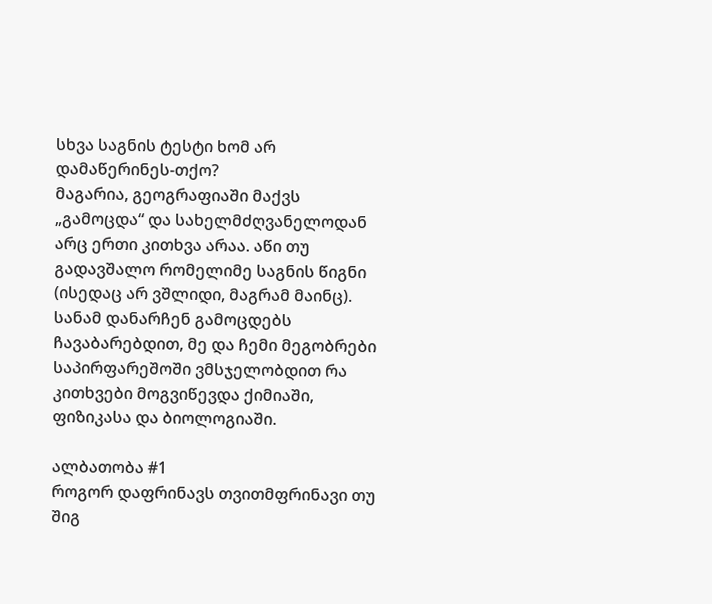სხვა საგნის ტესტი ხომ არ დამაწერინეს-თქო?
მაგარია, გეოგრაფიაში მაქვს „გამოცდა“ და სახელმძღვანელოდან არც ერთი კითხვა არაა. აწი თუ გადავშალო რომელიმე საგნის წიგნი (ისედაც არ ვშლიდი, მაგრამ მაინც).
სანამ დანარჩენ გამოცდებს ჩავაბარებდით, მე და ჩემი მეგობრები საპირფარეშოში ვმსჯელობდით რა კითხვები მოგვიწევდა ქიმიაში, ფიზიკასა და ბიოლოგიაში.

ალბათობა #1
როგორ დაფრინავს თვითმფრინავი თუ შიგ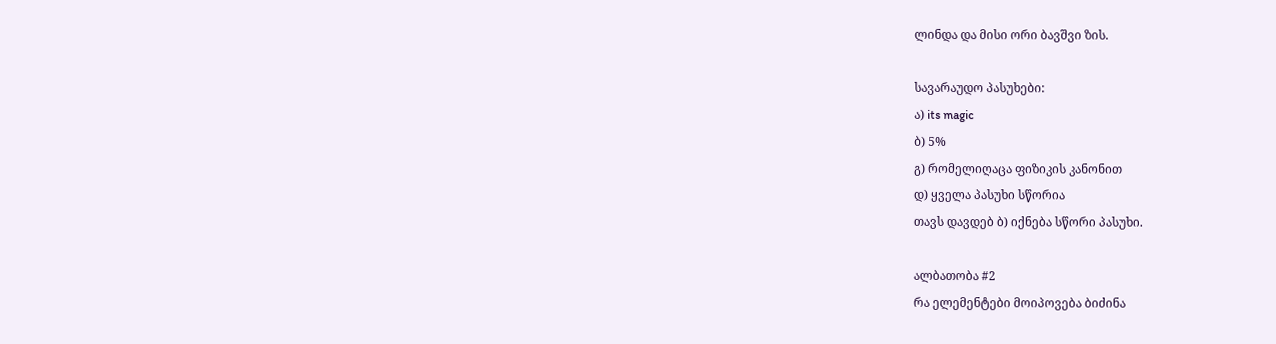ლინდა და მისი ორი ბავშვი ზის.

სავარაუდო პასუხები:
ა) its magic
ბ) 5%
გ) რომელიღაცა ფიზიკის კანონით
დ) ყველა პასუხი სწორია
თავს დავდებ ბ) იქნება სწორი პასუხი.

ალბათობა #2
რა ელემენტები მოიპოვება ბიძინა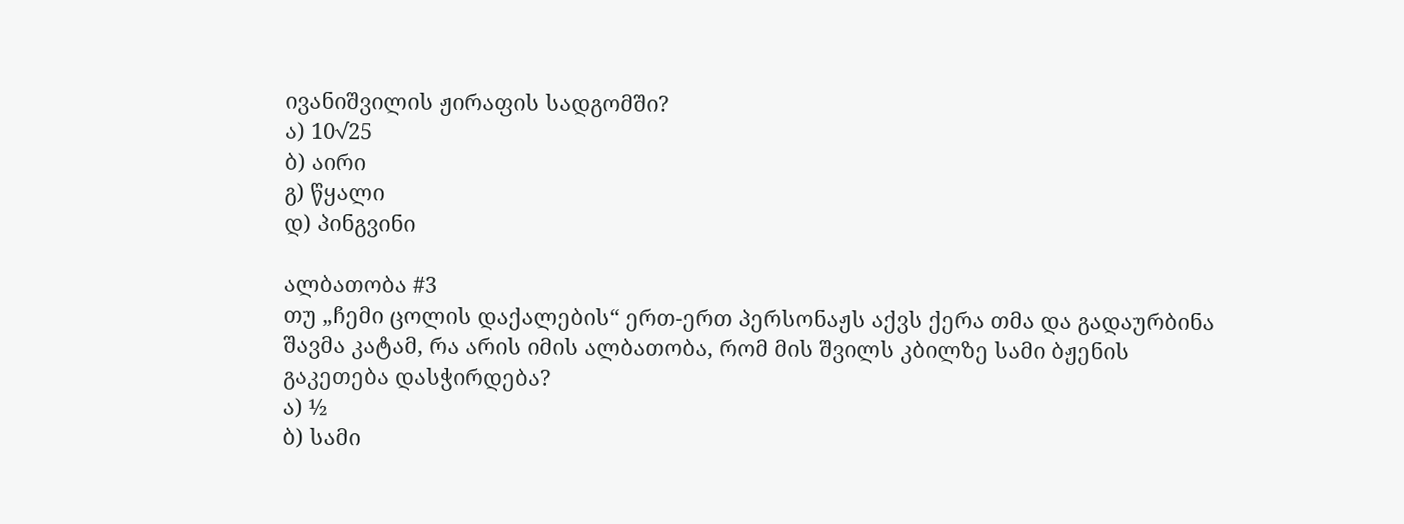ივანიშვილის ჟირაფის სადგომში?
ა) 10√25
ბ) აირი
გ) წყალი
დ) პინგვინი

ალბათობა #3
თუ „ჩემი ცოლის დაქალების“ ერთ-ერთ პერსონაჟს აქვს ქერა თმა და გადაურბინა შავმა კატამ, რა არის იმის ალბათობა, რომ მის შვილს კბილზე სამი ბჟენის გაკეთება დასჭირდება?
ა) ½
ბ) სამი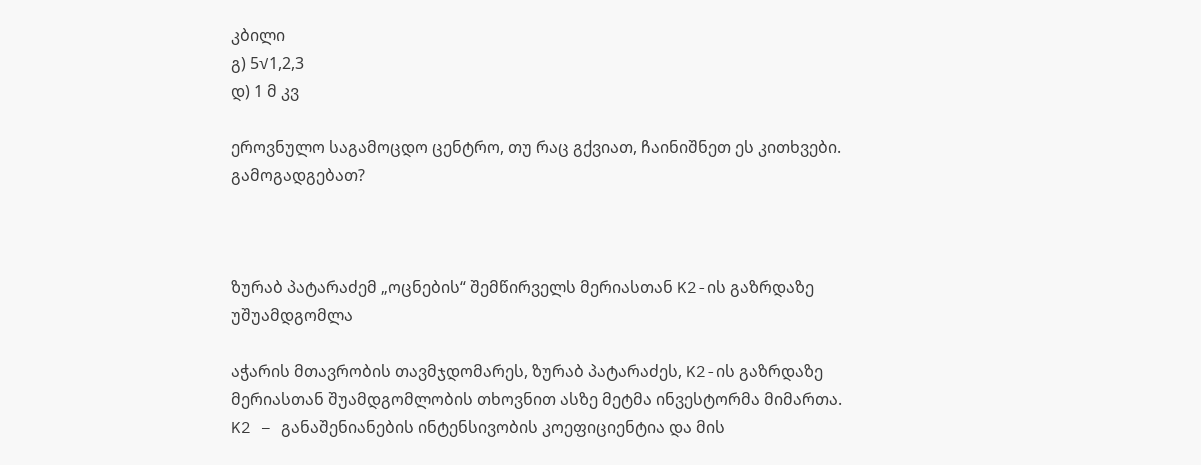კბილი
გ) 5√1,2,3
დ) 1 მ კვ

ეროვნულო საგამოცდო ცენტრო, თუ რაც გქვიათ, ჩაინიშნეთ ეს კითხვები. გამოგადგებათ?



ზურაბ პატარაძემ „ოცნების“ შემწირველს მერიასთან K2-ის გაზრდაზე უშუამდგომლა

აჭარის მთავრობის თავმჯდომარეს, ზურაბ პატარაძეს, K2-ის გაზრდაზე მერიასთან შუამდგომლობის თხოვნით ასზე მეტმა ინვესტორმა მიმართა. K2 – განაშენიანების ინტენსივობის კოეფიციენტია და მის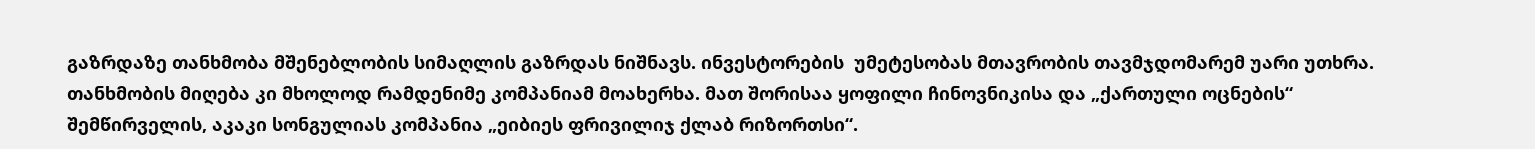გაზრდაზე თანხმობა მშენებლობის სიმაღლის გაზრდას ნიშნავს. ინვესტორების  უმეტესობას მთავრობის თავმჯდომარემ უარი უთხრა. თანხმობის მიღება კი მხოლოდ რამდენიმე კომპანიამ მოახერხა. მათ შორისაა ყოფილი ჩინოვნიკისა და „ქართული ოცნების“ შემწირველის, აკაკი სონგულიას კომპანია „ეიბიეს ფრივილიჯ ქლაბ რიზორთსი“.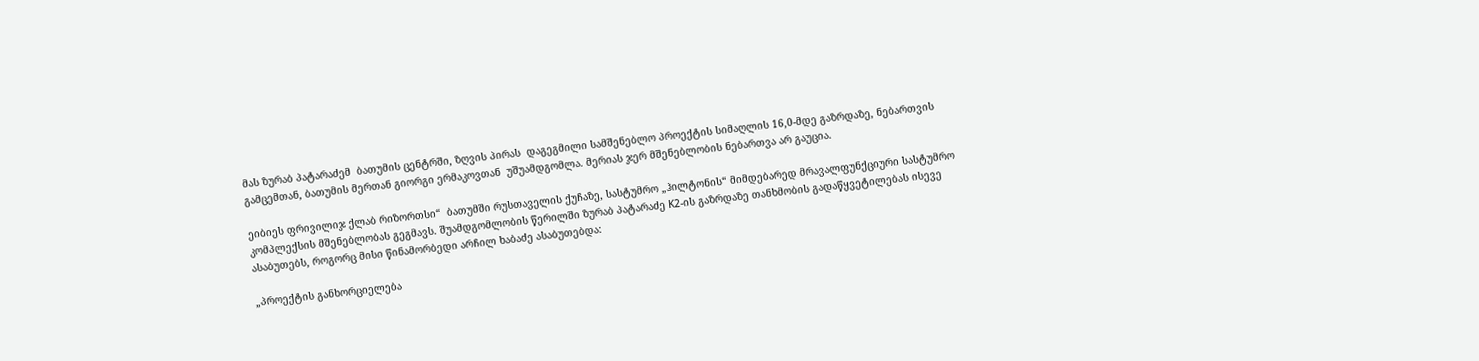მას ზურაბ პატარაძემ  ბათუმის ცენტრში, ზღვის პირას  დაგეგმილი სამშენებლო პროექტის სიმაღლის 16,0-მდე გაზრდაზე, ნებართვის გამცემთან, ბათუმის მერთან გიორგი ერმაკოვთან  უშუამდგომლა. მერიას ჯერ მშენებლობის ნებართვა არ გაუცია.

ეიბიეს ფრივილიჯ ქლაბ რიზორთსი“  ბათუმში რუსთაველის ქუჩაზე, სასტუმრო „ჰილტონის“ მიმდებარედ მრავალფუნქციური სასტუმრო კომპლექსის მშენებლობას გეგმავს. შუამდგომლობის წერილში ზურაბ პატარაძე K2-ის გაზრდაზე თანხმობის გადაწყვეტილებას ისევე ასაბუთებს, როგორც მისი წინამორბედი არჩილ ხაბაძე ასაბუთებდა:

„პროექტის განხორციელება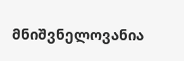მნიშვნელოვანია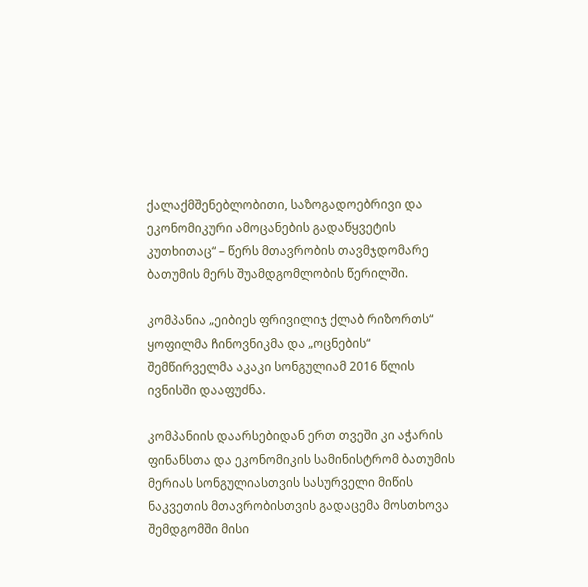ქალაქმშენებლობითი, საზოგადოებრივი და ეკონომიკური ამოცანების გადაწყვეტის კუთხითაც“ – წერს მთავრობის თავმჯდომარე ბათუმის მერს შუამდგომლობის წერილში.

კომპანია „ეიბიეს ფრივილიჯ ქლაბ რიზორთს“ ყოფილმა ჩინოვნიკმა და „ოცნების“ შემწირველმა აკაკი სონგულიამ 2016 წლის ივნისში დააფუძნა.

კომპანიის დაარსებიდან ერთ თვეში კი აჭარის ფინანსთა და ეკონომიკის სამინისტრომ ბათუმის მერიას სონგულიასთვის სასურველი მიწის ნაკვეთის მთავრობისთვის გადაცემა მოსთხოვა შემდგომში მისი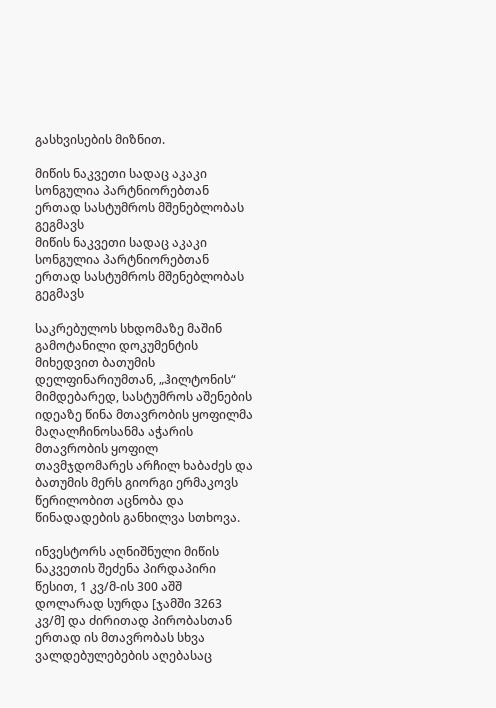გასხვისების მიზნით.

მიწის ნაკვეთი სადაც აკაკი სონგულია პარტნიორებთან ერთად სასტუმროს მშენებლობას გეგმავს
მიწის ნაკვეთი სადაც აკაკი სონგულია პარტნიორებთან ერთად სასტუმროს მშენებლობას გეგმავს

საკრებულოს სხდომაზე მაშინ გამოტანილი დოკუმენტის მიხედვით ბათუმის დელფინარიუმთან, „ჰილტონის“ მიმდებარედ, სასტუმროს აშენების იდეაზე წინა მთავრობის ყოფილმა მაღალჩინოსანმა აჭარის მთავრობის ყოფილ თავმჯდომარეს არჩილ ხაბაძეს და ბათუმის მერს გიორგი ერმაკოვს წერილობით აცნობა და წინადადების განხილვა სთხოვა.

ინვესტორს აღნიშნული მიწის ნაკვეთის შეძენა პირდაპირი წესით, 1 კვ/მ-ის 300 აშშ დოლარად სურდა [ჯამში 3263 კვ/მ] და ძირითად პირობასთან ერთად ის მთავრობას სხვა ვალდებულებების აღებასაც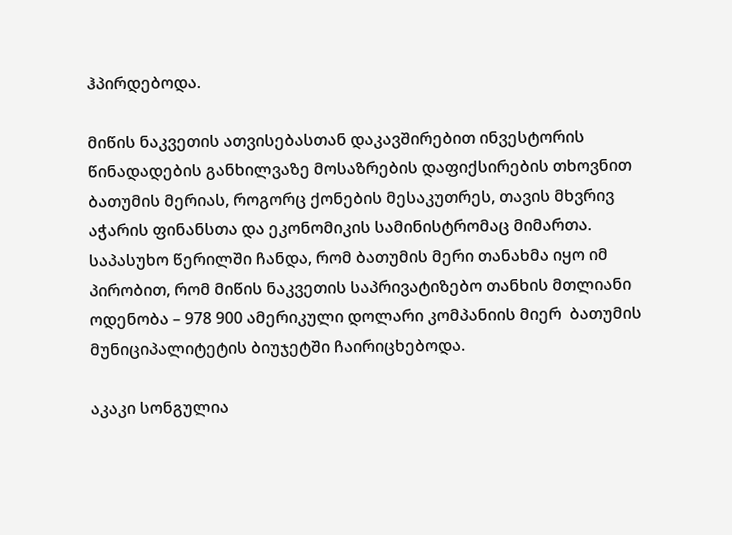ჰპირდებოდა.

მიწის ნაკვეთის ათვისებასთან დაკავშირებით ინვესტორის წინადადების განხილვაზე მოსაზრების დაფიქსირების თხოვნით ბათუმის მერიას, როგორც ქონების მესაკუთრეს, თავის მხვრივ აჭარის ფინანსთა და ეკონომიკის სამინისტრომაც მიმართა. საპასუხო წერილში ჩანდა, რომ ბათუმის მერი თანახმა იყო იმ პირობით, რომ მიწის ნაკვეთის საპრივატიზებო თანხის მთლიანი ოდენობა – 978 900 ამერიკული დოლარი კომპანიის მიერ  ბათუმის მუნიციპალიტეტის ბიუჯეტში ჩაირიცხებოდა.

აკაკი სონგულია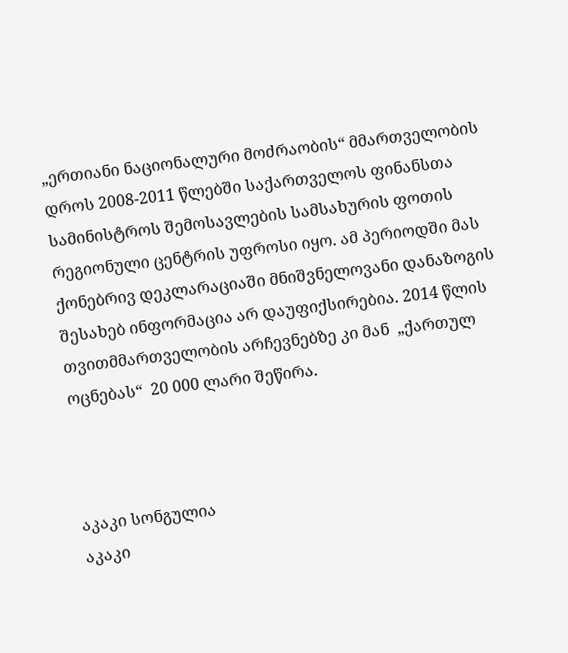„ერთიანი ნაციონალური მოძრაობის“ მმართველობის დროს 2008-2011 წლებში საქართველოს ფინანსთა სამინისტროს შემოსავლების სამსახურის ფოთის რეგიონული ცენტრის უფროსი იყო. ამ პერიოდში მას ქონებრივ დეკლარაციაში მნიშვნელოვანი დანაზოგის შესახებ ინფორმაცია არ დაუფიქსირებია. 2014 წლის თვითმმართველობის არჩევნებზე კი მან  „ქართულ ოცნებას“  20 000 ლარი შეწირა.



აკაკი სონგულია
აკაკი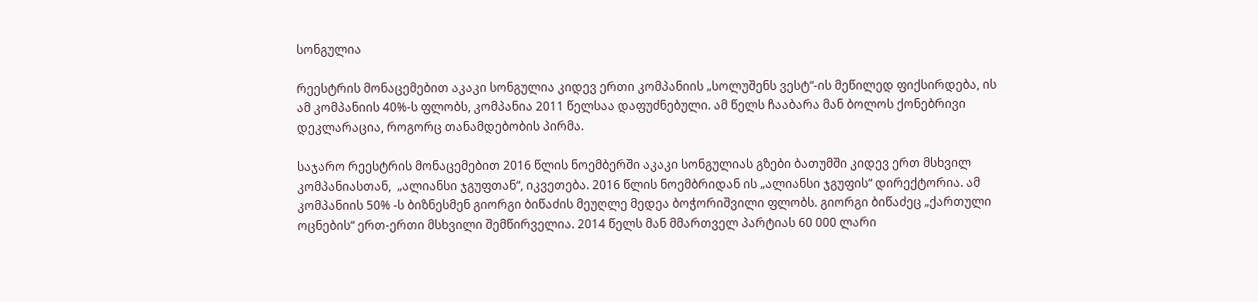სონგულია

რეესტრის მონაცემებით აკაკი სონგულია კიდევ ერთი კომპანიის „სოლუშენს ვესტ“-ის მეწილედ ფიქსირდება, ის ამ კომპანიის 40%-ს ფლობს, კომპანია 2011 წელსაა დაფუძნებული. ამ წელს ჩააბარა მან ბოლოს ქონებრივი დეკლარაცია, როგორც თანამდებობის პირმა.

საჯარო რეესტრის მონაცემებით 2016 წლის ნოემბერში აკაკი სონგულიას გზები ბათუმში კიდევ ერთ მსხვილ კომპანიასთან,  „ალიანსი ჯგუფთან“, იკვეთება. 2016 წლის ნოემბრიდან ის „ალიანსი ჯგუფის“ დირექტორია. ამ კომპანიის 50% -ს ბიზნესმენ გიორგი ბიწაძის მეუღლე მედეა ბოჭორიშვილი ფლობს. გიორგი ბიწაძეც „ქართული ოცნების“ ერთ-ერთი მსხვილი შემწირველია. 2014 წელს მან მმართველ პარტიას 60 000 ლარი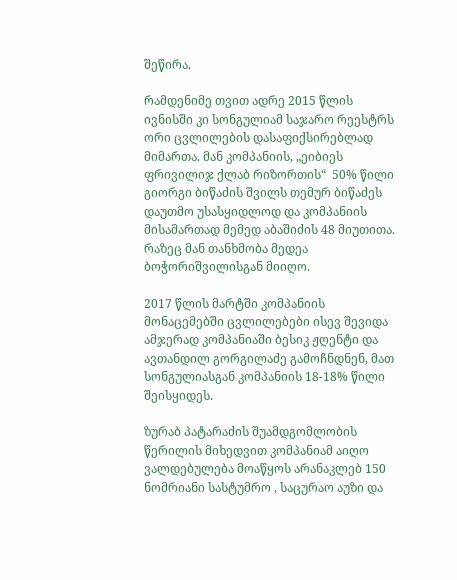შეწირა.

რამდენიმე თვით ადრე 2015 წლის ივნისში კი სონგულიამ საჯარო რეესტრს ორი ცვლილების დასაფიქსირებლად მიმართა. მან კომპანიის, „ეიბიეს ფრივილიჯ ქლაბ რიზორთის“  50% წილი გიორგი ბიწაძის შვილს თემურ ბიწაძეს  დაუთმო უსასყიდლოდ და კომპანიის მისამართად მემედ აბაშიძის 48 მიუთითა. რაზეც მან თანხმობა მედეა ბოჭორიშვილისგან მიიღო.

2017 წლის მარტში კომპანიის მონაცემებში ცვლილებები ისევ შევიდა ამჯერად კომპანიაში ბესიკ ჟღენტი და ავთანდილ გორგილაძე გამოჩნდნენ, მათ სონგულიასგან კომპანიის 18-18% წილი შეისყიდეს.

ზურაბ პატარაძის შუამდგომლობის წერილის მიხედვით კომპანიამ აიღო ვალდებულება მოაწყოს არანაკლებ 150 ნომრიანი სასტუმრო , საცურაო აუზი და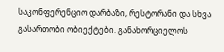საკონფერენციო დარბაზი, რესტორანი და სხვა გასართობი ობიექტები. განახორციელოს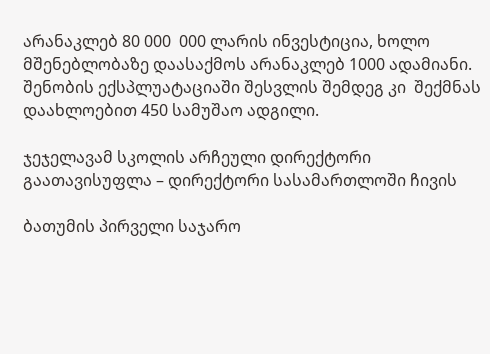არანაკლებ 80 000  000 ლარის ინვესტიცია, ხოლო მშენებლობაზე დაასაქმოს არანაკლებ 1000 ადამიანი. შენობის ექსპლუატაციაში შესვლის შემდეგ კი  შექმნას დაახლოებით 450 სამუშაო ადგილი.

ჯეჯელავამ სკოლის არჩეული დირექტორი გაათავისუფლა – დირექტორი სასამართლოში ჩივის

ბათუმის პირველი საჯარო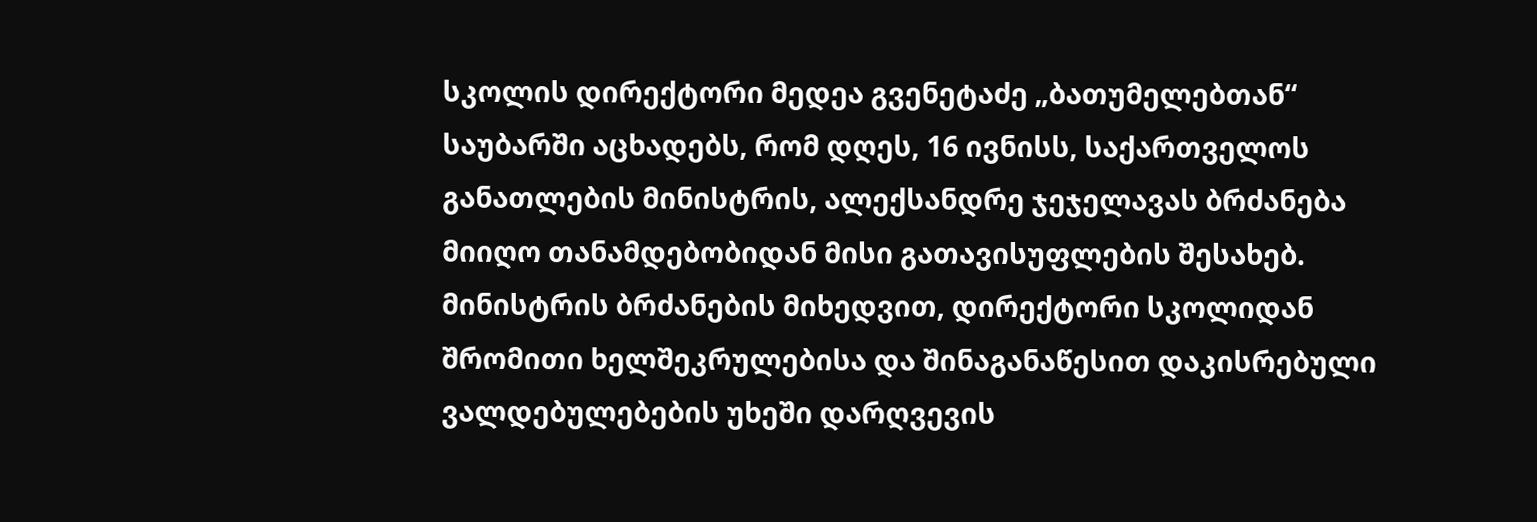სკოლის დირექტორი მედეა გვენეტაძე „ბათუმელებთან“ საუბარში აცხადებს, რომ დღეს, 16 ივნისს, საქართველოს განათლების მინისტრის, ალექსანდრე ჯეჯელავას ბრძანება მიიღო თანამდებობიდან მისი გათავისუფლების შესახებ. მინისტრის ბრძანების მიხედვით, დირექტორი სკოლიდან შრომითი ხელშეკრულებისა და შინაგანაწესით დაკისრებული ვალდებულებების უხეში დარღვევის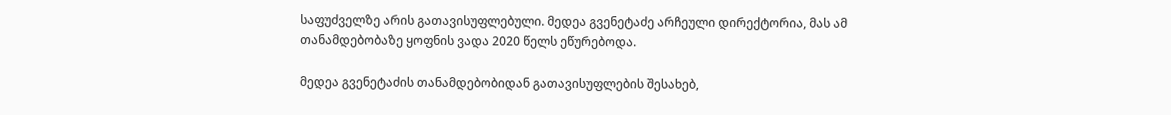საფუძველზე არის გათავისუფლებული. მედეა გვენეტაძე არჩეული დირექტორია, მას ამ თანამდებობაზე ყოფნის ვადა 2020 წელს ეწურებოდა.

მედეა გვენეტაძის თანამდებობიდან გათავისუფლების შესახებ,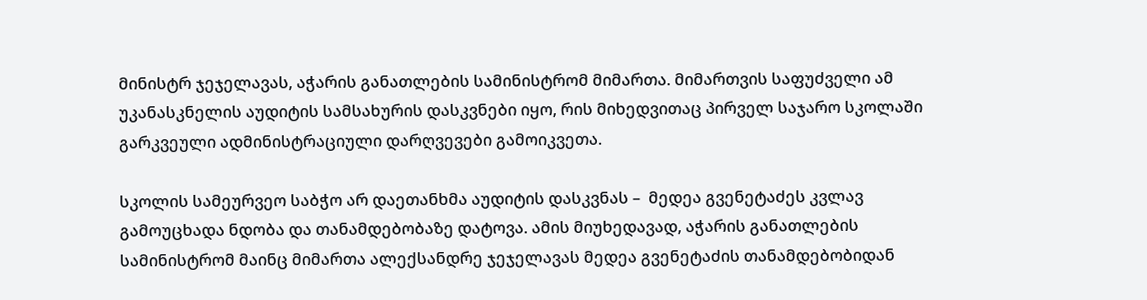მინისტრ ჯეჯელავას, აჭარის განათლების სამინისტრომ მიმართა. მიმართვის საფუძველი ამ უკანასკნელის აუდიტის სამსახურის დასკვნები იყო, რის მიხედვითაც პირველ საჯარო სკოლაში გარკვეული ადმინისტრაციული დარღვევები გამოიკვეთა.

სკოლის სამეურვეო საბჭო არ დაეთანხმა აუდიტის დასკვნას –  მედეა გვენეტაძეს კვლავ გამოუცხადა ნდობა და თანამდებობაზე დატოვა. ამის მიუხედავად, აჭარის განათლების სამინისტრომ მაინც მიმართა ალექსანდრე ჯეჯელავას მედეა გვენეტაძის თანამდებობიდან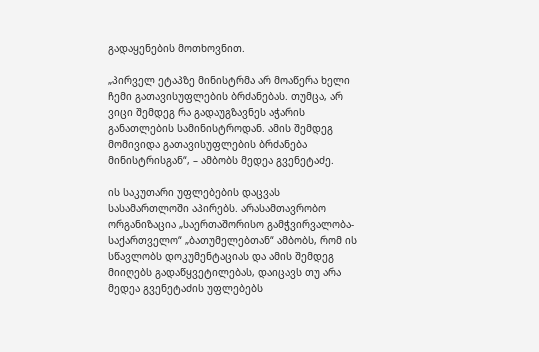გადაყენების მოთხოვნით.

„პირველ ეტაპზე მინისტრმა არ მოაწერა ხელი ჩემი გათავისუფლების ბრძანებას. თუმცა, არ ვიცი შემდეგ რა გადაუგზავნეს აჭარის განათლების სამინისტროდან. ამის შემდეგ მომივიდა გათავისუფლების ბრძანება მინისტრისგან“, – ამბობს მედეა გვენეტაძე.

ის საკუთარი უფლებების დაცვას სასამართლოში აპირებს. არასამთავრობო ორგანიზაცია „საერთაშორისო გამჭვირვალობა-საქართველო“ „ბათუმელებთან“ ამბობს, რომ ის სწავლობს დოკუმენტაციას და ამის შემდეგ მიიღებს გადაწყვეტილებას, დაიცავს თუ არა მედეა გვენეტაძის უფლებებს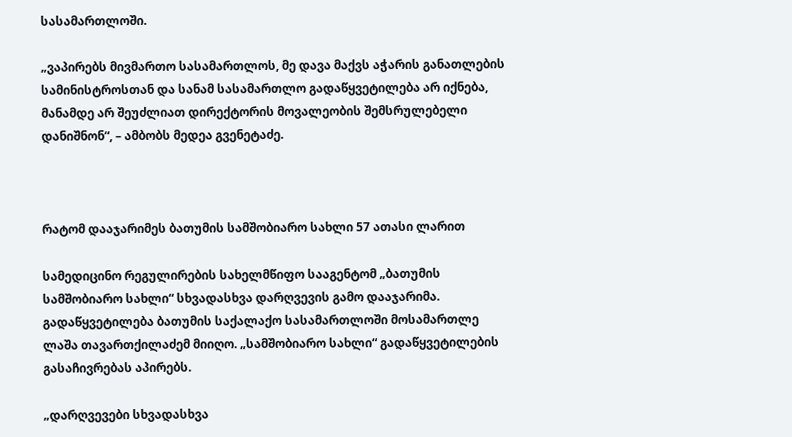სასამართლოში.

„ვაპირებს მივმართო სასამართლოს, მე დავა მაქვს აჭარის განათლების სამინისტროსთან და სანამ სასამართლო გადაწყვეტილება არ იქნება, მანამდე არ შეუძლიათ დირექტორის მოვალეობის შემსრულებელი დანიშნონ“, – ამბობს მედეა გვენეტაძე.



რატომ დააჯარიმეს ბათუმის სამშობიარო სახლი 57 ათასი ლარით

სამედიცინო რეგულირების სახელმწიფო სააგენტომ „ბათუმის სამშობიარო სახლი“ სხვადასხვა დარღვევის გამო დააჯარიმა. გადაწყვეტილება ბათუმის საქალაქო სასამართლოში მოსამართლე ლაშა თავართქილაძემ მიიღო. „სამშობიარო სახლი“ გადაწყვეტილების გასაჩივრებას აპირებს.

„დარღვევები სხვადასხვა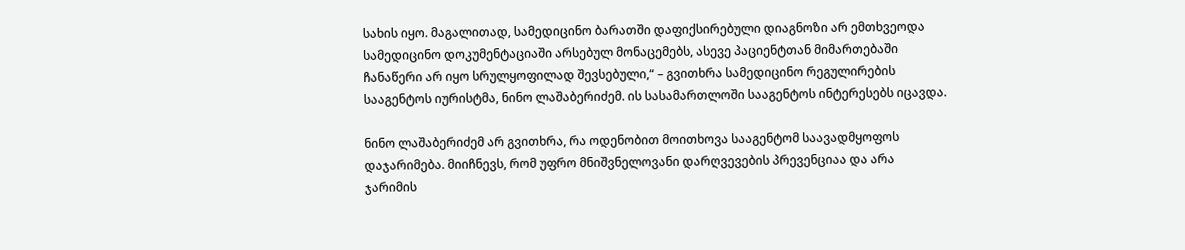სახის იყო. მაგალითად, სამედიცინო ბარათში დაფიქსირებული დიაგნოზი არ ემთხვეოდა სამედიცინო დოკუმენტაციაში არსებულ მონაცემებს, ასევე პაციენტთან მიმართებაში ჩანაწერი არ იყო სრულყოფილად შევსებული,“ – გვითხრა სამედიცინო რეგულირების სააგენტოს იურისტმა, ნინო ლაშაბერიძემ. ის სასამართლოში სააგენტოს ინტერესებს იცავდა.

ნინო ლაშაბერიძემ არ გვითხრა, რა ოდენობით მოითხოვა სააგენტომ საავადმყოფოს დაჯარიმება. მიიჩნევს, რომ უფრო მნიშვნელოვანი დარღვევების პრევენციაა და არა ჯარიმის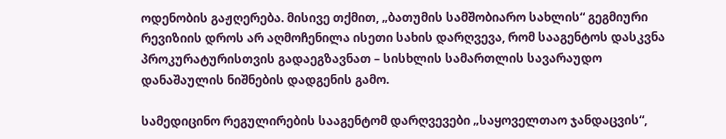ოდენობის გაჟღერება. მისივე თქმით, „ბათუმის სამშობიარო სახლის“ გეგმიური რევიზიის დროს არ აღმოჩენილა ისეთი სახის დარღვევა, რომ სააგენტოს დასკვნა პროკურატურისთვის გადაეგზავნათ – სისხლის სამართლის სავარაუდო დანაშაულის ნიშნების დადგენის გამო.

სამედიცინო რეგულირების სააგენტომ დარღვევები „საყოველთაო ჯანდაცვის“,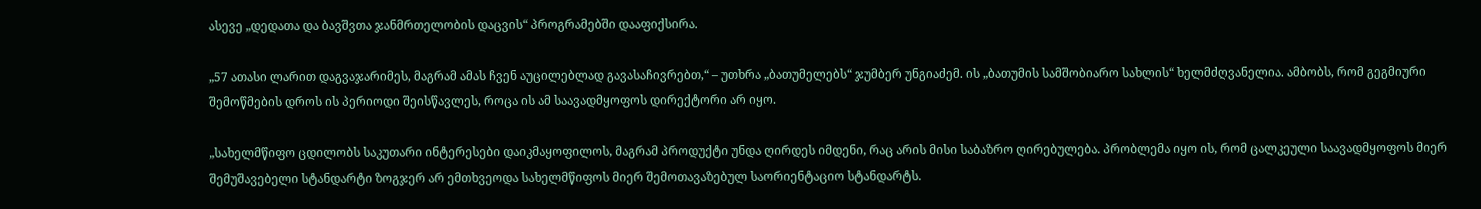ასევე „დედათა და ბავშვთა ჯანმრთელობის დაცვის“ პროგრამებში დააფიქსირა.

„57 ათასი ლარით დაგვაჯარიმეს, მაგრამ ამას ჩვენ აუცილებლად გავასაჩივრებთ,“ – უთხრა „ბათუმელებს“ ჯუმბერ უნგიაძემ. ის „ბათუმის სამშობიარო სახლის“ ხელმძღვანელია. ამბობს, რომ გეგმიური შემოწმების დროს ის პერიოდი შეისწავლეს, როცა ის ამ საავადმყოფოს დირექტორი არ იყო.

„სახელმწიფო ცდილობს საკუთარი ინტერესები დაიკმაყოფილოს, მაგრამ პროდუქტი უნდა ღირდეს იმდენი, რაც არის მისი საბაზრო ღირებულება. პრობლემა იყო ის, რომ ცალკეული საავადმყოფოს მიერ შემუშავებელი სტანდარტი ზოგჯერ არ ემთხვეოდა სახელმწიფოს მიერ შემოთავაზებულ საორიენტაციო სტანდარტს.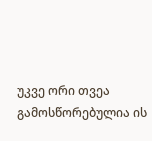უკვე ორი თვეა გამოსწორებულია ის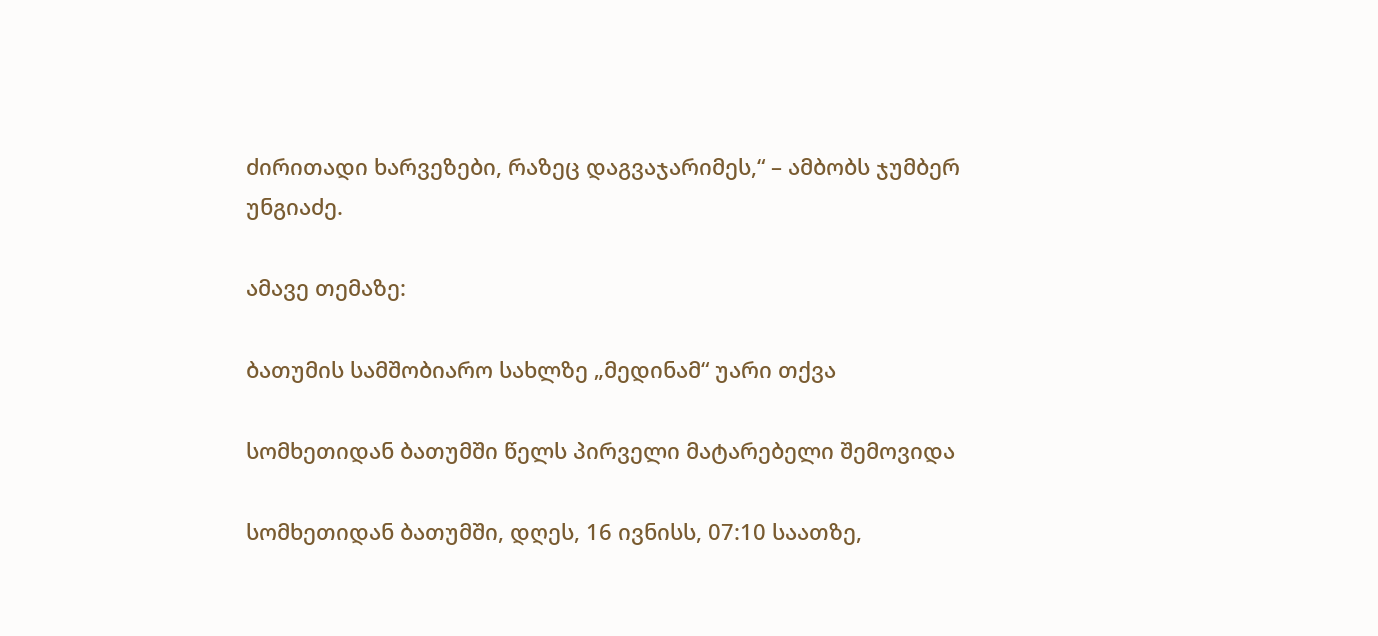ძირითადი ხარვეზები, რაზეც დაგვაჯარიმეს,“ – ამბობს ჯუმბერ უნგიაძე.

ამავე თემაზე:

ბათუმის სამშობიარო სახლზე „მედინამ“ უარი თქვა

სომხეთიდან ბათუმში წელს პირველი მატარებელი შემოვიდა

სომხეთიდან ბათუმში, დღეს, 16 ივნისს, 07:10 საათზე,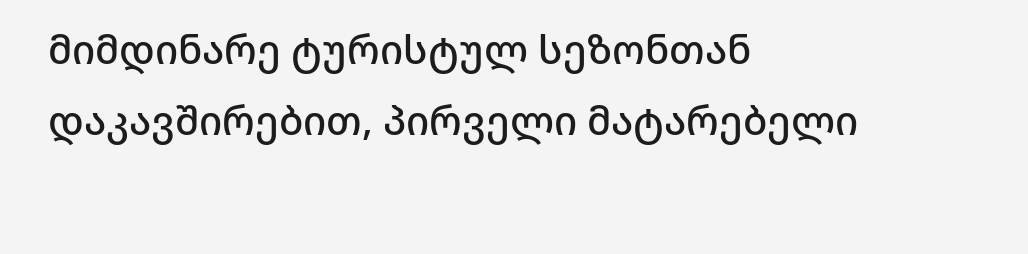მიმდინარე ტურისტულ სეზონთან დაკავშირებით, პირველი მატარებელი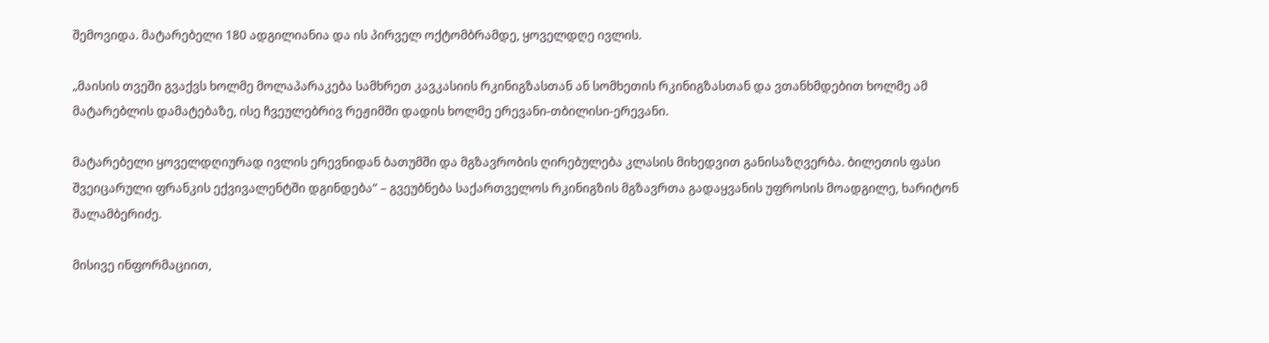შემოვიდა. მატარებელი 180 ადგილიანია და ის პირველ ოქტომბრამდე, ყოველდღე ივლის.

„მაისის თვეში გვაქვს ხოლმე მოლაპარაკება სამხრეთ კავკასიის რკინიგზასთან ან სომხეთის რკინიგზასთან და ვთანხმდებით ხოლმე ამ მატარებლის დამატებაზე, ისე ჩვეულებრივ რეჟიმში დადის ხოლმე ერევანი-თბილისი-ერევანი.

მატარებელი ყოველდღიურად ივლის ერევნიდან ბათუმში და მგზავრობის ღირებულება კლასის მიხედვით განისაზღვერბა. ბილეთის ფასი შვეიცარული ფრანკის ექვივალენტში დგინდება“ – გვეუბნება საქართველოს რკინიგზის მგზავრთა გადაყვანის უფროსის მოადგილე, ხარიტონ შალამბერიძე.

მისივე ინფორმაციით,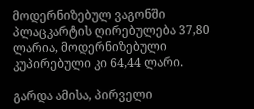მოდერნიზებულ ვაგონში პლაცკარტის ღირებულება 37,80 ლარია, მოდერნიზებული კუპირებული კი 64,44 ლარი.

გარდა ამისა, პირველი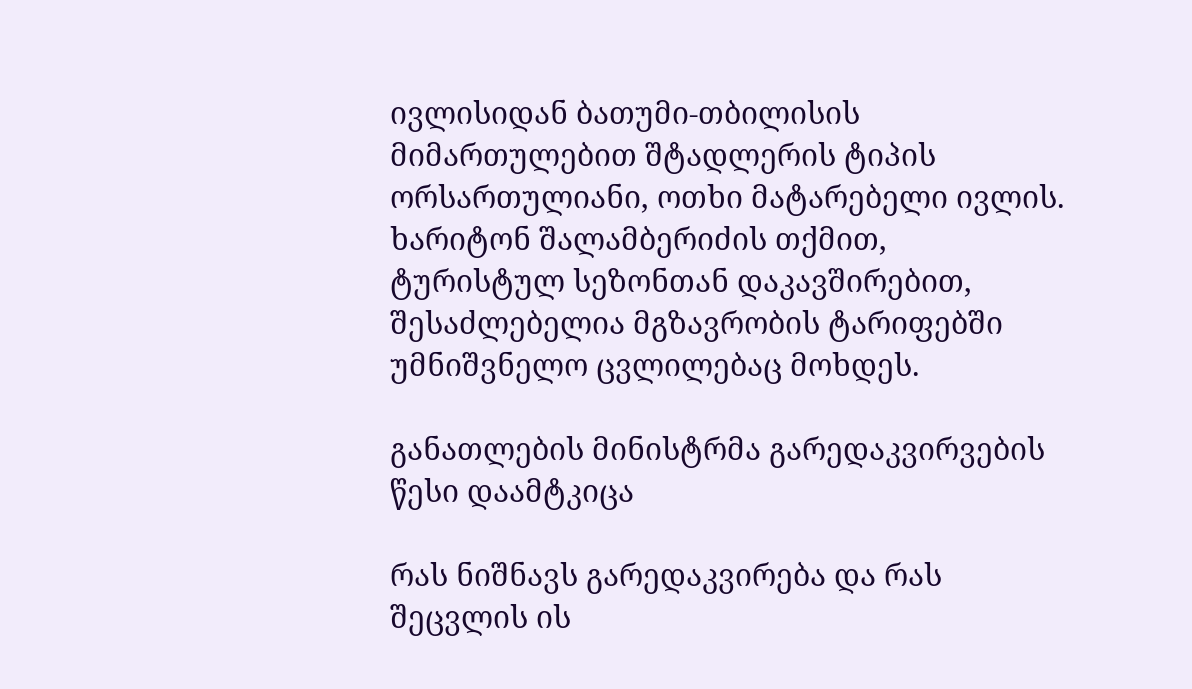ივლისიდან ბათუმი-თბილისის მიმართულებით შტადლერის ტიპის  ორსართულიანი, ოთხი მატარებელი ივლის. ხარიტონ შალამბერიძის თქმით, ტურისტულ სეზონთან დაკავშირებით, შესაძლებელია მგზავრობის ტარიფებში უმნიშვნელო ცვლილებაც მოხდეს.

განათლების მინისტრმა გარედაკვირვების წესი დაამტკიცა

რას ნიშნავს გარედაკვირება და რას შეცვლის ის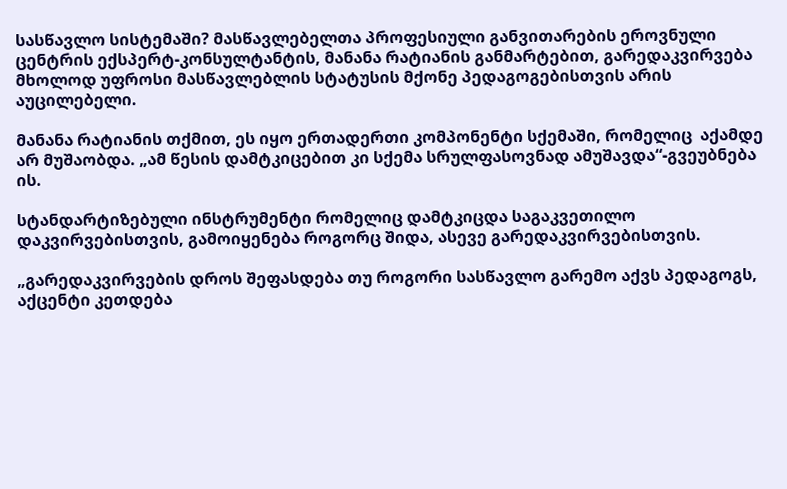სასწავლო სისტემაში? მასწავლებელთა პროფესიული განვითარების ეროვნული ცენტრის ექსპერტ-კონსულტანტის, მანანა რატიანის განმარტებით, გარედაკვირვება მხოლოდ უფროსი მასწავლებლის სტატუსის მქონე პედაგოგებისთვის არის აუცილებელი.

მანანა რატიანის თქმით, ეს იყო ერთადერთი კომპონენტი სქემაში, რომელიც  აქამდე არ მუშაობდა. „ამ წესის დამტკიცებით კი სქემა სრულფასოვნად ამუშავდა“-გვეუბნება ის.

სტანდარტიზებული ინსტრუმენტი რომელიც დამტკიცდა საგაკვეთილო დაკვირვებისთვის, გამოიყენება როგორც შიდა, ასევე გარედაკვირვებისთვის.

„გარედაკვირვების დროს შეფასდება თუ როგორი სასწავლო გარემო აქვს პედაგოგს, აქცენტი კეთდება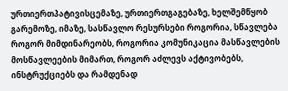ურთიერთპატივისცემაზე, ურთიერთგაგებაზე, ხელშემწყობ გარემოზე, იმაზე, სასწავლო რესურსები როგორია, სწავლება როგორ მიმდინარეობს, როგორია კომუნიკაცია მასწავლების მოსწავლეების მიმართ, როგორ აძლევს აქტივობებს, ინსტრუქციებს და რამდენად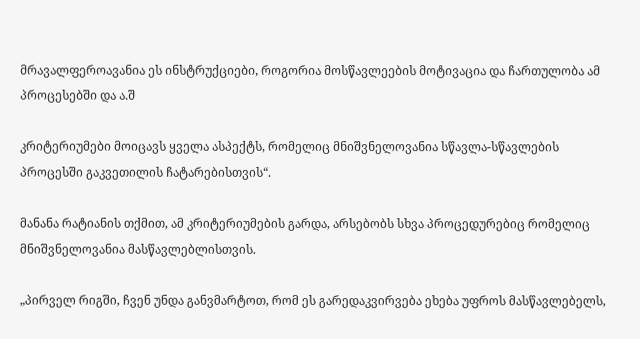მრავალფეროავანია ეს ინსტრუქციები, როგორია მოსწავლეების მოტივაცია და ჩართულობა ამ პროცესებში და ა.შ

კრიტერიუმები მოიცავს ყველა ასპექტს, რომელიც მნიშვნელოვანია სწავლა-სწავლების პროცესში გაკვეთილის ჩატარებისთვის“.

მანანა რატიანის თქმით, ამ კრიტერიუმების გარდა, არსებობს სხვა პროცედურებიც რომელიც მნიშვნელოვანია მასწავლებლისთვის.

„პირველ რიგში, ჩვენ უნდა განვმარტოთ, რომ ეს გარედაკვირვება ეხება უფროს მასწავლებელს,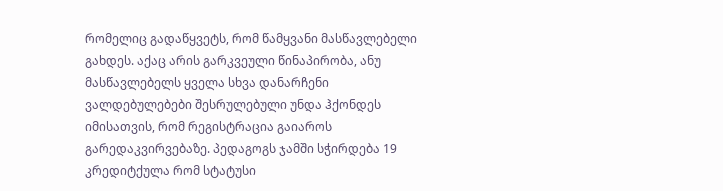რომელიც გადაწყვეტს, რომ წამყვანი მასწავლებელი გახდეს. აქაც არის გარკვეული წინაპირობა, ანუ მასწავლებელს ყველა სხვა დანარჩენი ვალდებულებები შესრულებული უნდა ჰქონდეს იმისათვის, რომ რეგისტრაცია გაიაროს გარედაკვირვებაზე. პედაგოგს ჯამში სჭირდება 19 კრედიტქულა რომ სტატუსი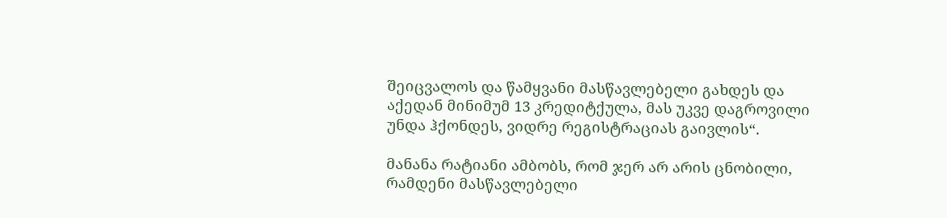შეიცვალოს და წამყვანი მასწავლებელი გახდეს და აქედან მინიმუმ 13 კრედიტქულა, მას უკვე დაგროვილი უნდა ჰქონდეს, ვიდრე რეგისტრაციას გაივლის“.

მანანა რატიანი ამბობს, რომ ჯერ არ არის ცნობილი, რამდენი მასწავლებელი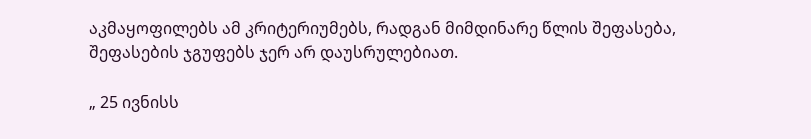აკმაყოფილებს ამ კრიტერიუმებს, რადგან მიმდინარე წლის შეფასება, შეფასების ჯგუფებს ჯერ არ დაუსრულებიათ.

„ 25 ივნისს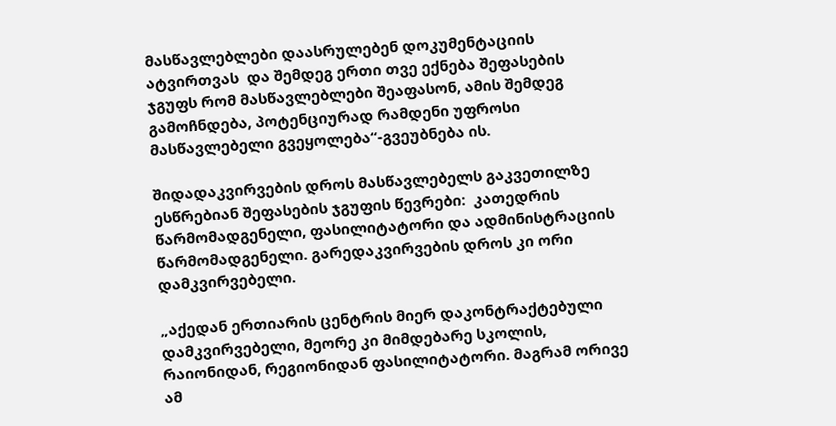მასწავლებლები დაასრულებენ დოკუმენტაციის ატვირთვას  და შემდეგ ერთი თვე ექნება შეფასების ჯგუფს რომ მასწავლებლები შეაფასონ, ამის შემდეგ გამოჩნდება, პოტენციურად რამდენი უფროსი მასწავლებელი გვეყოლება“-გვეუბნება ის.

შიდადაკვირვების დროს მასწავლებელს გაკვეთილზე ესწრებიან შეფასების ჯგუფის წევრები:  კათედრის წარმომადგენელი, ფასილიტატორი და ადმინისტრაციის წარმომადგენელი. გარედაკვირვების დროს კი ორი დამკვირვებელი.

„აქედან ერთიარის ცენტრის მიერ დაკონტრაქტებული დამკვირვებელი, მეორე კი მიმდებარე სკოლის, რაიონიდან, რეგიონიდან ფასილიტატორი. მაგრამ ორივე ამ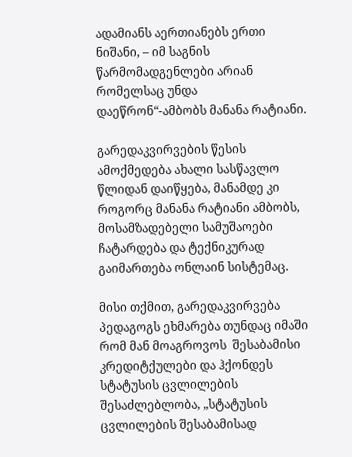ადამიანს აერთიანებს ერთი ნიშანი, – იმ საგნის წარმომადგენლები არიან რომელსაც უნდა დაეწრონ“-ამბობს მანანა რატიანი.

გარედაკვირვების წესის ამოქმედება ახალი სასწავლო წლიდან დაიწყება, მანამდე კი როგორც მანანა რატიანი ამბობს, მოსამზადებელი სამუშაოები ჩატარდება და ტექნიკურად გაიმართება ონლაინ სისტემაც.

მისი თქმით, გარედაკვირვება პედაგოგს ეხმარება თუნდაც იმაში რომ მან მოაგროვოს  შესაბამისი კრედიტქულები და ჰქონდეს სტატუსის ცვლილების შესაძლებლობა, „სტატუსის ცვლილების შესაბამისად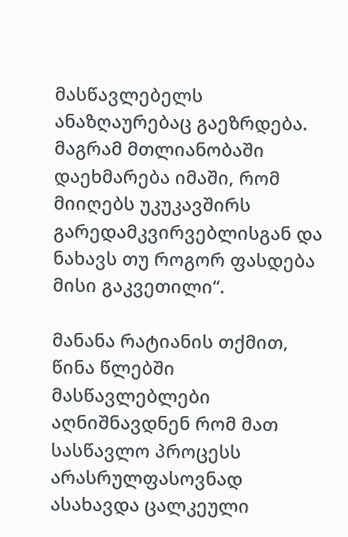მასწავლებელს ანაზღაურებაც გაეზრდება. მაგრამ მთლიანობაში დაეხმარება იმაში, რომ მიიღებს უკუკავშირს გარედამკვირვებლისგან და ნახავს თუ როგორ ფასდება მისი გაკვეთილი“.

მანანა რატიანის თქმით, წინა წლებში მასწავლებლები აღნიშნავდნენ რომ მათ სასწავლო პროცესს არასრულფასოვნად ასახავდა ცალკეული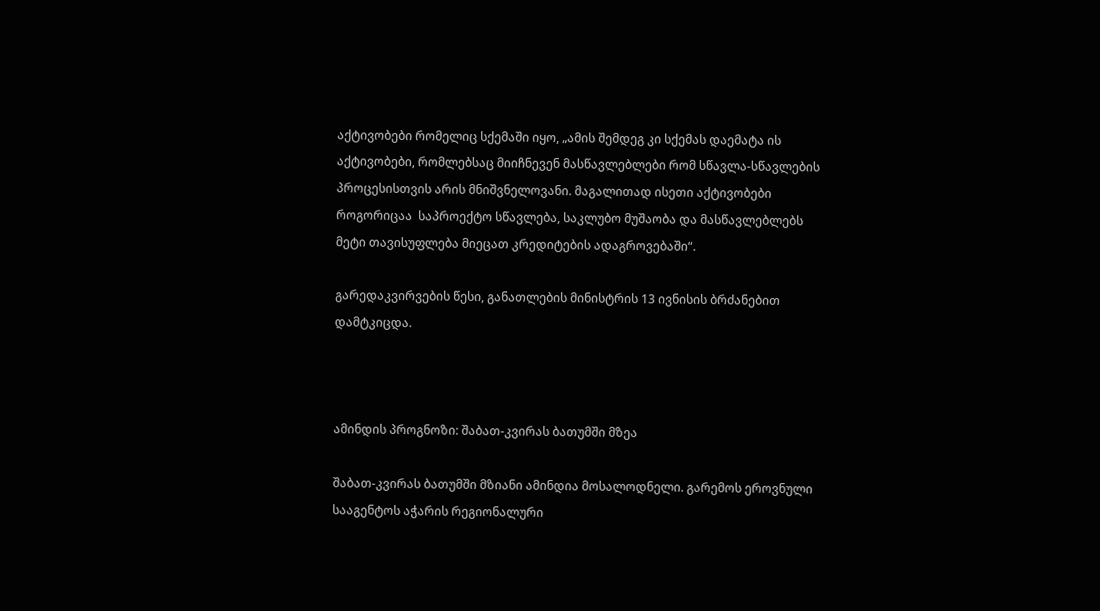აქტივობები რომელიც სქემაში იყო, „ამის შემდეგ კი სქემას დაემატა ის აქტივობები, რომლებსაც მიიჩნევენ მასწავლებლები რომ სწავლა-სწავლების პროცესისთვის არის მნიშვნელოვანი. მაგალითად ისეთი აქტივობები როგორიცაა  საპროექტო სწავლება, საკლუბო მუშაობა და მასწავლებლებს მეტი თავისუფლება მიეცათ კრედიტების ადაგროვებაში“.

გარედაკვირვების წესი, განათლების მინისტრის 13 ივნისის ბრძანებით დამტკიცდა.



ამინდის პროგნოზი: შაბათ-კვირას ბათუმში მზეა

შაბათ-კვირას ბათუმში მზიანი ამინდია მოსალოდნელი. გარემოს ეროვნული სააგენტოს აჭარის რეგიონალური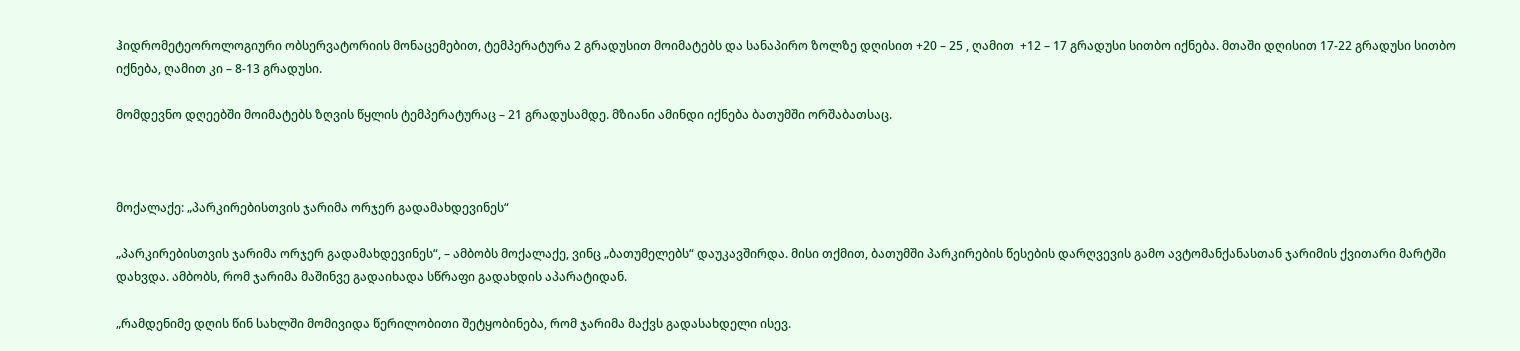ჰიდრომეტეოროლოგიური ობსერვატორიის მონაცემებით, ტემპერატურა 2 გრადუსით მოიმატებს და სანაპირო ზოლზე დღისით +20 – 25 , ღამით  +12 – 17 გრადუსი სითბო იქნება. მთაში დღისით 17-22 გრადუსი სითბო იქნება, ღამით კი – 8-13 გრადუსი.

მომდევნო დღეებში მოიმატებს ზღვის წყლის ტემპერატურაც – 21 გრადუსამდე. მზიანი ამინდი იქნება ბათუმში ორშაბათსაც.



მოქალაქე: „პარკირებისთვის ჯარიმა ორჯერ გადამახდევინეს“

„პარკირებისთვის ჯარიმა ორჯერ გადამახდევინეს“, – ამბობს მოქალაქე, ვინც „ბათუმელებს“ დაუკავშირდა. მისი თქმით, ბათუმში პარკირების წესების დარღვევის გამო ავტომანქანასთან ჯარიმის ქვითარი მარტში დახვდა. ამბობს, რომ ჯარიმა მაშინვე გადაიხადა სწრაფი გადახდის აპარატიდან.

„რამდენიმე დღის წინ სახლში მომივიდა წერილობითი შეტყობინება, რომ ჯარიმა მაქვს გადასახდელი ისევ.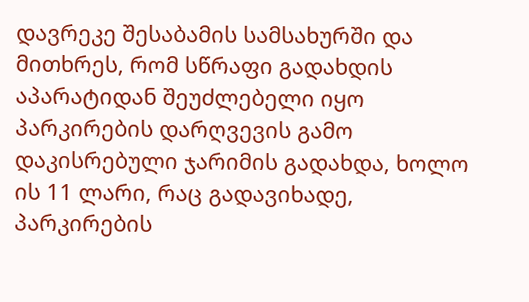დავრეკე შესაბამის სამსახურში და მითხრეს, რომ სწრაფი გადახდის აპარატიდან შეუძლებელი იყო პარკირების დარღვევის გამო დაკისრებული ჯარიმის გადახდა, ხოლო ის 11 ლარი, რაც გადავიხადე, პარკირების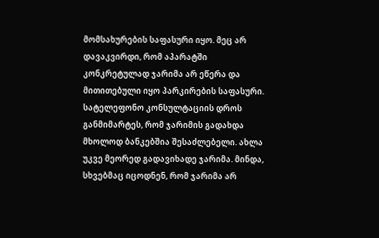მომსახურების საფასური იყო. მეც არ დავაკვირდი, რომ აპარატში კონკრეტულად ჯარიმა არ ეწერა და მითითებული იყო პარკირების საფასური. სატელეფონო კონსულტაციის დროს განმიმარტეს, რომ ჯარიმის გადახდა მხოლოდ ბანკებშია შესაძლებელი. ახლა უკვე მეორედ გადავიხადე ჯარიმა. მინდა, სხვებმაც იცოდნენ, რომ ჯარიმა არ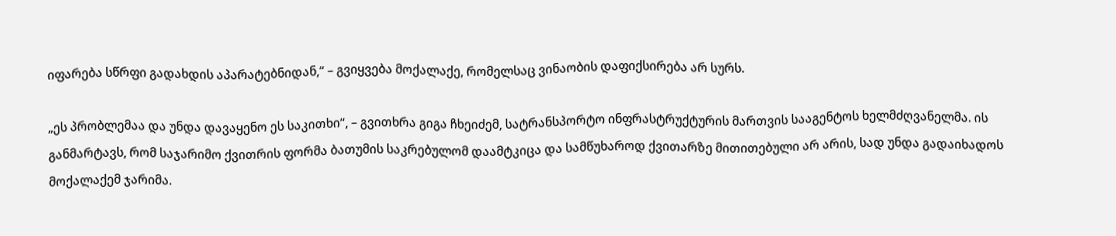იფარება სწრფი გადახდის აპარატებნიდან,“ – გვიყვება მოქალაქე, რომელსაც ვინაობის დაფიქსირება არ სურს.

„ეს პრობლემაა და უნდა დავაყენო ეს საკითხი“, – გვითხრა გიგა ჩხეიძემ, სატრანსპორტო ინფრასტრუქტურის მართვის სააგენტოს ხელმძღვანელმა. ის განმარტავს, რომ საჯარიმო ქვითრის ფორმა ბათუმის საკრებულომ დაამტკიცა და სამწუხაროდ ქვითარზე მითითებული არ არის, სად უნდა გადაიხადოს მოქალაქემ ჯარიმა.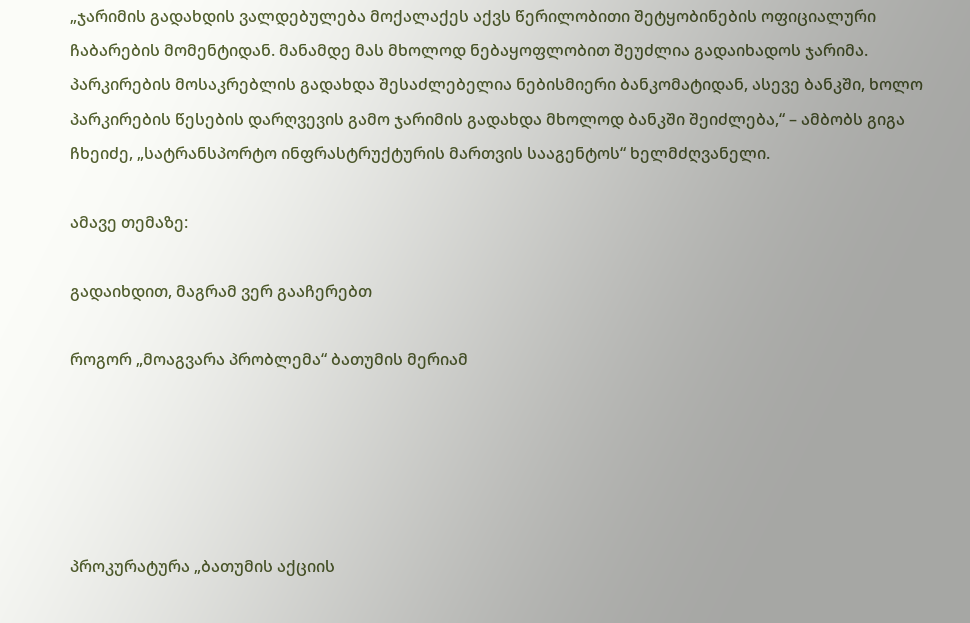„ჯარიმის გადახდის ვალდებულება მოქალაქეს აქვს წერილობითი შეტყობინების ოფიციალური ჩაბარების მომენტიდან. მანამდე მას მხოლოდ ნებაყოფლობით შეუძლია გადაიხადოს ჯარიმა. პარკირების მოსაკრებლის გადახდა შესაძლებელია ნებისმიერი ბანკომატიდან, ასევე ბანკში, ხოლო პარკირების წესების დარღვევის გამო ჯარიმის გადახდა მხოლოდ ბანკში შეიძლება,“ – ამბობს გიგა ჩხეიძე, „სატრანსპორტო ინფრასტრუქტურის მართვის სააგენტოს“ ხელმძღვანელი.

ამავე თემაზე:

გადაიხდით, მაგრამ ვერ გააჩერებთ

როგორ „მოაგვარა პრობლემა“ ბათუმის მერიამ





პროკურატურა „ბათუმის აქციის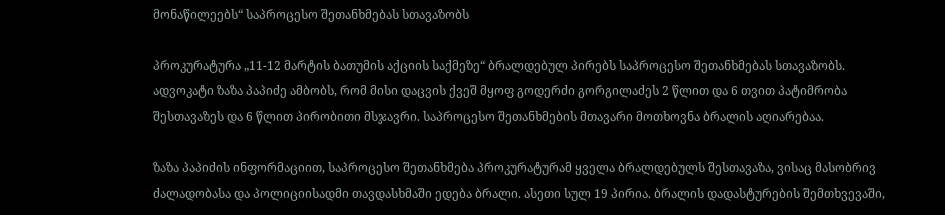მონაწილეებს“ საპროცესო შეთანხმებას სთავაზობს

პროკურატურა „11-12 მარტის ბათუმის აქციის საქმეზე“ ბრალდებულ პირებს საპროცესო შეთანხმებას სთავაზობს. ადვოკატი ზაზა პაპიძე ამბობს, რომ მისი დაცვის ქვეშ მყოფ გოდერძი გორგილაძეს 2 წლით და 6 თვით პატიმრობა შესთავაზეს და 6 წლით პირობითი მსჯავრი. საპროცესო შეთანხმების მთავარი მოთხოვნა ბრალის აღიარებაა.

ზაზა პაპიძის ინფორმაციით, საპროცესო შეთანხმება პროკურატურამ ყველა ბრალდებულს შესთავაზა, ვისაც მასობრივ ძალადობასა და პოლიციისადმი თავდასხმაში ედება ბრალი. ასეთი სულ 19 პირია. ბრალის დადასტურების შემთხვევაში,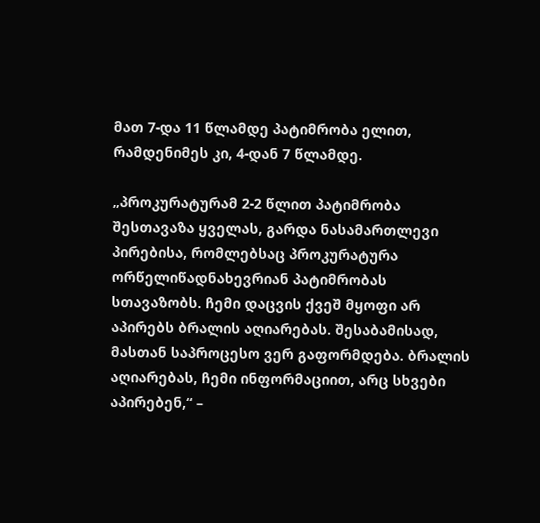მათ 7-და 11 წლამდე პატიმრობა ელით, რამდენიმეს კი, 4-დან 7 წლამდე.

„პროკურატურამ 2-2 წლით პატიმრობა შესთავაზა ყველას, გარდა ნასამართლევი პირებისა, რომლებსაც პროკურატურა ორწელიწადნახევრიან პატიმრობას სთავაზობს. ჩემი დაცვის ქვეშ მყოფი არ აპირებს ბრალის აღიარებას. შესაბამისად, მასთან საპროცესო ვერ გაფორმდება. ბრალის აღიარებას, ჩემი ინფორმაციით, არც სხვები აპირებენ,“ –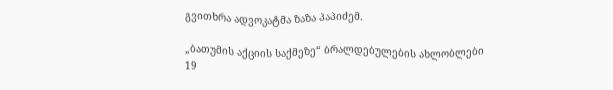გვითხრა ადვოკატმა ზაზა პაპიძემ.

„ბათუმის აქციის საქმეზე“ ბრალდებულების ახლობლები 19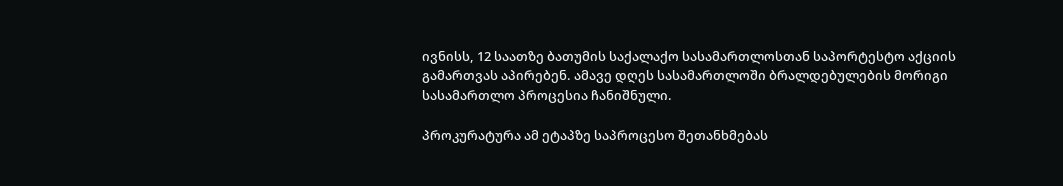ივნისს, 12 საათზე ბათუმის საქალაქო სასამართლოსთან საპორტესტო აქციის გამართვას აპირებენ. ამავე დღეს სასამართლოში ბრალდებულების მორიგი სასამართლო პროცესია ჩანიშნული.

პროკურატურა ამ ეტაპზე საპროცესო შეთანხმებას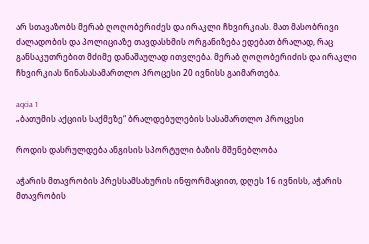არ სთავაზობს მერაბ ღოღობერიძეს და ირაკლი ჩხვირკიას. მათ მასობრივი ძალადობის და პოლიციაზე თავდასხმის ორგანიზება ედებათ ბრალად, რაც განსაკუთრებით მძიმე დანაშაულად ითვლება. მერაბ ღოღობერიძის და ირაკლი ჩხვირკიას წინასასამართლო პროცესი 20 ივნისს გაიმართება.

aqcia 1
„ბათუმის აქციის საქმეზე“ ბრალდებულების სასამართლო პროცესი

როდის დასრულდება ანგისის სპორტული ბაზის მშენებლობა

აჭარის მთავრობის პრესსამსახურის ინფორმაციით, დღეს 16 ივნისს, აჭარის მთავრობის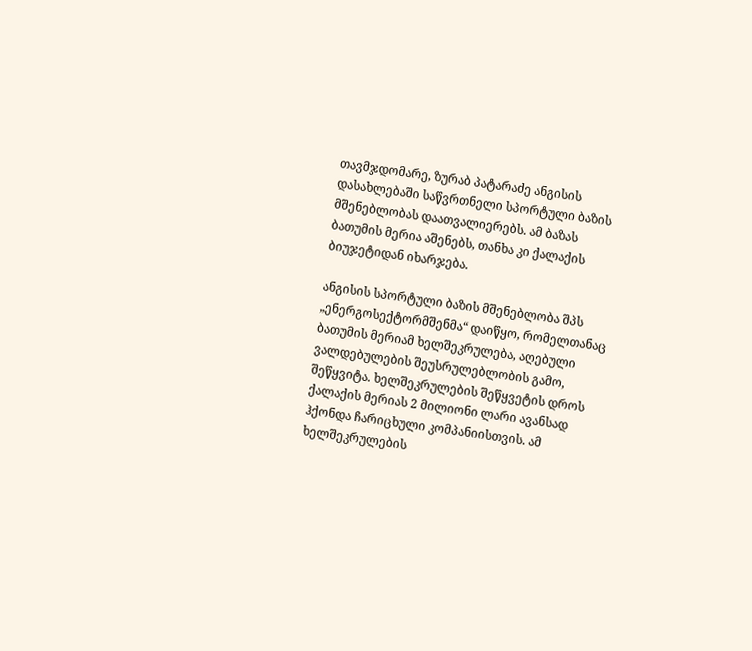თავმჯდომარე, ზურაბ პატარაძე ანგისის დასახლებაში საწვრთნელი სპორტული ბაზის მშენებლობას დაათვალიერებს. ამ ბაზას ბათუმის მერია აშენებს, თანხა კი ქალაქის ბიუჯეტიდან იხარჯება.

ანგისის სპორტული ბაზის მშენებლობა შპს „ენერგოსექტორმშენმა“ დაიწყო, რომელთანაც ბათუმის მერიამ ხელშეკრულება, აღებული ვალდებულების შეუსრულებლობის გამო, შეწყვიტა. ხელშეკრულების შეწყვეტის დროს ქალაქის მერიას 2 მილიონი ლარი ავანსად ჰქონდა ჩარიცხული კომპანიისთვის. ამ ხელშეკრულების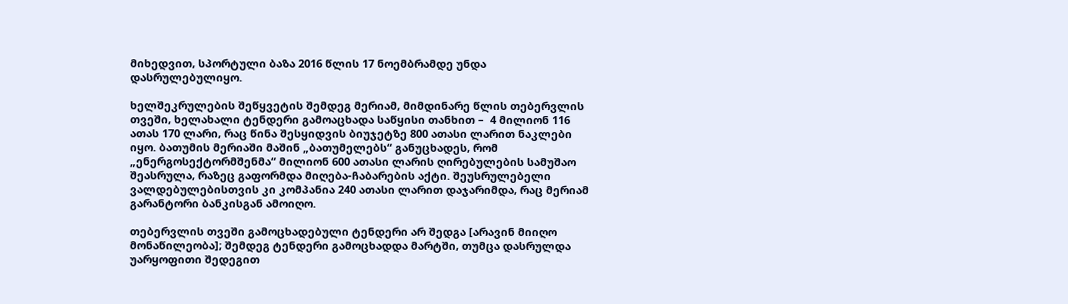მიხედვით, სპორტული ბაზა 2016 წლის 17 ნოემბრამდე უნდა დასრულებულიყო.

ხელშეკრულების შეწყვეტის შემდეგ მერიამ, მიმდინარე წლის თებერვლის თვეში, ხელახალი ტენდერი გამოაცხადა საწყისი თანხით –  4 მილიონ 116 ათას 170 ლარი, რაც წინა შესყიდვის ბიუჯეტზე 800 ათასი ლარით ნაკლები იყო. ბათუმის მერიაში მაშინ „ბათუმელებს“ განუცხადეს, რომ „ენერგოსექტორმშენმა“ მილიონ 600 ათასი ლარის ღირებულების სამუშაო შეასრულა, რაზეც გაფორმდა მიღება-ჩაბარების აქტი. შეუსრულებელი ვალდებულებისთვის კი კომპანია 240 ათასი ლარით დაჯარიმდა, რაც მერიამ გარანტორი ბანკისგან ამოიღო.

თებერვლის თვეში გამოცხადებული ტენდერი არ შედგა [არავინ მიიღო მონაწილეობა]; შემდეგ ტენდერი გამოცხადდა მარტში, თუმცა დასრულდა უარყოფითი შედეგით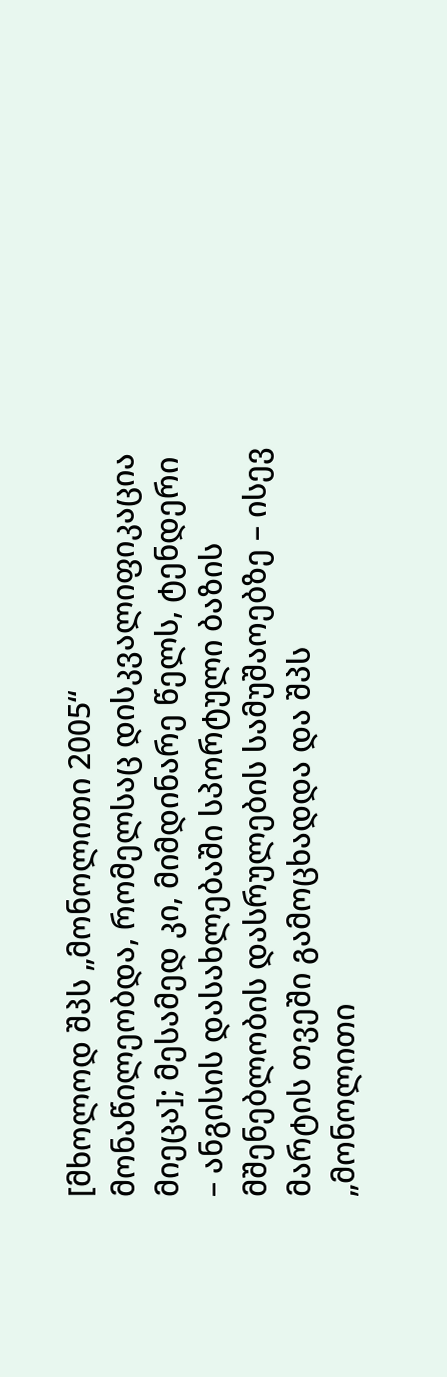[მხოლოდ შპს „მონოლითი 2005“ მონაწილეობდა, რომელსაც დისკვალიფიკაცია მიეცა]; მესამედ კი, მიმდინარე წელს, ტენდერი – ანგისის დასახლებაში სპორტული ბაზის მშენებლობის დასრულების სამუშაოებზე – ისევ მარტის თვეში გამოცხადდა და შპს „მონოლითი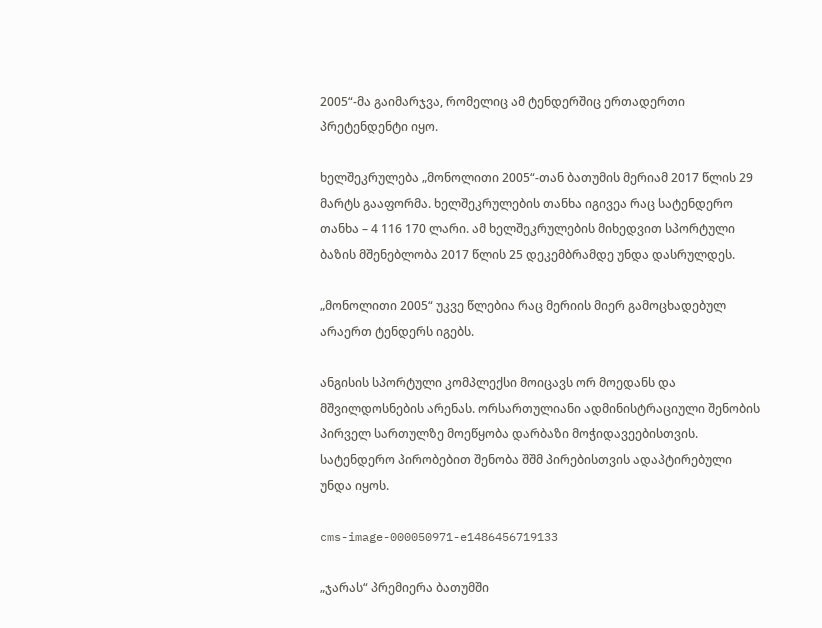2005“-მა გაიმარჯვა, რომელიც ამ ტენდერშიც ერთადერთი პრეტენდენტი იყო.

ხელშეკრულება „მონოლითი 2005“-თან ბათუმის მერიამ 2017 წლის 29 მარტს გააფორმა. ხელშეკრულების თანხა იგივეა რაც სატენდერო თანხა – 4 116 170 ლარი. ამ ხელშეკრულების მიხედვით სპორტული ბაზის მშენებლობა 2017 წლის 25 დეკემბრამდე უნდა დასრულდეს.

„მონოლითი 2005“ უკვე წლებია რაც მერიის მიერ გამოცხადებულ არაერთ ტენდერს იგებს.

ანგისის სპორტული კომპლექსი მოიცავს ორ მოედანს და მშვილდოსნების არენას. ორსართულიანი ადმინისტრაციული შენობის პირველ სართულზე მოეწყობა დარბაზი მოჭიდავეებისთვის. სატენდერო პირობებით შენობა შშმ პირებისთვის ადაპტირებული უნდა იყოს.

cms-image-000050971-e1486456719133

„ჯარას“ პრემიერა ბათუმში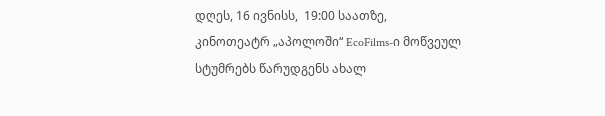დღეს, 16 ივნისს,  19:00 საათზე, კინოთეატრ „აპოლოში“ EcoFilms-ი მოწვეულ სტუმრებს წარუდგენს ახალ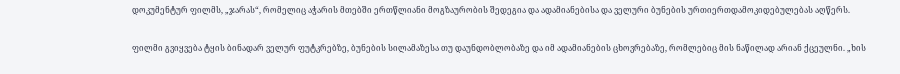დოკუმენტურ ფილმს, „ჯარას“, რომელიც აჭარის მთებში ერთწლიანი მოგზაურობის შედეგია და ადამიანებისა და ველური ბუნების ურთიერთდამოკიდებულებას აღწერს.

ფილმი გვიყვება ტყის ბინადარ ველურ ფუტკრებზე, ბუნების სილამაზესა თუ დაუნდობლობაზე და იმ ადამიანების ცხოვრებაზე, რომლებიც მის ნაწილად არიან ქცეულნი. „ხის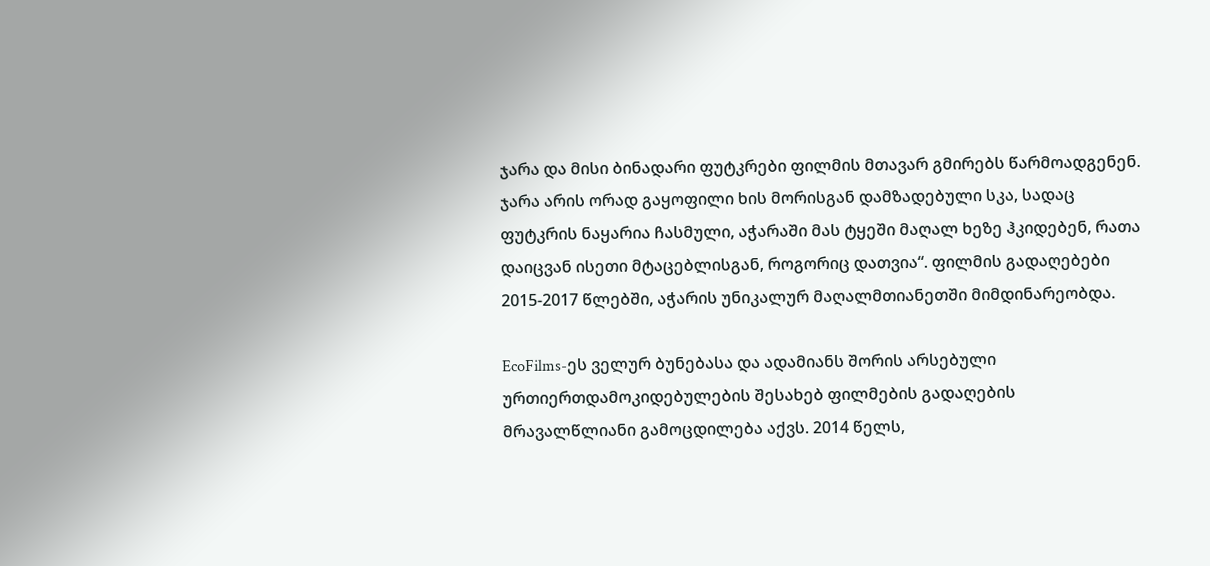ჯარა და მისი ბინადარი ფუტკრები ფილმის მთავარ გმირებს წარმოადგენენ. ჯარა არის ორად გაყოფილი ხის მორისგან დამზადებული სკა, სადაც ფუტკრის ნაყარია ჩასმული, აჭარაში მას ტყეში მაღალ ხეზე ჰკიდებენ, რათა დაიცვან ისეთი მტაცებლისგან, როგორიც დათვია“. ფილმის გადაღებები 2015-2017 წლებში, აჭარის უნიკალურ მაღალმთიანეთში მიმდინარეობდა.

EcoFilms-ეს ველურ ბუნებასა და ადამიანს შორის არსებული ურთიერთდამოკიდებულების შესახებ ფილმების გადაღების მრავალწლიანი გამოცდილება აქვს. 2014 წელს,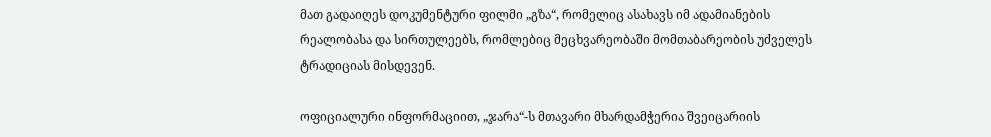მათ გადაიღეს დოკუმენტური ფილმი „გზა“, რომელიც ასახავს იმ ადამიანების რეალობასა და სირთულეებს, რომლებიც მეცხვარეობაში მომთაბარეობის უძველეს ტრადიციას მისდევენ.

ოფიციალური ინფორმაციით, „ჯარა“-ს მთავარი მხარდამჭერია შვეიცარიის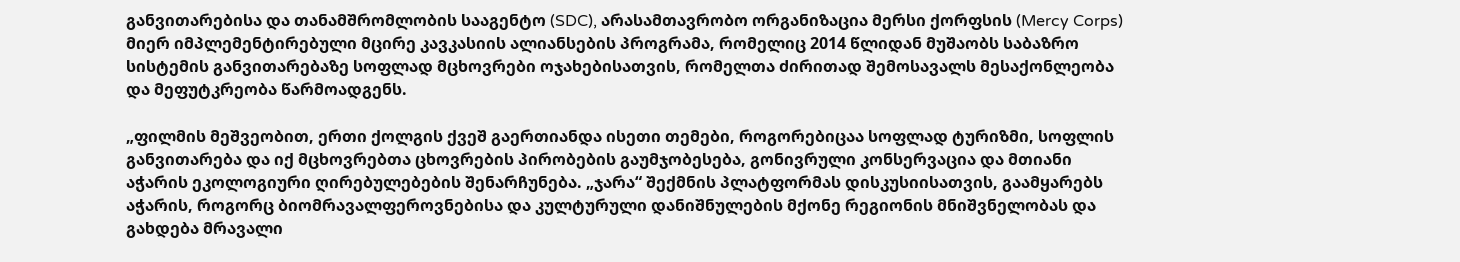განვითარებისა და თანამშრომლობის სააგენტო (SDC), არასამთავრობო ორგანიზაცია მერსი ქორფსის (Mercy Corps) მიერ იმპლემენტირებული მცირე კავკასიის ალიანსების პროგრამა, რომელიც 2014 წლიდან მუშაობს საბაზრო სისტემის განვითარებაზე სოფლად მცხოვრები ოჯახებისათვის, რომელთა ძირითად შემოსავალს მესაქონლეობა და მეფუტკრეობა წარმოადგენს.

„ფილმის მეშვეობით, ერთი ქოლგის ქვეშ გაერთიანდა ისეთი თემები, როგორებიცაა სოფლად ტურიზმი, სოფლის განვითარება და იქ მცხოვრებთა ცხოვრების პირობების გაუმჯობესება, გონივრული კონსერვაცია და მთიანი აჭარის ეკოლოგიური ღირებულებების შენარჩუნება. „ჯარა“ შექმნის პლატფორმას დისკუსიისათვის, გაამყარებს აჭარის, როგორც ბიომრავალფეროვნებისა და კულტურული დანიშნულების მქონე რეგიონის მნიშვნელობას და გახდება მრავალი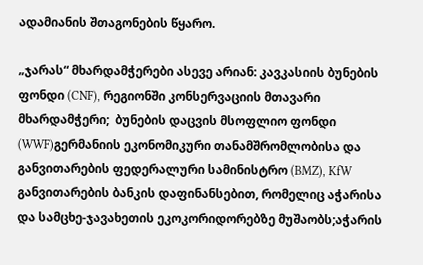ადამიანის შთაგონების წყარო.

„ჯარას“ მხარდამჭერები ასევე არიან: კავკასიის ბუნების ფონდი (CNF), რეგიონში კონსერვაციის მთავარი მხარდამჭერი;  ბუნების დაცვის მსოფლიო ფონდი (WWF)გერმანიის ეკონომიკური თანამშრომლობისა და განვითარების ფედერალური სამინისტრო (BMZ), KfW განვითარების ბანკის დაფინანსებით, რომელიც აჭარისა და სამცხე-ჯავახეთის ეკოკორიდორებზე მუშაობს;აჭარის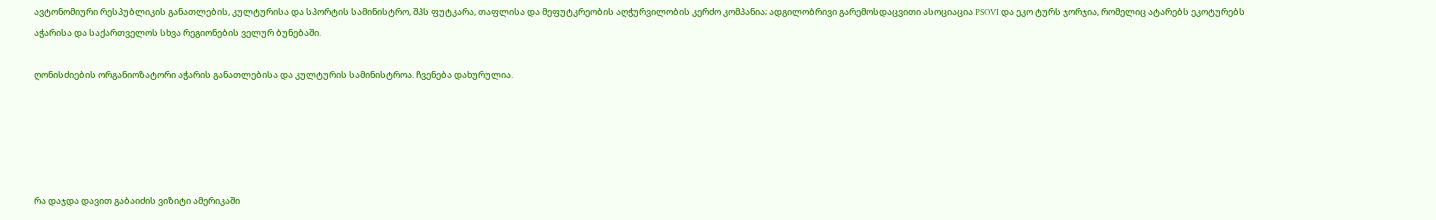ავტონომიური რესპუბლიკის განათლების, კულტურისა და სპორტის სამინისტრო, შპს ფუტკარა, თაფლისა და მეფუტკრეობის აღჭურვილობის კერძო კომპანია; ადგილობრივი გარემოსდაცვითი ასოციაცია PSOVI და ეკო ტურს ჯორჯია, რომელიც ატარებს ეკოტურებს აჭარისა და საქართველოს სხვა რეგიონების ველურ ბუნებაში.

ღონისძიების ორგანიოზატორი აჭარის განათლებისა და კულტურის სამინისტროა. ჩვენება დახურულია.





რა დაჯდა დავით გაბაიძის ვიზიტი ამერიკაში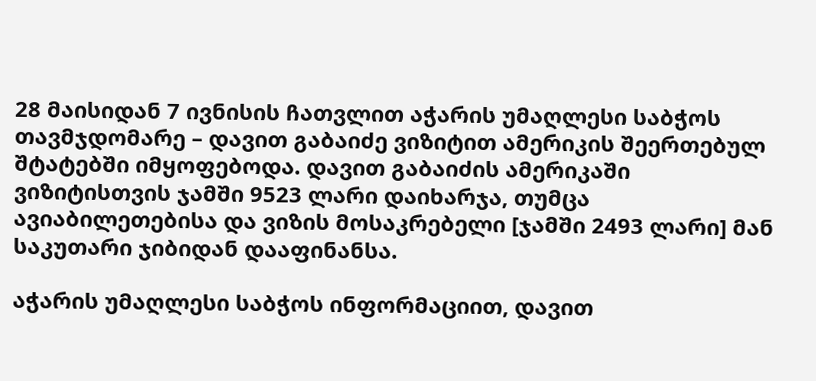28 მაისიდან 7 ივნისის ჩათვლით აჭარის უმაღლესი საბჭოს თავმჯდომარე – დავით გაბაიძე ვიზიტით ამერიკის შეერთებულ შტატებში იმყოფებოდა. დავით გაბაიძის ამერიკაში ვიზიტისთვის ჯამში 9523 ლარი დაიხარჯა, თუმცა ავიაბილეთებისა და ვიზის მოსაკრებელი [ჯამში 2493 ლარი] მან საკუთარი ჯიბიდან დააფინანსა.

აჭარის უმაღლესი საბჭოს ინფორმაციით, დავით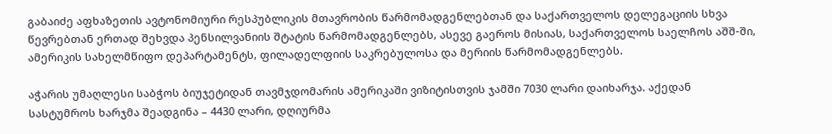გაბაიძე აფხაზეთის ავტონომიური რესპუბლიკის მთავრობის წარმომადგენლებთან და საქართველოს დელეგაციის სხვა წევრებთან ერთად შეხვდა პენსილვანიის შტატის წარმომადგენლებს, ასევე გაეროს მისიას, საქართველოს საელჩოს აშშ-ში, ამერიკის სახელმწიფო დეპარტამენტს, ფილადელფიის საკრებულოსა და მერიის წარმომადგენლებს.

აჭარის უმაღლესი საბჭოს ბიუჯეტიდან თავმჯდომარის ამერიკაში ვიზიტისთვის ჯამში 7030 ლარი დაიხარჯა. აქედან სასტუმროს ხარჯმა შეადგინა – 4430 ლარი, დღიურმა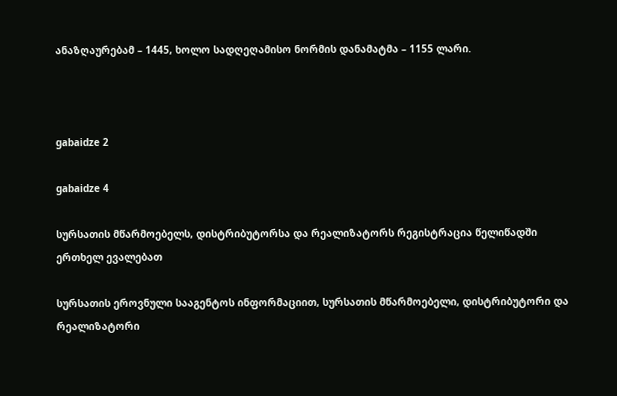ანაზღაურებამ – 1445, ხოლო სადღეღამისო ნორმის დანამატმა – 1155 ლარი.



gabaidze 2

gabaidze 4

სურსათის მწარმოებელს, დისტრიბუტორსა და რეალიზატორს რეგისტრაცია წელიწადში ერთხელ ევალებათ

სურსათის ეროვნული სააგენტოს ინფორმაციით, სურსათის მწარმოებელი, დისტრიბუტორი და რეალიზატორი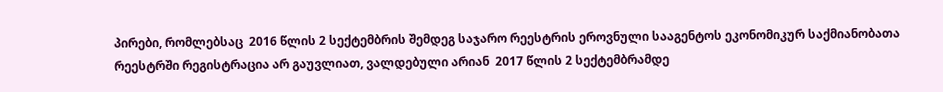პირები, რომლებსაც  2016 წლის 2 სექტემბრის შემდეგ საჯარო რეესტრის ეროვნული სააგენტოს ეკონომიკურ საქმიანობათა რეესტრში რეგისტრაცია არ გაუვლიათ, ვალდებული არიან  2017 წლის 2 სექტემბრამდე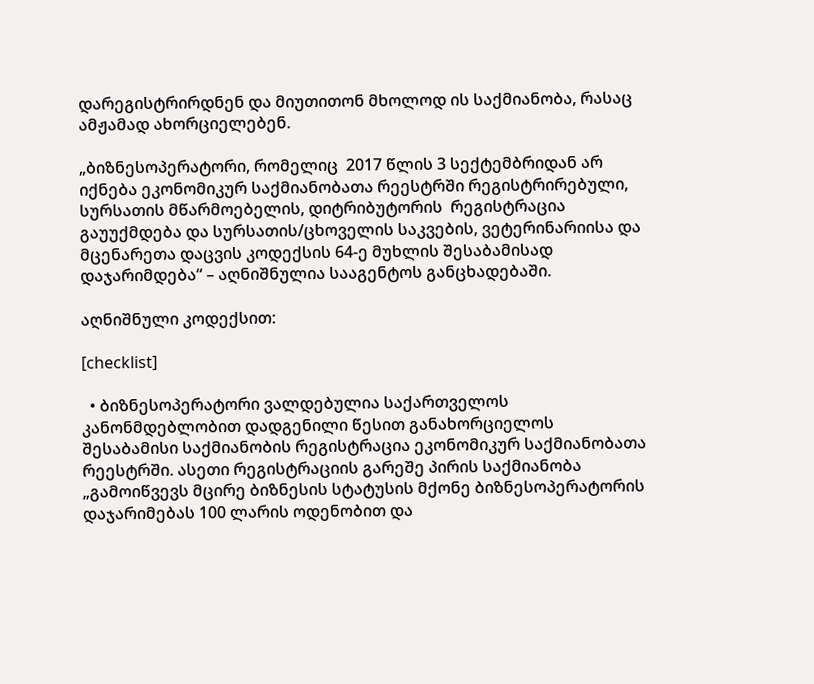დარეგისტრირდნენ და მიუთითონ მხოლოდ ის საქმიანობა, რასაც ამჟამად ახორციელებენ.

„ბიზნესოპერატორი, რომელიც  2017 წლის 3 სექტემბრიდან არ იქნება ეკონომიკურ საქმიანობათა რეესტრში რეგისტრირებული,  სურსათის მწარმოებელის, დიტრიბუტორის  რეგისტრაცია გაუუქმდება და სურსათის/ცხოველის საკვების, ვეტერინარიისა და მცენარეთა დაცვის კოდექსის 64-ე მუხლის შესაბამისად დაჯარიმდება“ – აღნიშნულია სააგენტოს განცხადებაში.

აღნიშნული კოდექსით:

[checklist]

  • ბიზნესოპერატორი ვალდებულია საქართველოს კანონმდებლობით დადგენილი წესით განახორციელოს შესაბამისი საქმიანობის რეგისტრაცია ეკონომიკურ საქმიანობათა რეესტრში. ასეთი რეგისტრაციის გარეშე პირის საქმიანობა „გამოიწვევს მცირე ბიზნესის სტატუსის მქონე ბიზნესოპერატორის დაჯარიმებას 100 ლარის ოდენობით და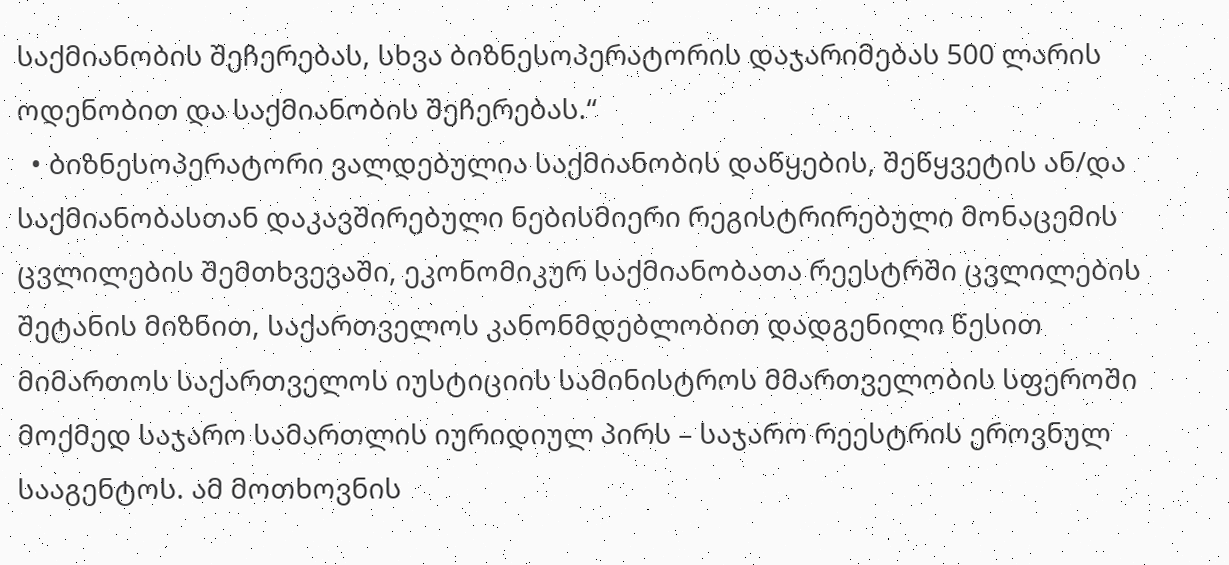საქმიანობის შეჩერებას, სხვა ბიზნესოპერატორის დაჯარიმებას 500 ლარის ოდენობით და საქმიანობის შეჩერებას.“
  • ბიზნესოპერატორი ვალდებულია საქმიანობის დაწყების, შეწყვეტის ან/და საქმიანობასთან დაკავშირებული ნებისმიერი რეგისტრირებული მონაცემის ცვლილების შემთხვევაში, ეკონომიკურ საქმიანობათა რეესტრში ცვლილების შეტანის მიზნით, საქართველოს კანონმდებლობით დადგენილი წესით მიმართოს საქართველოს იუსტიციის სამინისტროს მმართველობის სფეროში მოქმედ საჯარო სამართლის იურიდიულ პირს – საჯარო რეესტრის ეროვნულ სააგენტოს. ამ მოთხოვნის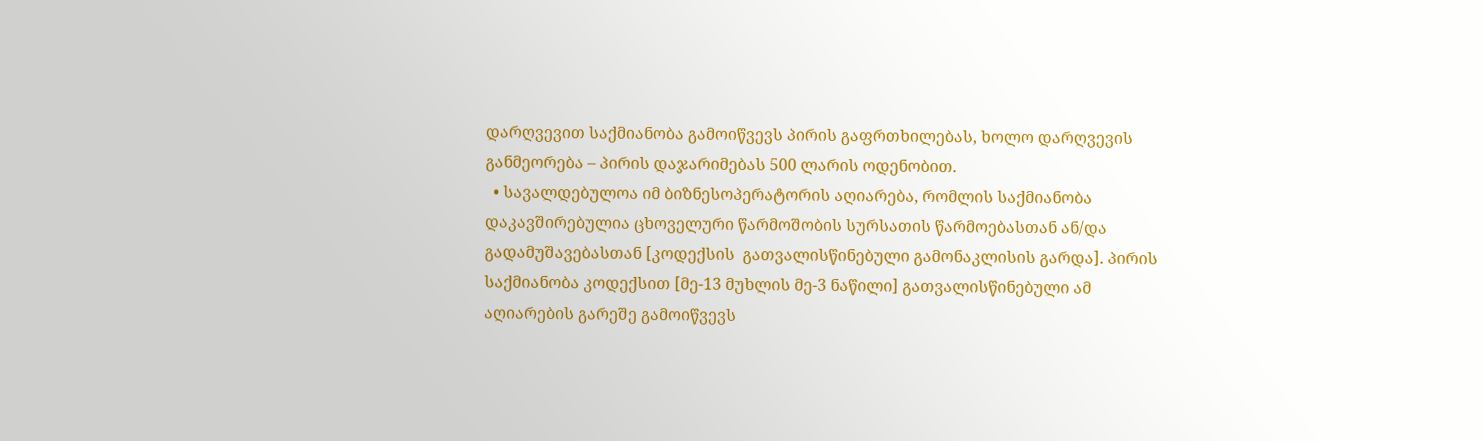დარღვევით საქმიანობა გამოიწვევს პირის გაფრთხილებას, ხოლო დარღვევის განმეორება – პირის დაჯარიმებას 500 ლარის ოდენობით.
  • სავალდებულოა იმ ბიზნესოპერატორის აღიარება, რომლის საქმიანობა დაკავშირებულია ცხოველური წარმოშობის სურსათის წარმოებასთან ან/და გადამუშავებასთან [კოდექსის  გათვალისწინებული გამონაკლისის გარდა]. პირის საქმიანობა კოდექსით [მე-13 მუხლის მე-3 ნაწილი] გათვალისწინებული ამ აღიარების გარეშე გამოიწვევს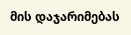მის დაჯარიმებას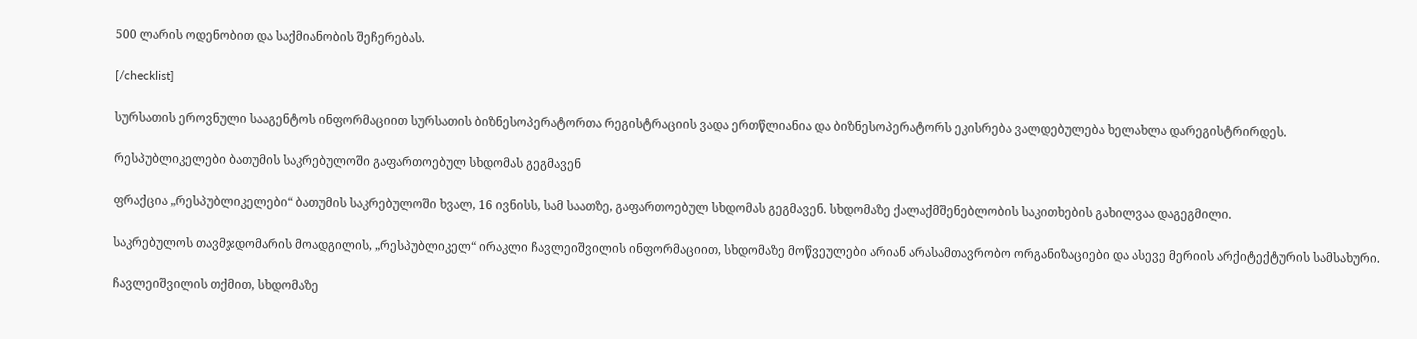500 ლარის ოდენობით და საქმიანობის შეჩერებას.

[/checklist]

სურსათის ეროვნული სააგენტოს ინფორმაციით სურსათის ბიზნესოპერატორთა რეგისტრაციის ვადა ერთწლიანია და ბიზნესოპერატორს ეკისრება ვალდებულება ხელახლა დარეგისტრირდეს.

რესპუბლიკელები ბათუმის საკრებულოში გაფართოებულ სხდომას გეგმავენ

ფრაქცია „რესპუბლიკელები“ ბათუმის საკრებულოში ხვალ, 16 ივნისს, სამ საათზე, გაფართოებულ სხდომას გეგმავენ. სხდომაზე ქალაქმშენებლობის საკითხების გახილვაა დაგეგმილი.

საკრებულოს თავმჯდომარის მოადგილის, „რესპუბლიკელ“ ირაკლი ჩავლეიშვილის ინფორმაციით, სხდომაზე მოწვეულები არიან არასამთავრობო ორგანიზაციები და ასევე მერიის არქიტექტურის სამსახური.

ჩავლეიშვილის თქმით, სხდომაზე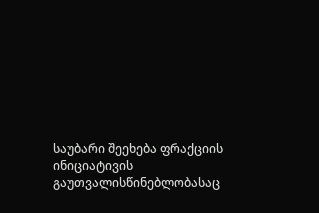საუბარი შეეხება ფრაქციის ინიციატივის გაუთვალისწინებლობასაც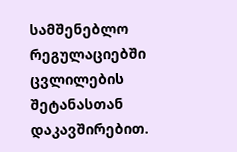სამშენებლო რეგულაციებში ცვლილების შეტანასთან დაკავშირებით.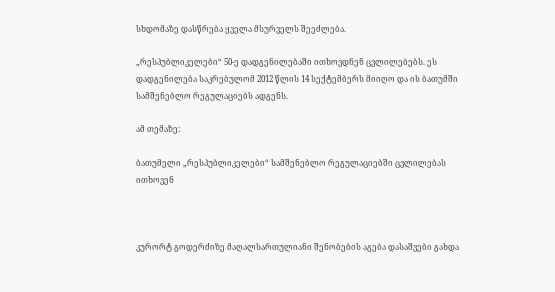სხდომაზე დასწრება ყველა მსურველს შეეძლება.

„რესპუბლიკელები“ 50-ე დადგენილებაში ითხოვდნენ ცვლილებებს. ეს დადგენილება საკრებულომ 2012 წლის 14 სექტემბერს მიიღო და ის ბათუმში სამშენებლო რეგულაციებს ადგენს.

ამ თემაზე:

ბათუმელი „რესპუბლიკელები“ სამშენებლო რეგულაციებში ცვლილებას ითხოვენ



კურორტ გოდერძიზე მაღალსართულიანი შენობების აგება დასაშვები გახდა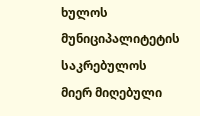ხულოს მუნიციპალიტეტის საკრებულოს მიერ მიღებული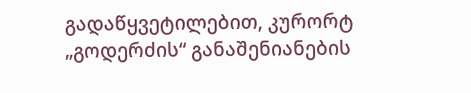გადაწყვეტილებით, კურორტ „გოდერძის“ განაშენიანების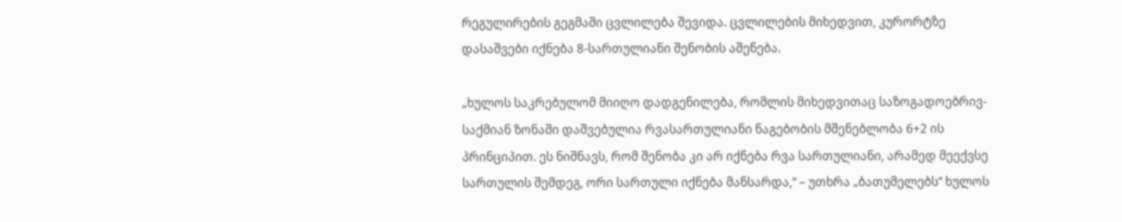რეგულირების გეგმაში ცვლილება შევიდა. ცვლილების მიხედვით, კურორტზე დასაშვები იქნება 8-სართულიანი შენობის აშენება.

„ხულოს საკრებულომ მიიღო დადგენილება, რომლის მიხედვითაც საზოგადოებრივ-საქმიან ზონაში დაშვებულია რვასართულიანი ნაგებობის მშენებლობა 6+2 ის პრინციპით. ეს ნიშნავს, რომ შენობა კი არ იქნება რვა სართულიანი, არამედ მეექვსე სართულის შემდეგ, ორი სართული იქნება მანსარდა,“ – უთხრა „ბათუმელებს“ ხულოს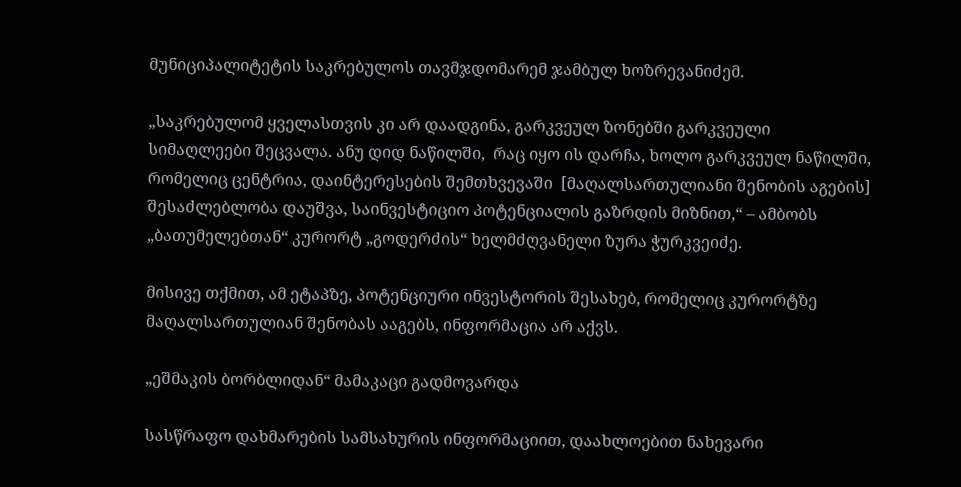მუნიციპალიტეტის საკრებულოს თავმჯდომარემ ჯამბულ ხოზრევანიძემ.

„საკრებულომ ყველასთვის კი არ დაადგინა, გარკვეულ ზონებში გარკვეული სიმაღლეები შეცვალა. ანუ დიდ ნაწილში,  რაც იყო ის დარჩა, ხოლო გარკვეულ ნაწილში, რომელიც ცენტრია, დაინტერესების შემთხვევაში  [მაღალსართულიანი შენობის აგების] შესაძლებლობა დაუშვა, საინვესტიციო პოტენციალის გაზრდის მიზნით,“ – ამბობს „ბათუმელებთან“ კურორტ „გოდერძის“ ხელმძღვანელი ზურა ჭურკვეიძე.

მისივე თქმით, ამ ეტაპზე, პოტენციური ინვესტორის შესახებ, რომელიც კურორტზე მაღალსართულიან შენობას ააგებს, ინფორმაცია არ აქვს.

„ეშმაკის ბორბლიდან“ მამაკაცი გადმოვარდა

სასწრაფო დახმარების სამსახურის ინფორმაციით, დაახლოებით ნახევარი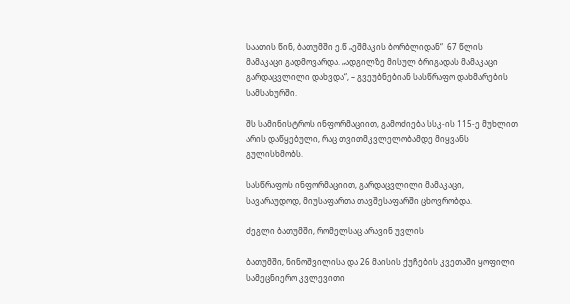საათის წინ, ბათუმში ე.წ „ეშმაკის ბორბლიდან“  67 წლის მამაკაცი გადმოვარდა. „ადგილზე მისულ ბრიგადას მამაკაცი გარდაცვლილი დახვდა“, – გვეუბნებიან სასწრაფო დახმარების სამსახურში.

შს სამინისტროს ინფორმაციით, გამოძიება სსკ-ის 115-ე მუხლით არის დაწყებული, რაც თვითმკვლელობამდე მიყვანს გულისხმობს.

სასწრაფოს ინფორმაციით, გარდაცვლილი მამაკაცი, სავარაუდოდ, მიუსაფართა თავშესაფარში ცხოვრობდა.

ძეგლი ბათუმში, რომელსაც არავინ უვლის

ბათუმში, ნინოშვილისა და 26 მაისის ქუჩების კვეთაში ყოფილი სამეცნიერო კვლევითი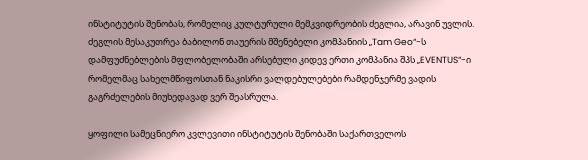ინსტიტუტის შენობას, რომელიც კულტურული მემკვიდრეობის ძეგლია, არავინ უვლის. ძეგლის მესაკუთრეა ბაბილონ თაუერის მშენებელი კომპანიის „Tam Geo“-ს დამფუძნებლების მფლობელობაში არსებული კიდევ ერთი კომპანია შპს „EVENTUS“-ი რომელმაც სახელმწიფოსთან ნაკისრი ვალდებულებები რამდენჯერმე ვადის გაგრძელების მიუხედავად ვერ შეასრულა.

ყოფილი სამეცნიერო კვლევითი ინსტიტუტის შენობაში საქართველოს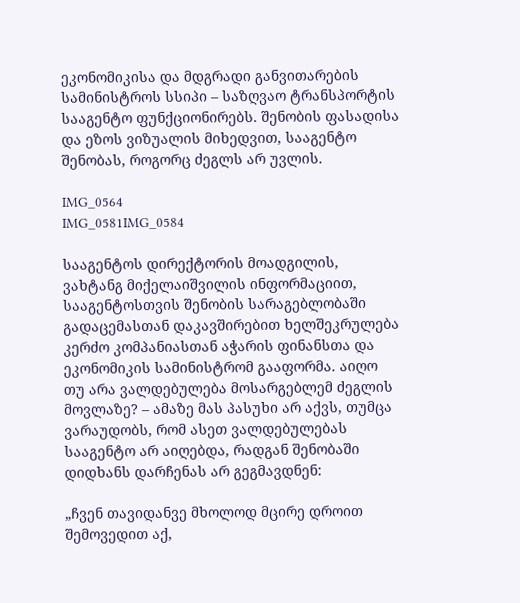ეკონომიკისა და მდგრადი განვითარების სამინისტროს სსიპი – საზღვაო ტრანსპორტის სააგენტო ფუნქციონირებს. შენობის ფასადისა და ეზოს ვიზუალის მიხედვით, სააგენტო შენობას, როგორც ძეგლს არ უვლის.

IMG_0564
IMG_0581IMG_0584

სააგენტოს დირექტორის მოადგილის, ვახტანგ მიქელაიშვილის ინფორმაციით, სააგენტოსთვის შენობის სარაგებლობაში გადაცემასთან დაკავშირებით ხელშეკრულება კერძო კომპანიასთან აჭარის ფინანსთა და ეკონომიკის სამინისტრომ გააფორმა. აიღო თუ არა ვალდებულება მოსარგებლემ ძეგლის მოვლაზე? – ამაზე მას პასუხი არ აქვს, თუმცა ვარაუდობს, რომ ასეთ ვალდებულებას სააგენტო არ აიღებდა, რადგან შენობაში დიდხანს დარჩენას არ გეგმავდნენ:

„ჩვენ თავიდანვე მხოლოდ მცირე დროით შემოვედით აქ,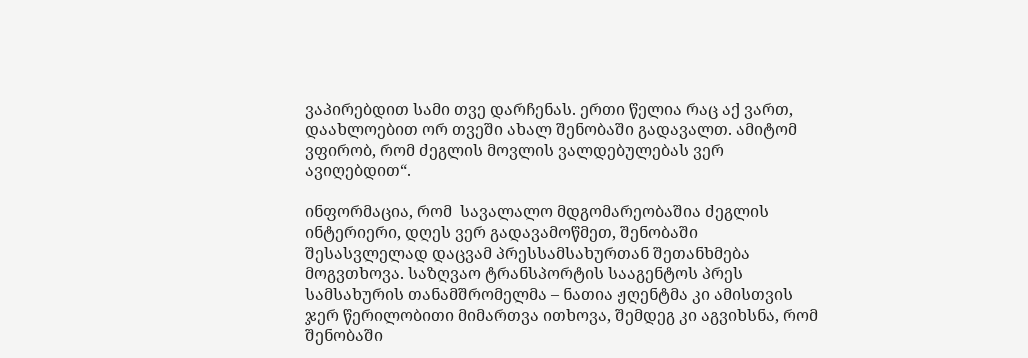ვაპირებდით სამი თვე დარჩენას. ერთი წელია რაც აქ ვართ, დაახლოებით ორ თვეში ახალ შენობაში გადავალთ. ამიტომ ვფირობ, რომ ძეგლის მოვლის ვალდებულებას ვერ ავიღებდით“.

ინფორმაცია, რომ  სავალალო მდგომარეობაშია ძეგლის ინტერიერი, დღეს ვერ გადავამოწმეთ, შენობაში შესასვლელად დაცვამ პრესსამსახურთან შეთანხმება მოგვთხოვა. საზღვაო ტრანსპორტის სააგენტოს პრეს სამსახურის თანამშრომელმა – ნათია ჟღენტმა კი ამისთვის ჯერ წერილობითი მიმართვა ითხოვა, შემდეგ კი აგვიხსნა, რომ შენობაში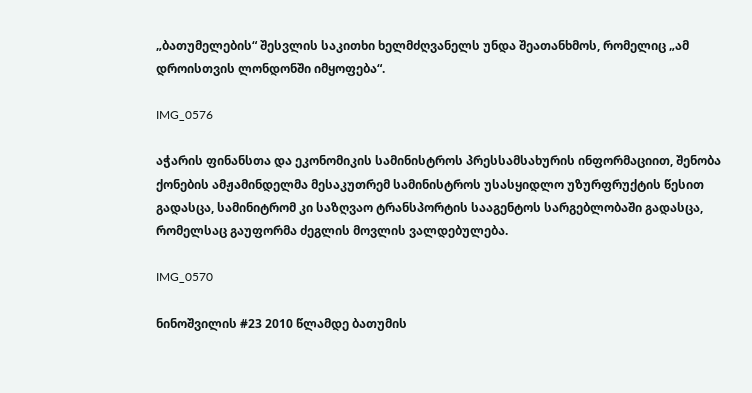„ბათუმელების“ შესვლის საკითხი ხელმძღვანელს უნდა შეათანხმოს, რომელიც „ამ დროისთვის ლონდონში იმყოფება“.

IMG_0576

აჭარის ფინანსთა და ეკონომიკის სამინისტროს პრესსამსახურის ინფორმაციით, შენობა ქონების ამჟამინდელმა მესაკუთრემ სამინისტროს უსასყიდლო უზურფრუქტის წესით გადასცა, სამინიტრომ კი საზღვაო ტრანსპორტის სააგენტოს სარგებლობაში გადასცა, რომელსაც გაუფორმა ძეგლის მოვლის ვალდებულება.

IMG_0570

ნინოშვილის #23 2010 წლამდე ბათუმის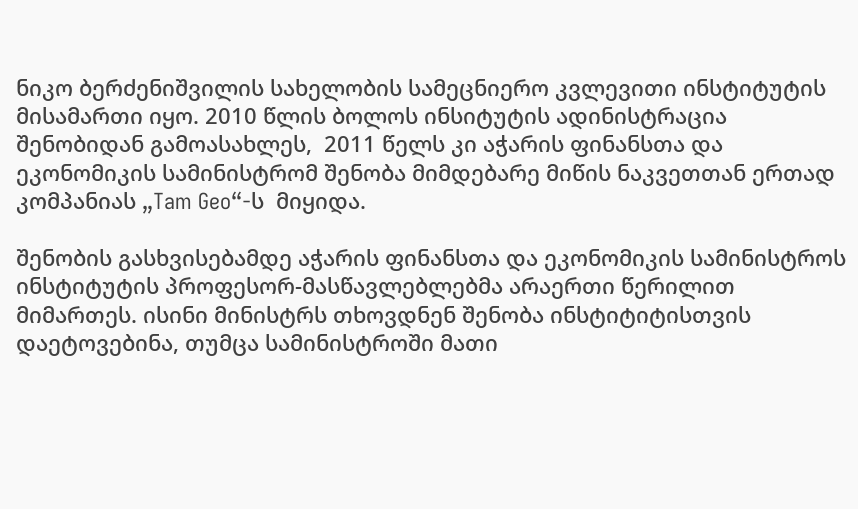ნიკო ბერძენიშვილის სახელობის სამეცნიერო კვლევითი ინსტიტუტის მისამართი იყო. 2010 წლის ბოლოს ინსიტუტის ადინისტრაცია შენობიდან გამოასახლეს,  2011 წელს კი აჭარის ფინანსთა და ეკონომიკის სამინისტრომ შენობა მიმდებარე მიწის ნაკვეთთან ერთად კომპანიას „Tam Geo“-ს  მიყიდა.

შენობის გასხვისებამდე აჭარის ფინანსთა და ეკონომიკის სამინისტროს ინსტიტუტის პროფესორ-მასწავლებლებმა არაერთი წერილით მიმართეს. ისინი მინისტრს თხოვდნენ შენობა ინსტიტიტისთვის დაეტოვებინა, თუმცა სამინისტროში მათი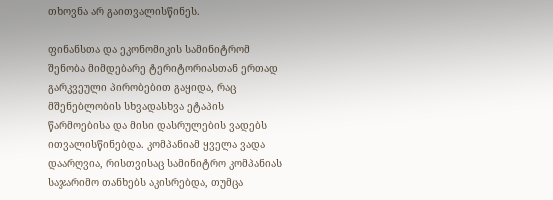თხოვნა არ გაითვალისწინეს.

ფინანსთა და ეკონომიკის სამინიტრომ შენობა მიმდებარე ტერიტორიასთან ერთად გარკვეული პირობებით გაყიდა, რაც მშენებლობის სხვადასხვა ეტაპის წარმოებისა და მისი დასრულების ვადებს ითვალისწინებდა. კომპანიამ ყველა ვადა დაარღვია, რისთვისაც სამინიტრო კომპანიას საჯარიმო თანხებს აკისრებდა, თუმცა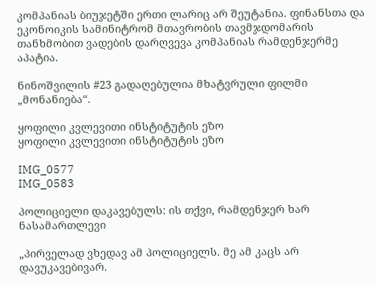კომპანიას ბიუჯეტში ერთი ლარიც არ შეუტანია. ფინანსთა და ეკონოიკის სამინიტრომ მთავრობის თავმჯდომარის თანხმობით ვადების დარღვევა კომპანიას რამდენჯერმე აპატია.

ნინოშვილის #23 გადაღებულია მხატვრული ფილმი „მონანიება“.

ყოფილი კვლევითი ინსტიტუტის ეზო
ყოფილი კვლევითი ინსტიტუტის ეზო

IMG_0577
IMG_0583

პოლიციელი დაკავებულს: ის თქვი, რამდენჯერ ხარ ნასამართლევი

„პირველად ვხედავ ამ პოლიციელს. მე ამ კაცს არ დავუკავებივარ.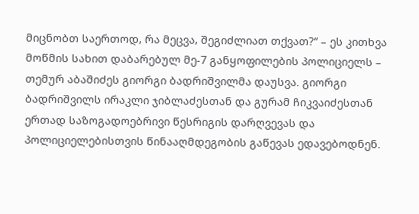მიცნობთ საერთოდ, რა მეცვა, შეგიძლიათ თქვათ?“ – ეს კითხვა მოწმის სახით დაბარებულ მე-7 განყოფილების პოლიციელს – თემურ აბაშიძეს გიორგი ბადრიშვილმა დაუსვა. გიორგი ბადრიშვილს ირაკლი ჯიბლაძესთან და გურამ ჩიკვაიძესთან ერთად საზოგადოებრივი წესრიგის დარღვევას და პოლიციელებისთვის წინააღმდეგობის გაწევას ედავებოდნენ.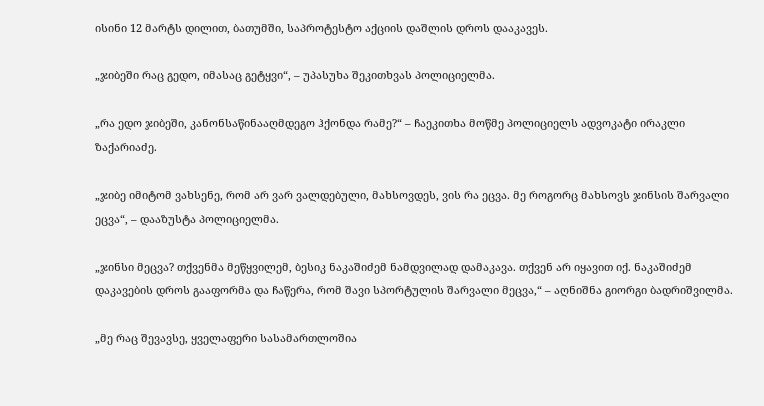ისინი 12 მარტს დილით, ბათუმში, საპროტესტო აქციის დაშლის დროს დააკავეს.

„ჯიბეში რაც გედო, იმასაც გეტყვი“, – უპასუხა შეკითხვას პოლიციელმა.

„რა ედო ჯიბეში, კანონსაწინააღმდეგო ჰქონდა რამე?“ – ჩაეკითხა მოწმე პოლიციელს ადვოკატი ირაკლი ზაქარიაძე.

„ჯიბე იმიტომ ვახსენე, რომ არ ვარ ვალდებული, მახსოვდეს, ვის რა ეცვა. მე როგორც მახსოვს ჯინსის შარვალი ეცვა“, – დააზუსტა პოლიციელმა.

„ჯინსი მეცვა? თქვენმა მეწყვილემ, ბესიკ ნაკაშიძემ ნამდვილად დამაკავა. თქვენ არ იყავით იქ. ნაკაშიძემ დაკავების დროს გააფორმა და ჩაწერა, რომ შავი სპორტულის შარვალი მეცვა,“ – აღნიშნა გიორგი ბადრიშვილმა.

„მე რაც შევავსე, ყველაფერი სასამართლოშია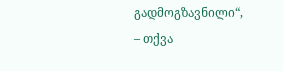გადმოგზავნილი“, – თქვა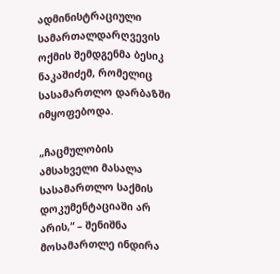ადმინისტრაციული სამართალდარღვევის ოქმის შემდგენმა ბესიკ ნაკაშიძემ, რომელიც სასამართლო დარბაზში იმყოფებოდა.

„ჩაცმულობის ამსახველი მასალა სასამართლო საქმის დოკუმენტაციაში არ არის,“ – შენიშნა მოსამართლე ინდირა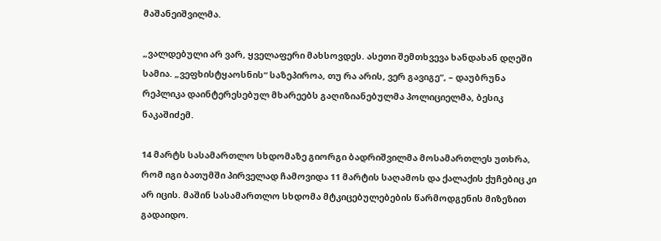მაშანეიშვილმა.

„ვალდებული არ ვარ, ყველაფერი მახსოვდეს. ასეთი შემთხვევა ხანდახან დღეში სამია. „ვეფხისტყაოსნის“ საზეპიროა, თუ რა არის, ვერ გავიგე“, – დაუბრუნა რეპლიკა დაინტერესებულ მხარეებს გაღიზიანებულმა პოლიციელმა, ბესიკ ნაკაშიძემ.

14 მარტს სასამართლო სხდომაზე გიორგი ბადრიშვილმა მოსამართლეს უთხრა, რომ იგი ბათუმში პირველად ჩამოვიდა 11 მარტის საღამოს და ქალაქის ქუჩებიც კი არ იცის. მაშინ სასამართლო სხდომა მტკიცებულებების წარმოდგენის მიზეზით გადაიდო.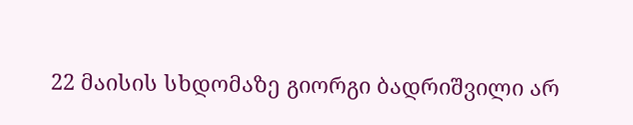22 მაისის სხდომაზე გიორგი ბადრიშვილი არ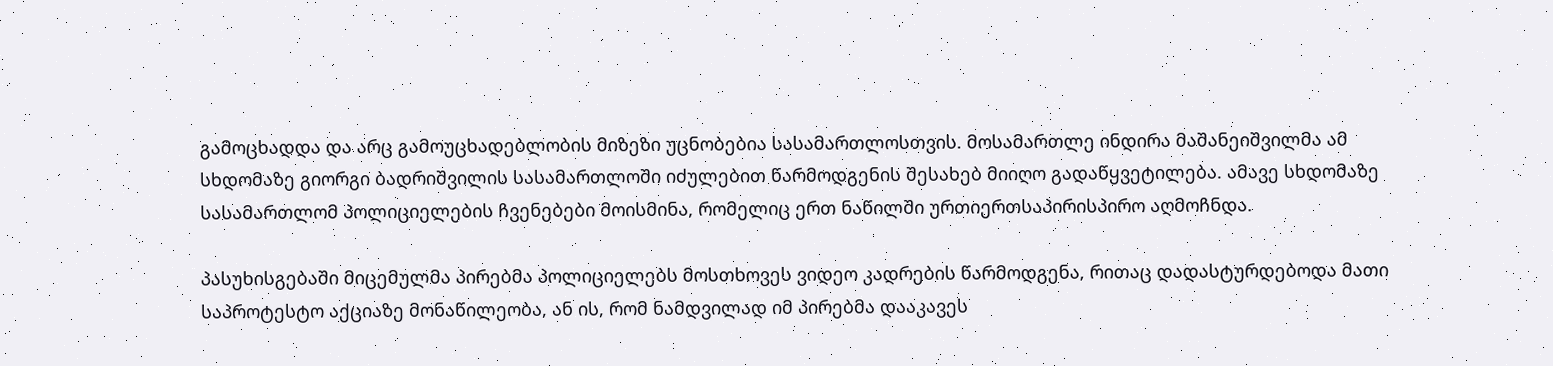გამოცხადდა და არც გამოუცხადებლობის მიზეზი უცნობებია სასამართლოსთვის. მოსამართლე ინდირა მაშანეიშვილმა ამ სხდომაზე გიორგი ბადრიშვილის სასამართლოში იძულებით წარმოდგენის შესახებ მიიღო გადაწყვეტილება. ამავე სხდომაზე სასამართლომ პოლიციელების ჩვენებები მოისმინა, რომელიც ერთ ნაწილში ურთიერთსაპირისპირო აღმოჩნდა.

პასუხისგებაში მიცემულმა პირებმა პოლიციელებს მოსთხოვეს ვიდეო კადრების წარმოდგენა, რითაც დადასტურდებოდა მათი საპროტესტო აქციაზე მონაწილეობა, ან ის, რომ ნამდვილად იმ პირებმა დააკავეს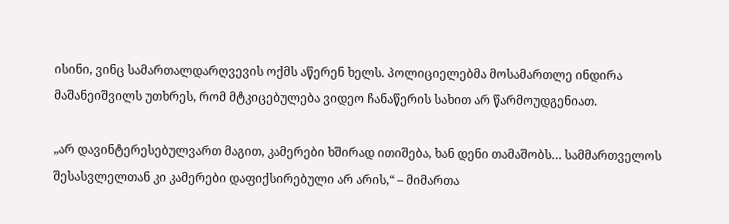ისინი, ვინც სამართალდარღვევის ოქმს აწერენ ხელს. პოლიციელებმა მოსამართლე ინდირა მაშანეიშვილს უთხრეს, რომ მტკიცებულება ვიდეო ჩანაწერის სახით არ წარმოუდგენიათ.

„არ დავინტერესებულვართ მაგით, კამერები ხშირად ითიშება, ხან დენი თამაშობს… სამმართველოს შესასვლელთან კი კამერები დაფიქსირებული არ არის,“ – მიმართა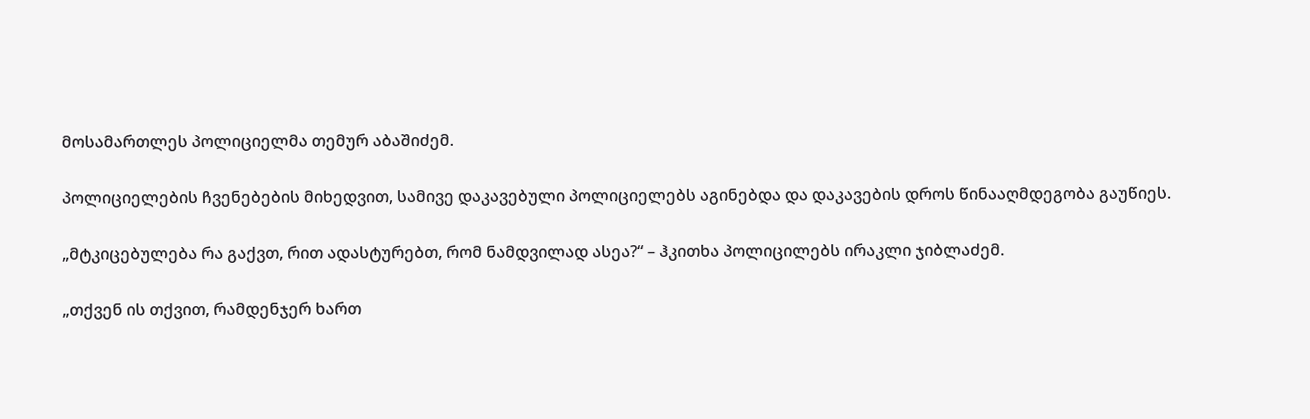მოსამართლეს პოლიციელმა თემურ აბაშიძემ.

პოლიციელების ჩვენებების მიხედვით, სამივე დაკავებული პოლიციელებს აგინებდა და დაკავების დროს წინააღმდეგობა გაუწიეს.

„მტკიცებულება რა გაქვთ, რით ადასტურებთ, რომ ნამდვილად ასეა?“ – ჰკითხა პოლიცილებს ირაკლი ჯიბლაძემ.

„თქვენ ის თქვით, რამდენჯერ ხართ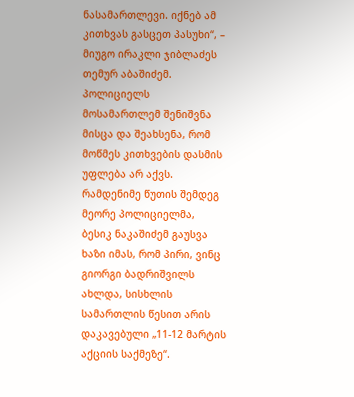ნასამართლევი. იქნებ ამ კითხვას გასცეთ პასუხი“, – მიუგო ირაკლი ჯიბლაძეს თემურ აბაშიძემ. პოლიციელს მოსამართლემ შენიშვნა მისცა და შეახსენა, რომ მოწმეს კითხვების დასმის უფლება არ აქვს. რამდენიმე წუთის შემდეგ მეორე პოლიციელმა, ბესიკ ნაკაშიძემ გაუსვა ხაზი იმას, რომ პირი, ვინც გიორგი ბადრიშვილს ახლდა, სისხლის სამართლის წესით არის დაკავებული „11-12 მარტის აქციის საქმეზე“.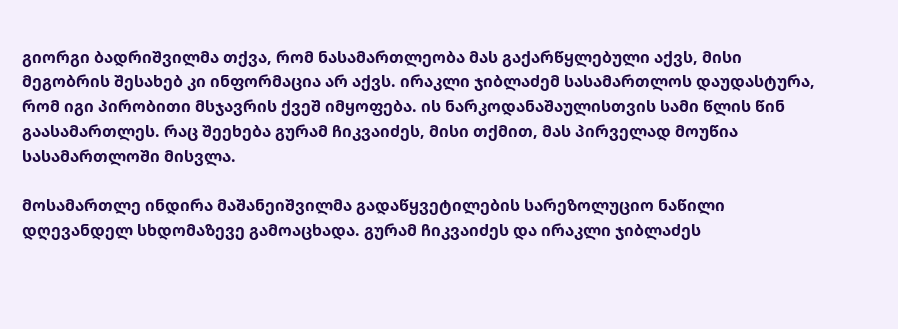გიორგი ბადრიშვილმა თქვა, რომ ნასამართლეობა მას გაქარწყლებული აქვს, მისი მეგობრის შესახებ კი ინფორმაცია არ აქვს. ირაკლი ჯიბლაძემ სასამართლოს დაუდასტურა, რომ იგი პირობითი მსჯავრის ქვეშ იმყოფება. ის ნარკოდანაშაულისთვის სამი წლის წინ გაასამართლეს. რაც შეეხება გურამ ჩიკვაიძეს, მისი თქმით, მას პირველად მოუწია სასამართლოში მისვლა.

მოსამართლე ინდირა მაშანეიშვილმა გადაწყვეტილების სარეზოლუციო ნაწილი დღევანდელ სხდომაზევე გამოაცხადა. გურამ ჩიკვაიძეს და ირაკლი ჯიბლაძეს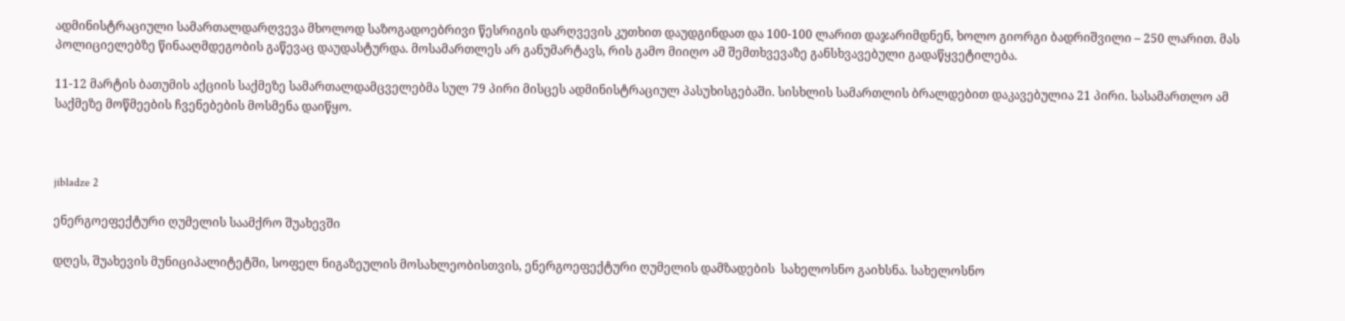ადმინისტრაციული სამართალდარღვევა მხოლოდ საზოგადოებრივი წესრიგის დარღვევის კუთხით დაუდგინდათ და 100-100 ლარით დაჯარიმდნენ, ხოლო გიორგი ბადრიშვილი – 250 ლარით. მას პოლიციელებზე წინააღმდეგობის გაწევაც დაუდასტურდა. მოსამართლეს არ განუმარტავს, რის გამო მიიღო ამ შემთხვევაზე განსხვავებული გადაწყვეტილება.

11-12 მარტის ბათუმის აქციის საქმეზე სამართალდამცველებმა სულ 79 პირი მისცეს ადმინისტრაციულ პასუხისგებაში. სისხლის სამართლის ბრალდებით დაკავებულია 21 პირი. სასამართლო ამ საქმეზე მოწმეების ჩვენებების მოსმენა დაიწყო.



jibladze 2

ენერგოეფექტური ღუმელის საამქრო შუახევში

დღეს, შუახევის მუნიციპალიტეტში, სოფელ ნიგაზეულის მოსახლეობისთვის, ენერგოეფექტური ღუმელის დამზადების  სახელოსნო გაიხსნა. სახელოსნო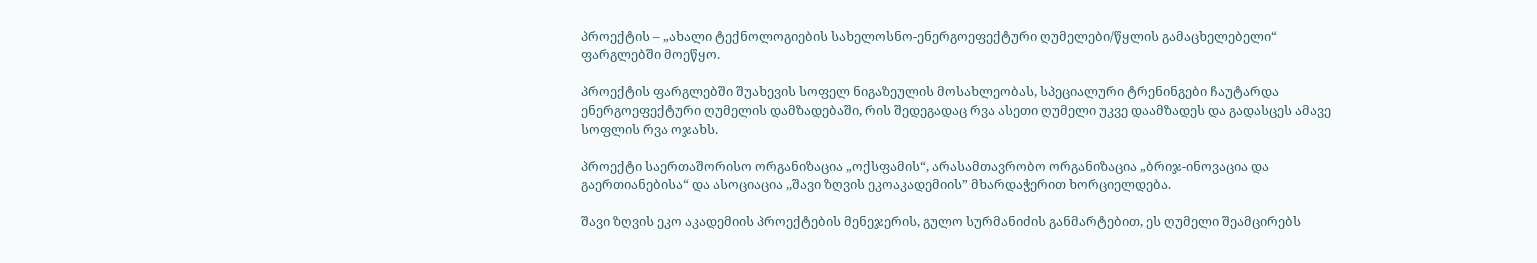პროექტის – „ახალი ტექნოლოგიების სახელოსნო-ენერგოეფექტური ღუმელები/წყლის გამაცხელებელი“ ფარგლებში მოეწყო.

პროექტის ფარგლებში შუახევის სოფელ ნიგაზეულის მოსახლეობას, სპეციალური ტრენინგები ჩაუტარდა ენერგოეფექტური ღუმელის დამზადებაში, რის შედეგადაც რვა ასეთი ღუმელი უკვე დაამზადეს და გადასცეს ამავე სოფლის რვა ოჯახს.

პროექტი საერთაშორისო ორგანიზაცია „ოქსფამის“, არასამთავრობო ორგანიზაცია „ბრიჯ-ინოვაცია და გაერთიანებისა“ და ასოციაცია ,,შავი ზღვის ეკოაკადემიის” მხარდაჭერით ხორციელდება.

შავი ზღვის ეკო აკადემიის პროექტების მენეჯერის, გულო სურმანიძის განმარტებით, ეს ღუმელი შეამცირებს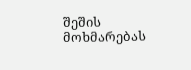შეშის მოხმარებას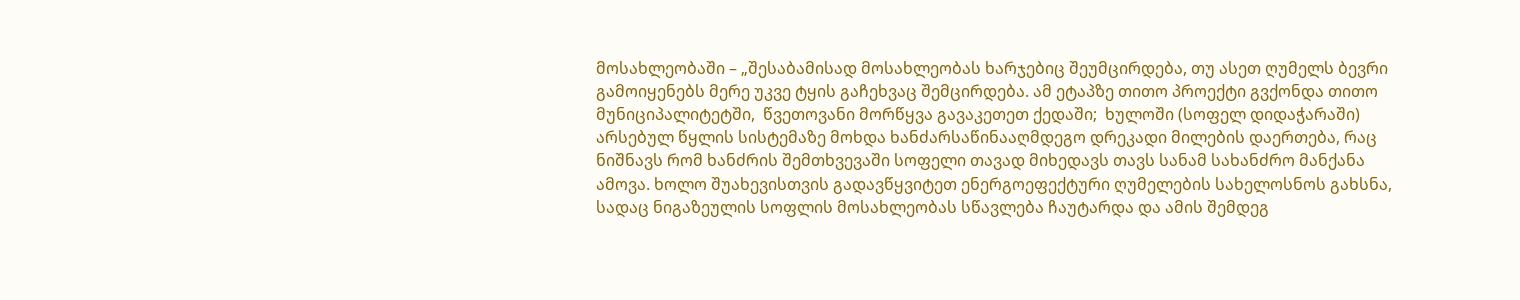მოსახლეობაში – „შესაბამისად მოსახლეობას ხარჯებიც შეუმცირდება, თუ ასეთ ღუმელს ბევრი გამოიყენებს მერე უკვე ტყის გაჩეხვაც შემცირდება. ამ ეტაპზე თითო პროექტი გვქონდა თითო მუნიციპალიტეტში,  წვეთოვანი მორწყვა გავაკეთეთ ქედაში;  ხულოში (სოფელ დიდაჭარაში)  არსებულ წყლის სისტემაზე მოხდა ხანძარსაწინააღმდეგო დრეკადი მილების დაერთება, რაც ნიშნავს რომ ხანძრის შემთხვევაში სოფელი თავად მიხედავს თავს სანამ სახანძრო მანქანა ამოვა. ხოლო შუახევისთვის გადავწყვიტეთ ენერგოეფექტური ღუმელების სახელოსნოს გახსნა, სადაც ნიგაზეულის სოფლის მოსახლეობას სწავლება ჩაუტარდა და ამის შემდეგ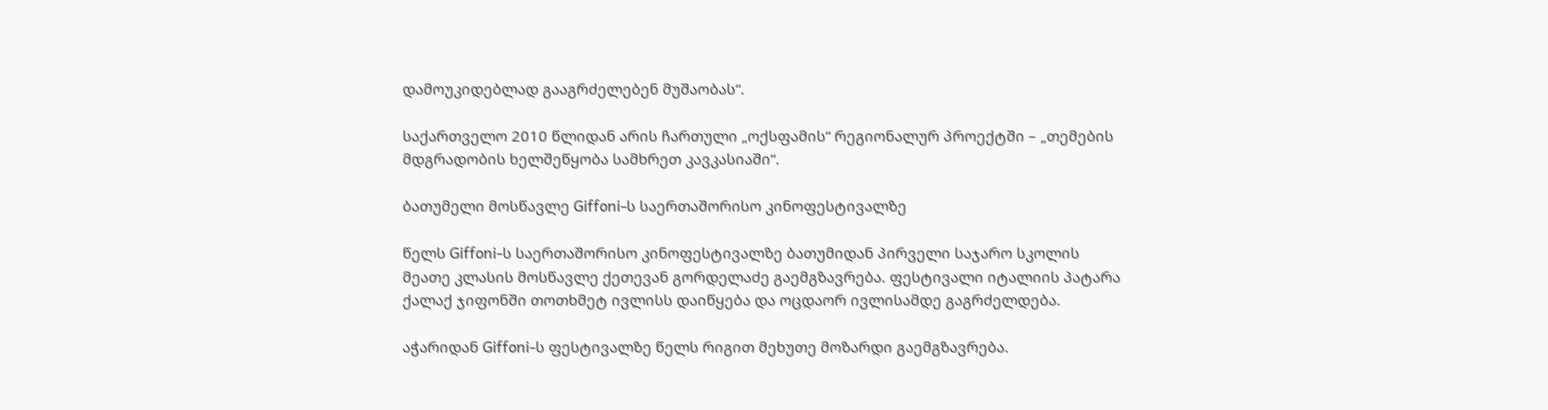დამოუკიდებლად გააგრძელებენ მუშაობას“.

საქართველო 2010 წლიდან არის ჩართული „ოქსფამის“ რეგიონალურ პროექტში – „თემების მდგრადობის ხელშეწყობა სამხრეთ კავკასიაში“.

ბათუმელი მოსწავლე Giffoni-ს საერთაშორისო კინოფესტივალზე

წელს Giffoni-ს საერთაშორისო კინოფესტივალზე ბათუმიდან პირველი საჯარო სკოლის მეათე კლასის მოსწავლე ქეთევან გორდელაძე გაემგზავრება. ფესტივალი იტალიის პატარა ქალაქ ჯიფონში თოთხმეტ ივლისს დაიწყება და ოცდაორ ივლისამდე გაგრძელდება.

აჭარიდან Giffoni-ს ფესტივალზე წელს რიგით მეხუთე მოზარდი გაემგზავრება.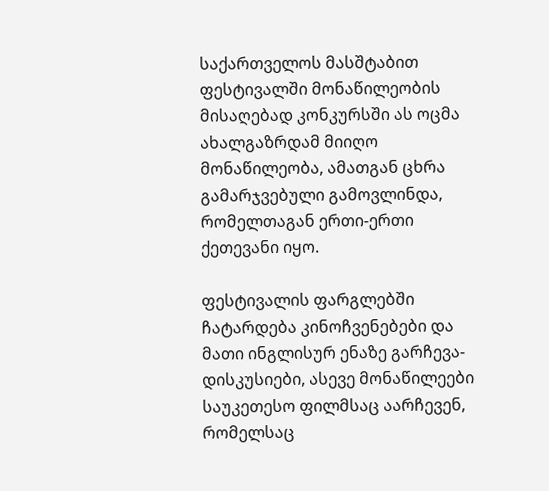საქართველოს მასშტაბით ფესტივალში მონაწილეობის მისაღებად კონკურსში ას ოცმა ახალგაზრდამ მიიღო მონაწილეობა, ამათგან ცხრა გამარჯვებული გამოვლინდა, რომელთაგან ერთი-ერთი ქეთევანი იყო.

ფესტივალის ფარგლებში ჩატარდება კინოჩვენებები და მათი ინგლისურ ენაზე გარჩევა-დისკუსიები, ასევე მონაწილეები საუკეთესო ფილმსაც აარჩევენ, რომელსაც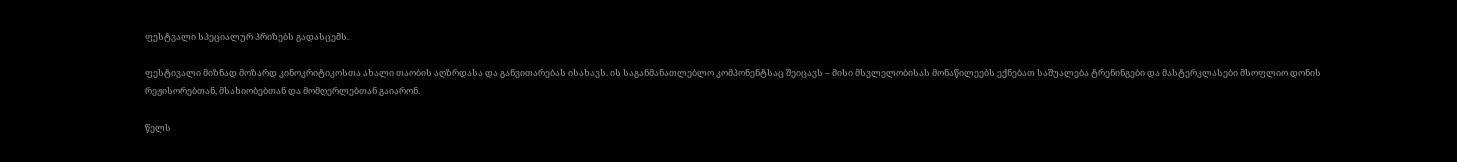ფესტვალი სპეციალურ პრიზებს გადასცემს.

ფესტივალი მიზნად მოზარდ კინოკრიტიკოსთა ახალი თაობის აღზრდასა და განვითარებას ისახავს. ის საგანმანათლებლო კომპონენტსაც შეიცავს – მისი მსვლელობისას მონაწილეებს ექნებათ საშუალება ტრენინგები და მასტერკლასები მსოფლიო დონის რეჟისორებთან, მსახიობებთან და მომღერლებთან გაიარონ.

წელს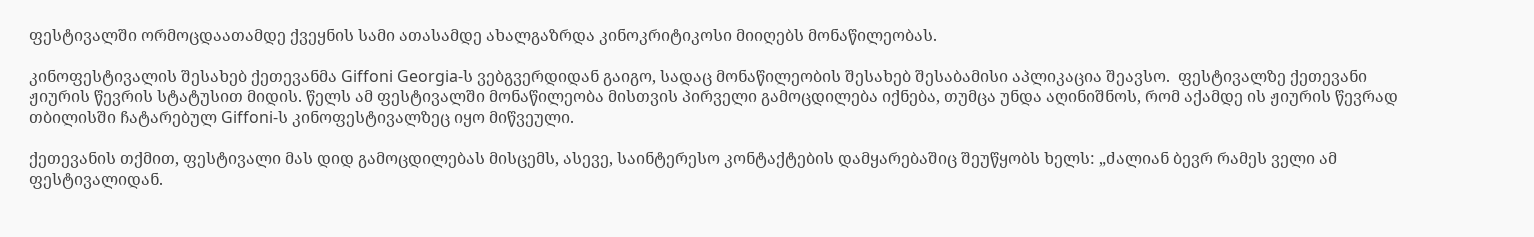ფესტივალში ორმოცდაათამდე ქვეყნის სამი ათასამდე ახალგაზრდა კინოკრიტიკოსი მიიღებს მონაწილეობას.

კინოფესტივალის შესახებ ქეთევანმა Giffoni Georgia-ს ვებგვერდიდან გაიგო, სადაც მონაწილეობის შესახებ შესაბამისი აპლიკაცია შეავსო.  ფესტივალზე ქეთევანი ჟიურის წევრის სტატუსით მიდის. წელს ამ ფესტივალში მონაწილეობა მისთვის პირველი გამოცდილება იქნება, თუმცა უნდა აღინიშნოს, რომ აქამდე ის ჟიურის წევრად თბილისში ჩატარებულ Giffoni-ს კინოფესტივალზეც იყო მიწვეული.

ქეთევანის თქმით, ფესტივალი მას დიდ გამოცდილებას მისცემს, ასევე, საინტერესო კონტაქტების დამყარებაშიც შეუწყობს ხელს: „ძალიან ბევრ რამეს ველი ამ ფესტივალიდან.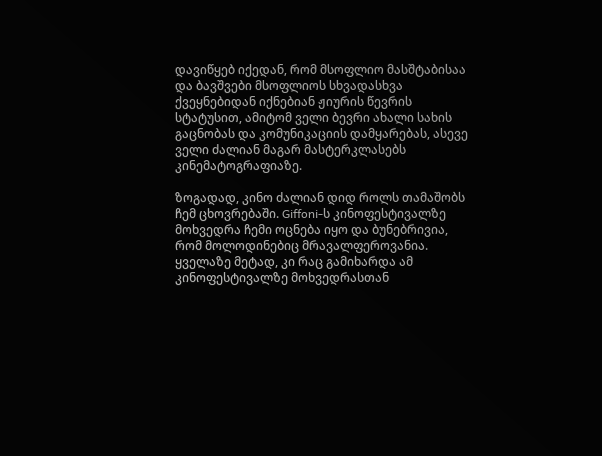დავიწყებ იქედან, რომ მსოფლიო მასშტაბისაა და ბავშვები მსოფლიოს სხვადასხვა ქვეყნებიდან იქნებიან ჟიურის წევრის სტატუსით, ამიტომ ველი ბევრი ახალი სახის გაცნობას და კომუნიკაციის დამყარებას, ასევე ველი ძალიან მაგარ მასტერკლასებს კინემატოგრაფიაზე.

ზოგადად, კინო ძალიან დიდ როლს თამაშობს ჩემ ცხოვრებაში. Giffoni-ს კინოფესტივალზე მოხვედრა ჩემი ოცნება იყო და ბუნებრივია, რომ მოლოდინებიც მრავალფეროვანია. ყველაზე მეტად, კი რაც გამიხარდა ამ კინოფესტივალზე მოხვედრასთან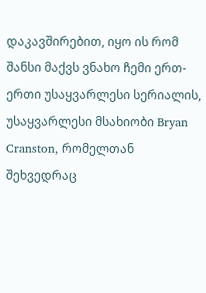დაკავშირებით, იყო ის რომ შანსი მაქვს ვნახო ჩემი ერთ-ერთი უსაყვარლესი სერიალის, უსაყვარლესი მსახიობი Bryan Cranston, რომელთან შეხვედრაც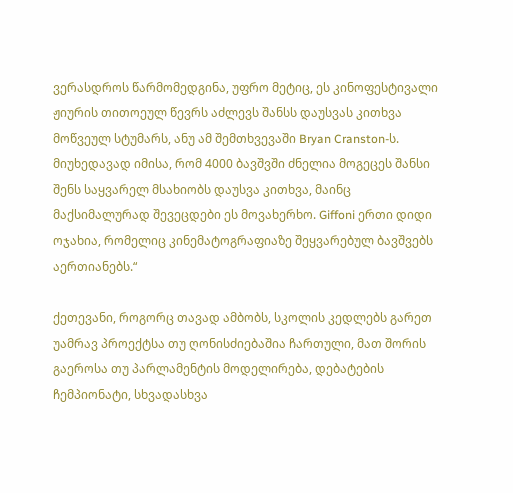ვერასდროს წარმომედგინა, უფრო მეტიც, ეს კინოფესტივალი ჟიურის თითოეულ წევრს აძლევს შანსს დაუსვას კითხვა მოწვეულ სტუმარს, ანუ ამ შემთხვევაში Bryan Cranston-ს. მიუხედავად იმისა, რომ 4000 ბავშვში ძნელია მოგეცეს შანსი შენს საყვარელ მსახიობს დაუსვა კითხვა, მაინც მაქსიმალურად შევეცდები ეს მოვახერხო. Giffoni ერთი დიდი ოჯახია, რომელიც კინემატოგრაფიაზე შეყვარებულ ბავშვებს აერთიანებს.“

ქეთევანი, როგორც თავად ამბობს, სკოლის კედლებს გარეთ უამრავ პროექტსა თუ ღონისძიებაშია ჩართული, მათ შორის გაეროსა თუ პარლამენტის მოდელირება, დებატების ჩემპიონატი, სხვადასხვა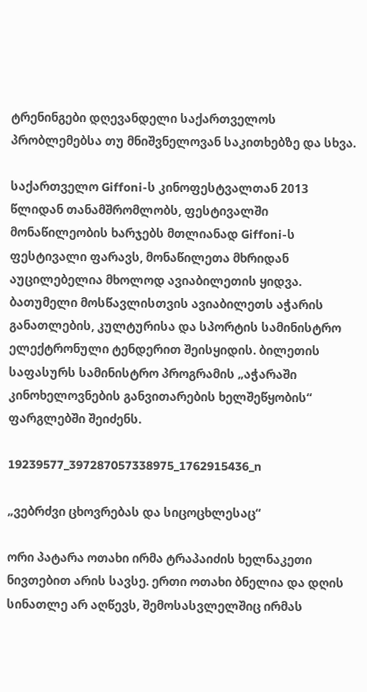ტრენინგები დღევანდელი საქართველოს პრობლემებსა თუ მნიშვნელოვან საკითხებზე და სხვა.

საქართველო Giffoni-ს კინოფესტვალთან 2013 წლიდან თანამშრომლობს, ფესტივალში მონაწილეობის ხარჯებს მთლიანად Giffoni-ს ფესტივალი ფარავს, მონაწილეთა მხრიდან აუცილებელია მხოლოდ ავიაბილეთის ყიდვა. ბათუმელი მოსწავლისთვის ავიაბილეთს აჭარის განათლების, კულტურისა და სპორტის სამინისტრო ელექტრონული ტენდერით შეისყიდის. ბილეთის საფასურს სამინისტრო პროგრამის „აჭარაში კინოხელოვნების განვითარების ხელშეწყობის“ ფარგლებში შეიძენს.

19239577_397287057338975_1762915436_n

„ვებრძვი ცხოვრებას და სიცოცხლესაც“

ორი პატარა ოთახი ირმა ტრაპაიძის ხელნაკეთი ნივთებით არის სავსე. ერთი ოთახი ბნელია და დღის სინათლე არ აღწევს, შემოსასვლელშიც ირმას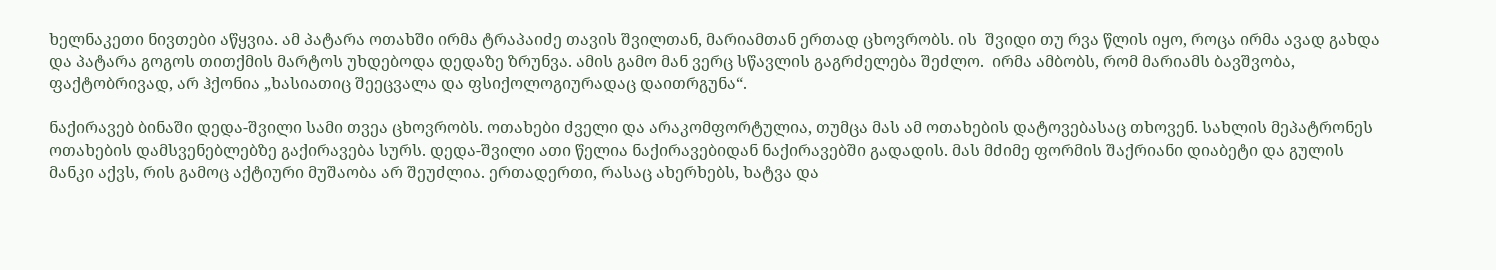ხელნაკეთი ნივთები აწყვია. ამ პატარა ოთახში ირმა ტრაპაიძე თავის შვილთან, მარიამთან ერთად ცხოვრობს. ის  შვიდი თუ რვა წლის იყო, როცა ირმა ავად გახდა და პატარა გოგოს თითქმის მარტოს უხდებოდა დედაზე ზრუნვა. ამის გამო მან ვერც სწავლის გაგრძელება შეძლო.  ირმა ამბობს, რომ მარიამს ბავშვობა, ფაქტობრივად, არ ჰქონია „ხასიათიც შეეცვალა და ფსიქოლოგიურადაც დაითრგუნა“.

ნაქირავებ ბინაში დედა-შვილი სამი თვეა ცხოვრობს. ოთახები ძველი და არაკომფორტულია, თუმცა მას ამ ოთახების დატოვებასაც თხოვენ. სახლის მეპატრონეს ოთახების დამსვენებლებზე გაქირავება სურს. დედა-შვილი ათი წელია ნაქირავებიდან ნაქირავებში გადადის. მას მძიმე ფორმის შაქრიანი დიაბეტი და გულის მანკი აქვს, რის გამოც აქტიური მუშაობა არ შეუძლია. ერთადერთი, რასაც ახერხებს, ხატვა და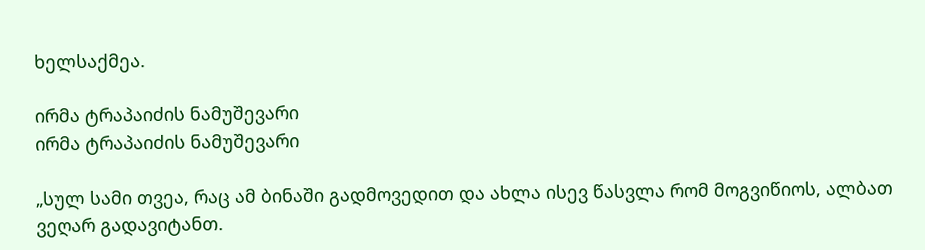ხელსაქმეა.

ირმა ტრაპაიძის ნამუშევარი
ირმა ტრაპაიძის ნამუშევარი

„სულ სამი თვეა, რაც ამ ბინაში გადმოვედით და ახლა ისევ წასვლა რომ მოგვიწიოს, ალბათ ვეღარ გადავიტანთ.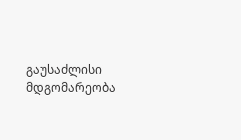გაუსაძლისი მდგომარეობა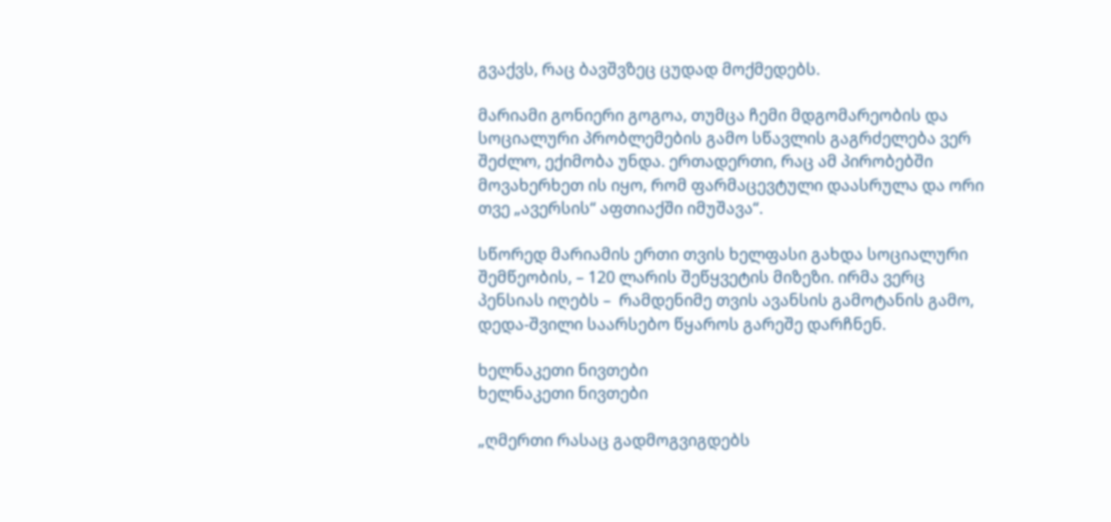გვაქვს, რაც ბავშვზეც ცუდად მოქმედებს.

მარიამი გონიერი გოგოა, თუმცა ჩემი მდგომარეობის და სოციალური პრობლემების გამო სწავლის გაგრძელება ვერ შეძლო, ექიმობა უნდა. ერთადერთი, რაც ამ პირობებში  მოვახერხეთ ის იყო, რომ ფარმაცევტული დაასრულა და ორი თვე „ავერსის“ აფთიაქში იმუშავა“.

სწორედ მარიამის ერთი თვის ხელფასი გახდა სოციალური შემწეობის, – 120 ლარის შეწყვეტის მიზეზი. ირმა ვერც პენსიას იღებს –  რამდენიმე თვის ავანსის გამოტანის გამო, დედა-შვილი საარსებო წყაროს გარეშე დარჩნენ.

ხელნაკეთი ნივთები
ხელნაკეთი ნივთები

„ღმერთი რასაც გადმოგვიგდებს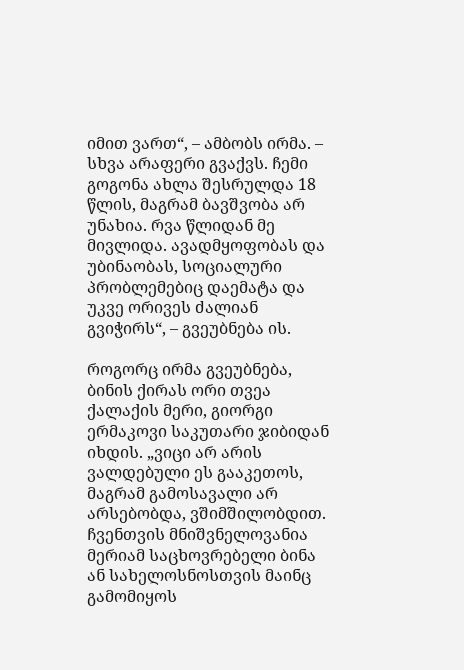იმით ვართ“, – ამბობს ირმა. – სხვა არაფერი გვაქვს. ჩემი გოგონა ახლა შესრულდა 18 წლის, მაგრამ ბავშვობა არ უნახია. რვა წლიდან მე მივლიდა. ავადმყოფობას და უბინაობას, სოციალური პრობლემებიც დაემატა და უკვე ორივეს ძალიან გვიჭირს“, – გვეუბნება ის.

როგორც ირმა გვეუბნება, ბინის ქირას ორი თვეა ქალაქის მერი, გიორგი ერმაკოვი საკუთარი ჯიბიდან იხდის. „ვიცი არ არის ვალდებული ეს გააკეთოს, მაგრამ გამოსავალი არ არსებობდა, ვშიმშილობდით. ჩვენთვის მნიშვნელოვანია მერიამ საცხოვრებელი ბინა ან სახელოსნოსთვის მაინც გამომიყოს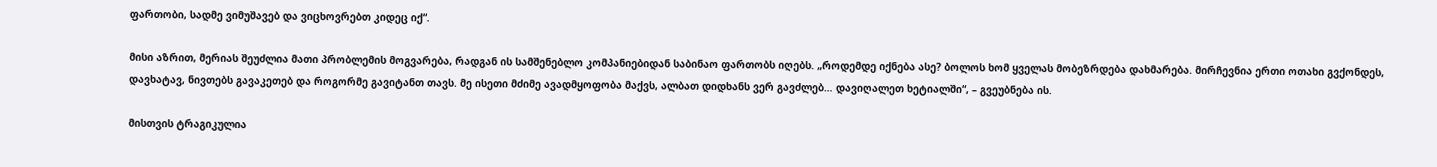ფართობი, სადმე ვიმუშავებ და ვიცხოვრებთ კიდეც იქ“.

მისი აზრით, მერიას შეუძლია მათი პრობლემის მოგვარება, რადგან ის სამშენებლო კომპანიებიდან საბინაო ფართობს იღებს. „როდემდე იქნება ასე? ბოლოს ხომ ყველას მობეზრდება დახმარება. მირჩევნია ერთი ოთახი გვქონდეს,  დავხატავ, ნივთებს გავაკეთებ და როგორმე გავიტანთ თავს. მე ისეთი მძიმე ავადმყოფობა მაქვს, ალბათ დიდხანს ვერ გავძლებ… დავიღალეთ ხეტიალში“, – გვეუბნება ის.

მისთვის ტრაგიკულია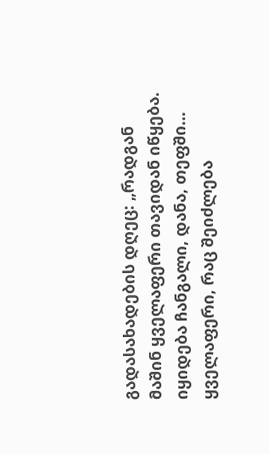გადასახადების დღეც: „რადგან მაშინ ყველაფერი თავიდან იწყება. იყიდება ჩანგალი, დანა, თეფში… ყველაფერი, რაც შეიძლება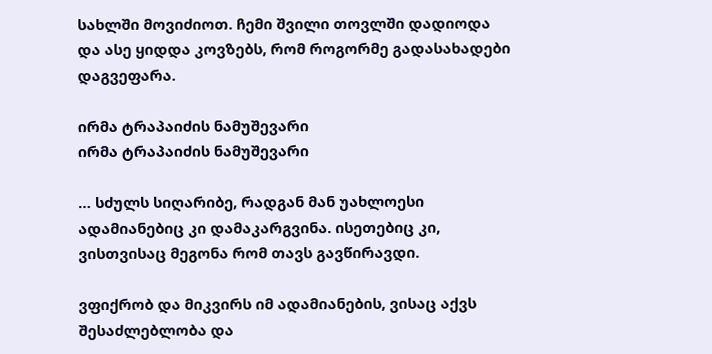სახლში მოვიძიოთ. ჩემი შვილი თოვლში დადიოდა და ასე ყიდდა კოვზებს, რომ როგორმე გადასახადები დაგვეფარა.

ირმა ტრაპაიძის ნამუშევარი
ირმა ტრაპაიძის ნამუშევარი

… სძულს სიღარიბე, რადგან მან უახლოესი ადამიანებიც კი დამაკარგვინა. ისეთებიც კი, ვისთვისაც მეგონა რომ თავს გავწირავდი.

ვფიქრობ და მიკვირს იმ ადამიანების, ვისაც აქვს შესაძლებლობა და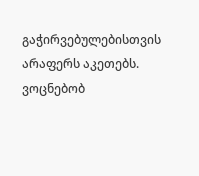გაჭირვებულებისთვის არაფერს აკეთებს. ვოცნებობ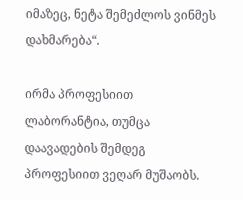იმაზეც, ნეტა შემეძლოს ვინმეს დახმარება“.

ირმა პროფესიით ლაბორანტია, თუმცა დაავადების შემდეგ პროფესიით ვეღარ მუშაობს.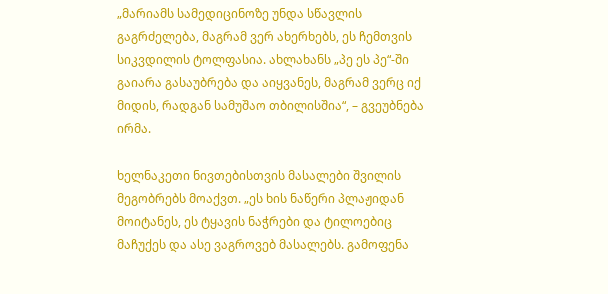„მარიამს სამედიცინოზე უნდა სწავლის გაგრძელება, მაგრამ ვერ ახერხებს, ეს ჩემთვის სიკვდილის ტოლფასია. ახლახანს „პე ეს პე“-ში გაიარა გასაუბრება და აიყვანეს, მაგრამ ვერც იქ მიდის, რადგან სამუშაო თბილისშია“, – გვეუბნება ირმა.

ხელნაკეთი ნივთებისთვის მასალები შვილის მეგობრებს მოაქვთ. „ეს ხის ნაწერი პლაჟიდან მოიტანეს, ეს ტყავის ნაჭრები და ტილოებიც მაჩუქეს და ასე ვაგროვებ მასალებს. გამოფენა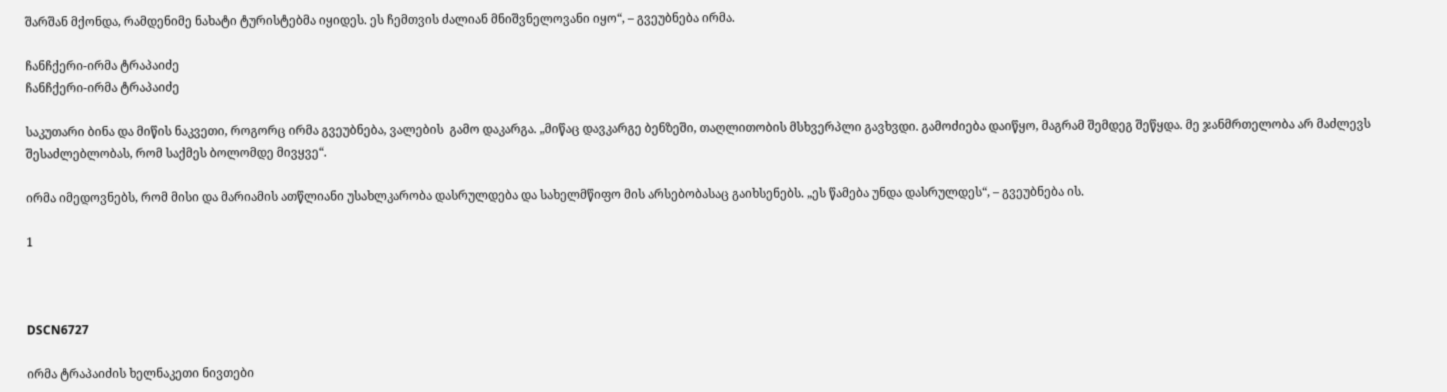შარშან მქონდა, რამდენიმე ნახატი ტურისტებმა იყიდეს. ეს ჩემთვის ძალიან მნიშვნელოვანი იყო“, – გვეუბნება ირმა.

ჩანჩქერი-ირმა ტრაპაიძე
ჩანჩქერი-ირმა ტრაპაიძე

საკუთარი ბინა და მიწის ნაკვეთი, როგორც ირმა გვეუბნება, ვალების  გამო დაკარგა. „მიწაც დავკარგე ბენზეში, თაღლითობის მსხვერპლი გავხვდი. გამოძიება დაიწყო, მაგრამ შემდეგ შეწყდა. მე ჯანმრთელობა არ მაძლევს შესაძლებლობას, რომ საქმეს ბოლომდე მივყვე“.

ირმა იმედოვნებს, რომ მისი და მარიამის ათწლიანი უსახლკარობა დასრულდება და სახელმწიფო მის არსებობასაც გაიხსენებს. „ეს წამება უნდა დასრულდეს“, – გვეუბნება ის.

1



DSCN6727

ირმა ტრაპაიძის ხელნაკეთი ნივთები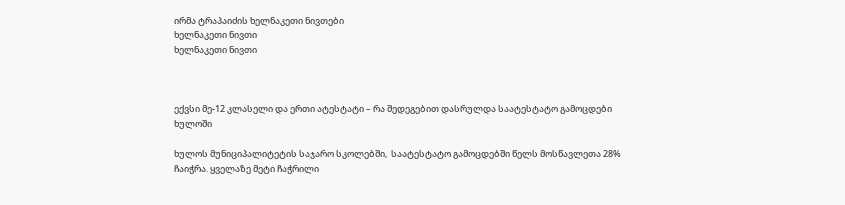ირმა ტრაპაიძის ხელნაკეთი ნივთები
ხელნაკეთი ნივთი
ხელნაკეთი ნივთი



ექვსი მე-12 კლასელი და ერთი ატესტატი – რა შედეგებით დასრულდა საატესტატო გამოცდები ხულოში

ხულოს მუნიციპალიტეტის საჯარო სკოლებში,  საატესტატო გამოცდებში წელს მოსწავლეთა 28% ჩაიჭრა. ყველაზე მეტი ჩაჭრილი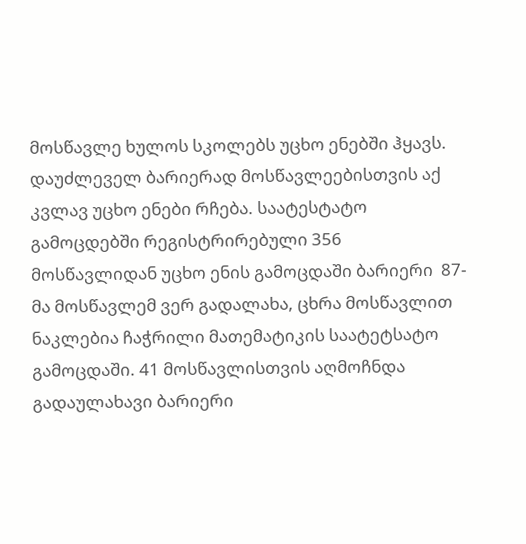მოსწავლე ხულოს სკოლებს უცხო ენებში ჰყავს. დაუძლეველ ბარიერად მოსწავლეებისთვის აქ კვლავ უცხო ენები რჩება. საატესტატო გამოცდებში რეგისტრირებული 356 მოსწავლიდან უცხო ენის გამოცდაში ბარიერი  87-მა მოსწავლემ ვერ გადალახა, ცხრა მოსწავლით ნაკლებია ჩაჭრილი მათემატიკის საატეტსატო გამოცდაში. 41 მოსწავლისთვის აღმოჩნდა გადაულახავი ბარიერი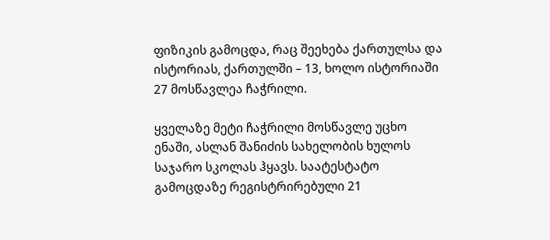ფიზიკის გამოცდა, რაც შეეხება ქართულსა და ისტორიას, ქართულში – 13, ხოლო ისტორიაში 27 მოსწავლეა ჩაჭრილი.

ყველაზე მეტი ჩაჭრილი მოსწავლე უცხო ენაში, ასლან შანიძის სახელობის ხულოს საჯარო სკოლას ჰყავს. საატესტატო გამოცდაზე რეგისტრირებული 21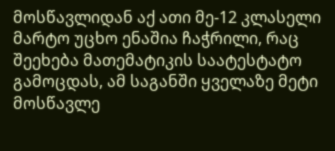მოსწავლიდან აქ ათი მე-12 კლასელი მარტო უცხო ენაშია ჩაჭრილი, რაც შეეხება მათემატიკის საატესტატო გამოცდას, ამ საგანში ყველაზე მეტი მოსწავლე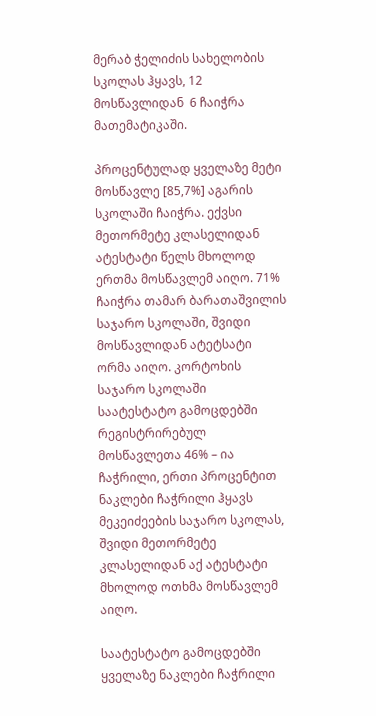მერაბ ჭელიძის სახელობის სკოლას ჰყავს, 12 მოსწავლიდან  6 ჩაიჭრა მათემატიკაში.

პროცენტულად ყველაზე მეტი მოსწავლე [85,7%] აგარის სკოლაში ჩაიჭრა. ექვსი მეთორმეტე კლასელიდან ატესტატი წელს მხოლოდ ერთმა მოსწავლემ აიღო. 71% ჩაიჭრა თამარ ბარათაშვილის საჯარო სკოლაში, შვიდი მოსწავლიდან ატეტსატი ორმა აიღო. კორტოხის საჯარო სკოლაში საატესტატო გამოცდებში რეგისტრირებულ მოსწავლეთა 46% – ია ჩაჭრილი, ერთი პროცენტით ნაკლები ჩაჭრილი ჰყავს მეკეიძეების საჯარო სკოლას, შვიდი მეთორმეტე კლასელიდან აქ ატესტატი  მხოლოდ ოთხმა მოსწავლემ აიღო.

საატესტატო გამოცდებში ყველაზე ნაკლები ჩაჭრილი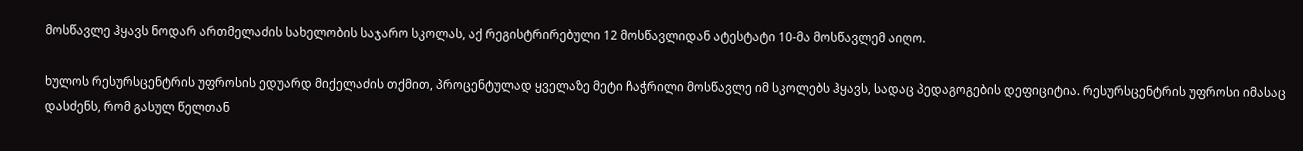მოსწავლე ჰყავს ნოდარ ართმელაძის სახელობის საჯარო სკოლას, აქ რეგისტრირებული 12 მოსწავლიდან ატესტატი 10-მა მოსწავლემ აიღო.

ხულოს რესურსცენტრის უფროსის ედუარდ მიქელაძის თქმით, პროცენტულად ყველაზე მეტი ჩაჭრილი მოსწავლე იმ სკოლებს ჰყავს, სადაც პედაგოგების დეფიციტია. რესურსცენტრის უფროსი იმასაც დასძენს, რომ გასულ წელთან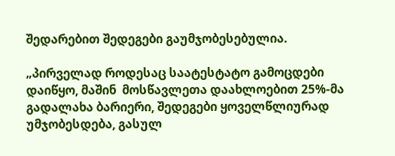შედარებით შედეგები გაუმჯობესებულია.

„პირველად როდესაც საატესტატო გამოცდები დაიწყო, მაშინ  მოსწავლეთა დაახლოებით 25%-მა გადალახა ბარიერი, შედეგები ყოველწლიურად უმჯობესდება, გასულ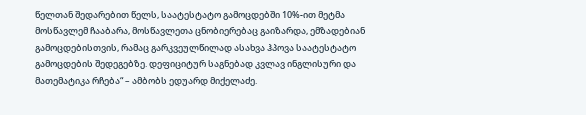წელთან შედარებით წელს, საატესტატო გამოცდებში 10%-ით მეტმა მოსწავლემ ჩააბარა, მოსწავლეთა ცნობიერებაც გაიზარდა, ემზადებიან გამოცდებისთვის, რამაც გარკვეულწილად ასახვა ჰპოვა საატესტატო გამოცდების შედეგებზე. დეფიციტურ საგნებად კვლავ ინგლისური და მათემატიკა რჩება“ – ამბობს ედუარდ მიქელაძე.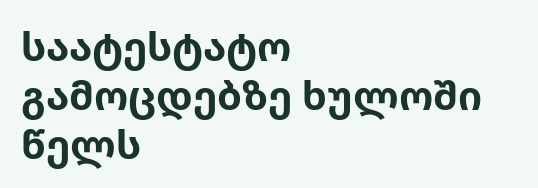საატესტატო გამოცდებზე ხულოში წელს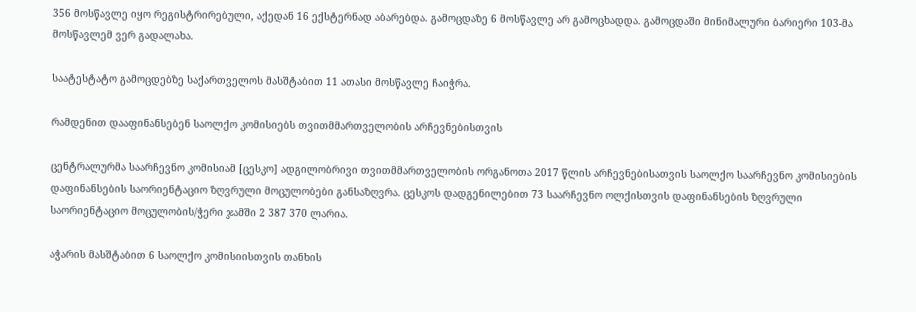356 მოსწავლე იყო რეგისტრირებული, აქედან 16 ექსტერნად აბარებდა. გამოცდაზე 6 მოსწავლე არ გამოცხადდა. გამოცდაში მინიმალური ბარიერი 103-მა მოსწავლემ ვერ გადალახა.

საატესტატო გამოცდებზე საქართველოს მასშტაბით 11 ათასი მოსწავლე ჩაიჭრა.

რამდენით დააფინანსებენ საოლქო კომისიებს თვითმმართველობის არჩევნებისთვის

ცენტრალურმა საარჩევნო კომისიამ [ცესკო] ადგილობრივი თვითმმართველობის ორგანოთა 2017 წლის არჩევნებისათვის საოლქო საარჩევნო კომისიების დაფინანსების საორიენტაციო ზღვრული მოცულობები განსაზღვრა. ცესკოს დადგენილებით 73 საარჩევნო ოლქისთვის დაფინანსების ზღვრული საორიენტაციო მოცულობის/ჭერი ჯამში 2 387 370 ლარია.

აჭარის მასშტაბით 6 საოლქო კომისიისთვის თანხის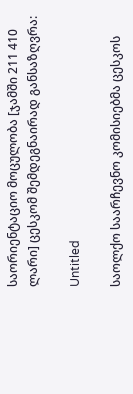საორიენტაციო მოცულობა [ჯამში 211 410 ლარი] ცესკომ შემდეგნაირად განსაზღვრა:

Untitled

საოლქო საარჩევნო კომისიებმა ცესკოს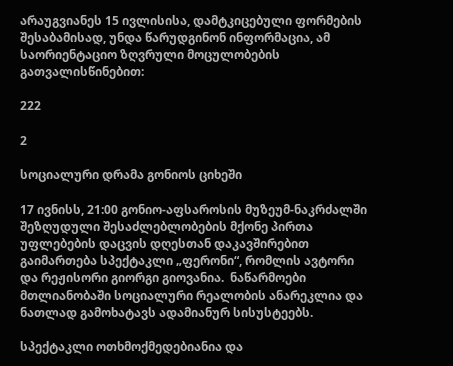არაუგვიანეს 15 ივლისისა, დამტკიცებული ფორმების შესაბამისად, უნდა წარუდგინონ ინფორმაცია, ამ საორიენტაციო ზღვრული მოცულობების გათვალისწინებით:

222

2

სოციალური დრამა გონიოს ციხეში

17 ივნისს, 21:00 გონიო-აფსაროსის მუზეუმ-ნაკრძალში შეზღუდული შესაძლებლობების მქონე პირთა უფლებების დაცვის დღესთან დაკავშირებით გაიმართება სპექტაკლი „ფერონი“, რომლის ავტორი და რეჟისორი გიორგი გიოვანია.  ნაწარმოები მთლიანობაში სოციალური რეალობის ანარეკლია და ნათლად გამოხატავს ადამიანურ სისუსტეებს.

სპექტაკლი ოთხმოქმედებიანია და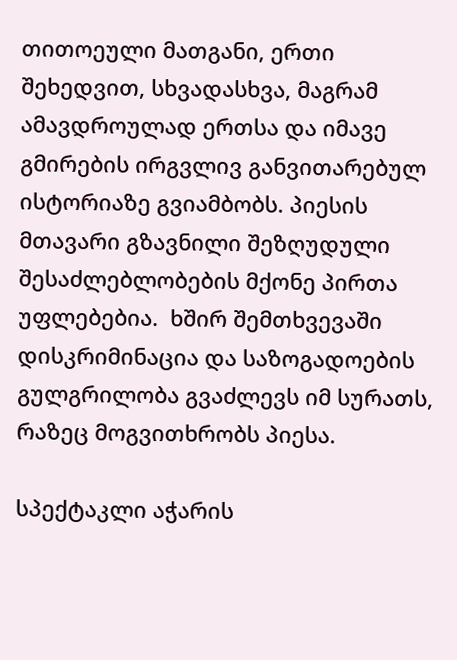თითოეული მათგანი, ერთი შეხედვით, სხვადასხვა, მაგრამ ამავდროულად ერთსა და იმავე გმირების ირგვლივ განვითარებულ ისტორიაზე გვიამბობს. პიესის მთავარი გზავნილი შეზღუდული შესაძლებლობების მქონე პირთა უფლებებია.  ხშირ შემთხვევაში დისკრიმინაცია და საზოგადოების გულგრილობა გვაძლევს იმ სურათს, რაზეც მოგვითხრობს პიესა.

სპექტაკლი აჭარის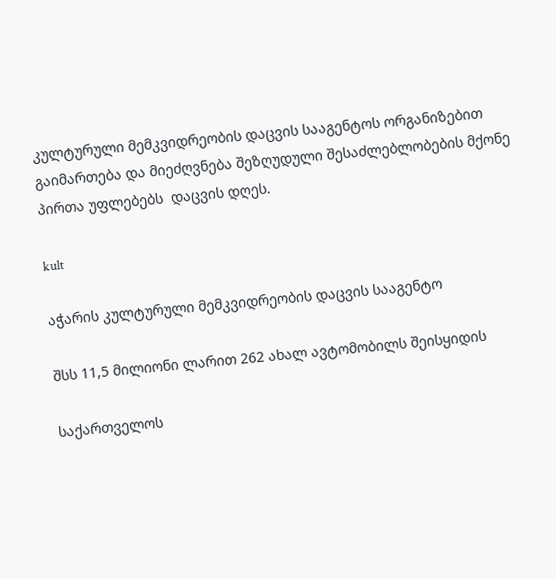კულტურული მემკვიდრეობის დაცვის სააგენტოს ორგანიზებით გაიმართება და მიეძღვნება შეზღუდული შესაძლებლობების მქონე პირთა უფლებებს  დაცვის დღეს.

kult

აჭარის კულტურული მემკვიდრეობის დაცვის სააგენტო

შსს 11,5 მილიონი ლარით 262 ახალ ავტომობილს შეისყიდის

საქართველოს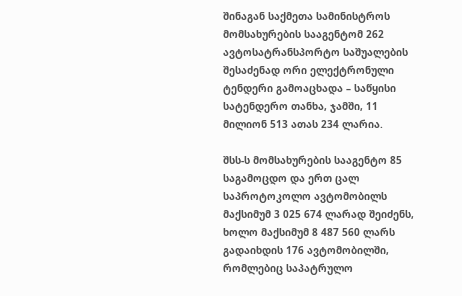შინაგან საქმეთა სამინისტროს მომსახურების სააგენტომ 262 ავტოსატრანსპორტო საშუალების შესაძენად ორი ელექტრონული ტენდერი გამოაცხადა – საწყისი სატენდერო თანხა, ჯამში, 11 მილიონ 513 ათას 234 ლარია.

შსს-ს მომსახურების სააგენტო 85 საგამოცდო და ერთ ცალ საპროტოკოლო ავტომობილს მაქსიმუმ 3 025 674 ლარად შეიძენს, ხოლო მაქსიმუმ 8 487 560 ლარს გადაიხდის 176 ავტომობილში, რომლებიც საპატრულო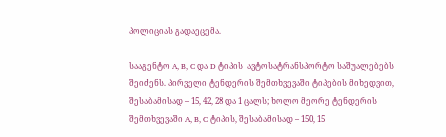პოლიციას გადაეცემა.

სააგენტო A, B, C და D ტიპის  ავტოსატრანსპორტო საშუალებებს შეიძენს. პირველი ტენდერის შემთხვევაში ტიპების მიხედვით, შესაბამისად – 15, 42, 28 და 1 ცალს; ხოლო მეორე ტენდერის შემთხვევაში A, B, C ტიპის, შესაბამისად – 150, 15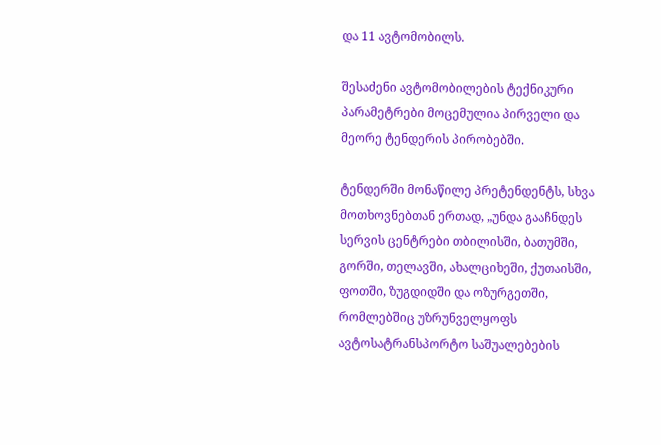და 11 ავტომობილს.

შესაძენი ავტომობილების ტექნიკური პარამეტრები მოცემულია პირველი და მეორე ტენდერის პირობებში.

ტენდერში მონაწილე პრეტენდენტს, სხვა მოთხოვნებთან ერთად, „უნდა გააჩნდეს სერვის ცენტრები თბილისში, ბათუმში, გორში, თელავში, ახალციხეში, ქუთაისში, ფოთში, ზუგდიდში და ოზურგეთში, რომლებშიც უზრუნველყოფს ავტოსატრანსპორტო საშუალებების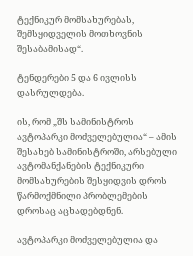ტექნიკურ მომსახურებას, შემსყიდველის მოთხოვნის შესაბამისად“.

ტენდერები 5 და 6 ივლისს დასრულდება.

ის, რომ „შს სამინისტროს ავტოპარკი მოძველებულია“ – ამის შესახებ სამინისტროში, არსებული ავტომანქანების ტექნიკური მომსახურების შესყიდვის დროს წარმოქმნილი პრობლემების დროსაც აცხადებდნენ.

ავტოპარკი მოძველებულია და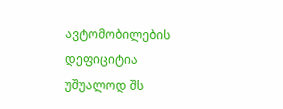ავტომობილების დეფიციტია უშუალოდ შს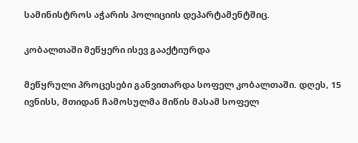სამინისტროს აჭარის პოლიციის დეპარტამენტშიც.

კობალთაში მეწყერი ისევ გააქტიურდა

მეწყრული პროცესები განვითარდა სოფელ კობალთაში. დღეს, 15 ივნისს, მთიდან ჩამოსულმა მიწის მასამ სოფელ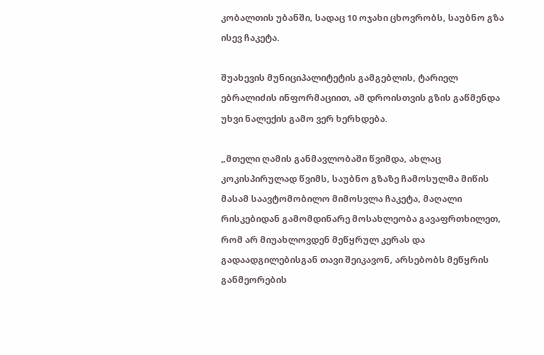კობალთის უბანში, სადაც 10 ოჯახი ცხოვრობს, საუბნო გზა ისევ ჩაკეტა.

შუახევის მუნიციპალიტეტის გამგებლის, ტარიელ ებრალიძის ინფორმაციით, ამ დროისთვის გზის გაწმენდა უხვი ნალექის გამო ვერ ხერხდება.

„მთელი ღამის განმავლობაში წვიმდა, ახლაც კოკისპირულად წვიმს, საუბნო გზაზე ჩამოსულმა მიწის მასამ საავტომობილო მიმოსვლა ჩაკეტა, მაღალი რისკებიდან გამომდინარე მოსახლეობა გავაფრთხილეთ, რომ არ მიუახლოვდენ მეწყრულ კერას და გადაადგილებისგან თავი შეიკავონ, არსებობს მეწყრის განმეორების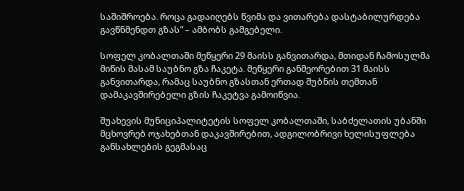საშიშროება. როცა გადაიღებს წვიმა და ვითარება დასტაბილურდება გავწნმენდთ გზას“ – ამბობს გამგებელი.

სოფელ კობალთაში მეწყერი 29 მაისს განვითარდა, მთიდან ჩამოსულმა მიწის მასამ საუბნო გზა ჩაკეტა. მეწყერი განმეორებით 31 მაისს განვითარდა, რამაც საუბნო გზასთან ერთად შუბნის თემთან დამაკავშირებელი გზის ჩაკეტვა გამოიწვია.

შუახევის მუნიციპალიტეტის სოფელ კობალთაში, საბძელათის უბანში მცხოვრებ ოჯახებთან დაკავშირებით, ადგილობრივი ხელისუფლება განსახლების გეგმასაც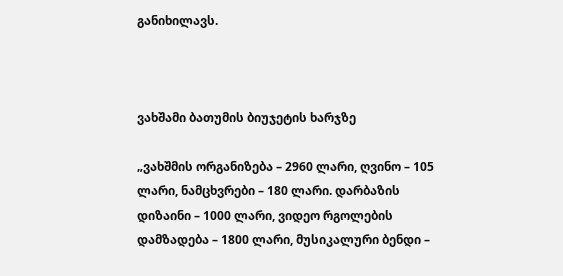განიხილავს.



ვახშამი ბათუმის ბიუჯეტის ხარჯზე

„ვახშმის ორგანიზება – 2960 ლარი, ღვინო – 105 ლარი, ნამცხვრები – 180 ლარი. დარბაზის დიზაინი – 1000 ლარი, ვიდეო რგოლების დამზადება – 1800 ლარი, მუსიკალური ბენდი –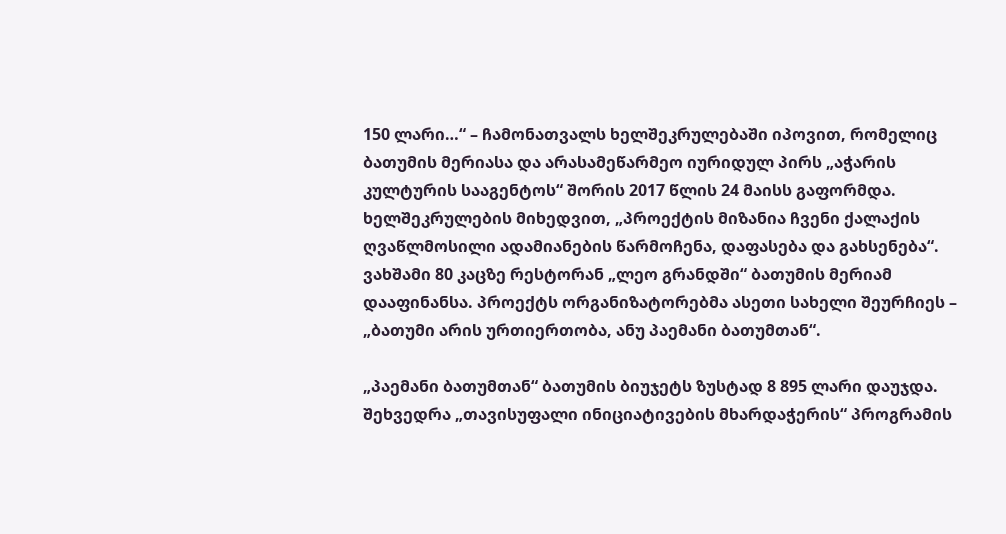150 ლარი…“ – ჩამონათვალს ხელშეკრულებაში იპოვით, რომელიც ბათუმის მერიასა და არასამეწარმეო იურიდულ პირს „აჭარის კულტურის სააგენტოს“ შორის 2017 წლის 24 მაისს გაფორმდა. ხელშეკრულების მიხედვით, „პროექტის მიზანია ჩვენი ქალაქის ღვაწლმოსილი ადამიანების წარმოჩენა, დაფასება და გახსენება“. ვახშამი 80 კაცზე რესტორან „ლეო გრანდში“ ბათუმის მერიამ დააფინანსა. პროექტს ორგანიზატორებმა ასეთი სახელი შეურჩიეს – „ბათუმი არის ურთიერთობა, ანუ პაემანი ბათუმთან“.

„პაემანი ბათუმთან“ ბათუმის ბიუჯეტს ზუსტად 8 895 ლარი დაუჯდა. შეხვედრა „თავისუფალი ინიციატივების მხარდაჭერის“ პროგრამის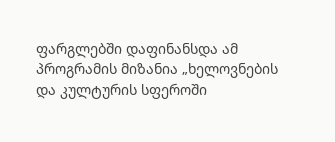ფარგლებში დაფინანსდა ამ პროგრამის მიზანია „ხელოვნების და კულტურის სფეროში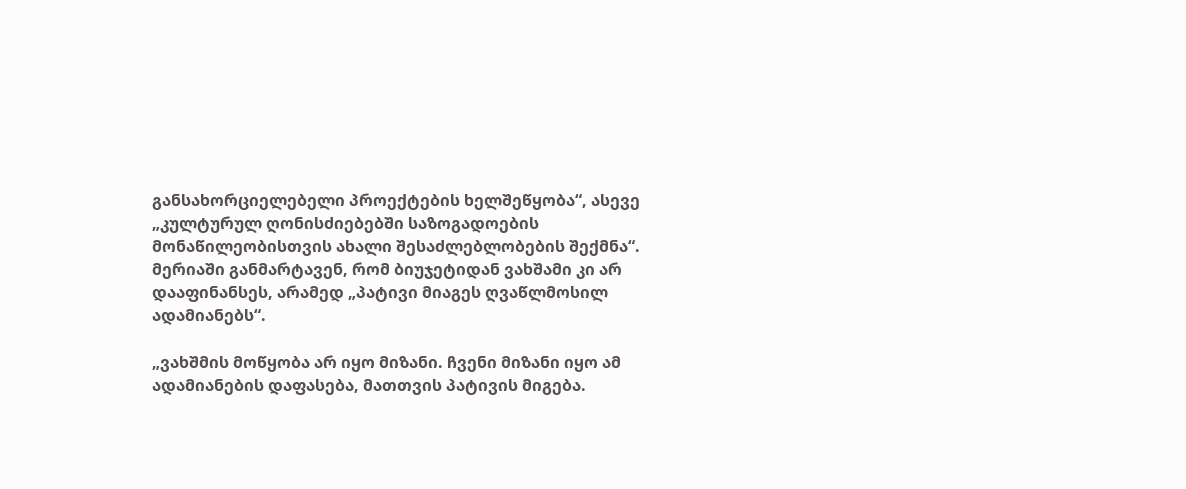განსახორციელებელი პროექტების ხელშეწყობა“, ასევე „კულტურულ ღონისძიებებში საზოგადოების მონაწილეობისთვის ახალი შესაძლებლობების შექმნა“. მერიაში განმარტავენ, რომ ბიუჯეტიდან ვახშამი კი არ დააფინანსეს, არამედ „პატივი მიაგეს ღვაწლმოსილ ადამიანებს“.

„ვახშმის მოწყობა არ იყო მიზანი. ჩვენი მიზანი იყო ამ ადამიანების დაფასება, მათთვის პატივის მიგება.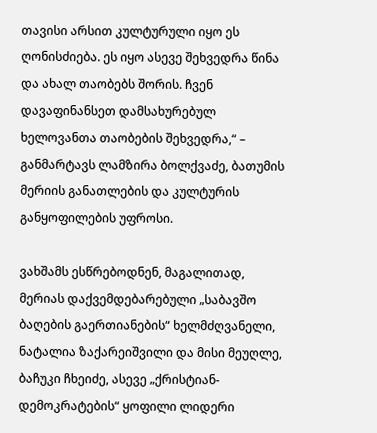თავისი არსით კულტურული იყო ეს ღონისძიება. ეს იყო ასევე შეხვედრა წინა და ახალ თაობებს შორის. ჩვენ დავაფინანსეთ დამსახურებულ ხელოვანთა თაობების შეხვედრა,“ – განმარტავს ლამზირა ბოლქვაძე, ბათუმის მერიის განათლების და კულტურის განყოფილების უფროსი.

ვახშამს ესწრებოდნენ, მაგალითად, მერიას დაქვემდებარებული „საბავშო ბაღების გაერთიანების“ ხელმძღვანელი, ნატალია ზაქარეიშვილი და მისი მეუღლე, ბაჩუკი ჩხეიძე, ასევე „ქრისტიან-დემოკრატების“ ყოფილი ლიდერი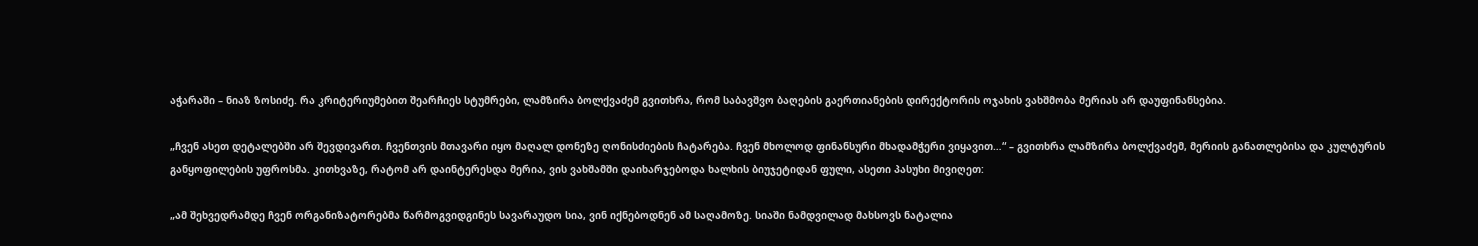აჭარაში – ნიაზ ზოსიძე. რა კრიტერიუმებით შეარჩიეს სტუმრები, ლამზირა ბოლქვაძემ გვითხრა, რომ საბავშვო ბაღების გაერთიანების დირექტორის ოჯახის ვახშმობა მერიას არ დაუფინანსებია.

„ჩვენ ასეთ დეტალებში არ შევდივართ. ჩვენთვის მთავარი იყო მაღალ დონეზე ღონისძიების ჩატარება. ჩვენ მხოლოდ ფინანსური მხადამჭერი ვიყავით…“ – გვითხრა ლამზირა ბოლქვაძემ, მერიის განათლებისა და კულტურის განყოფილების უფროსმა. კითხვაზე, რატომ არ დაინტერესდა მერია, ვის ვახშამში დაიხარჯებოდა ხალხის ბიუჯეტიდან ფული, ასეთი პასუხი მივიღეთ:

„ამ შეხვედრამდე ჩვენ ორგანიზატორებმა წარმოგვიდგინეს სავარაუდო სია, ვინ იქნებოდნენ ამ საღამოზე. სიაში ნამდვილად მახსოვს ნატალია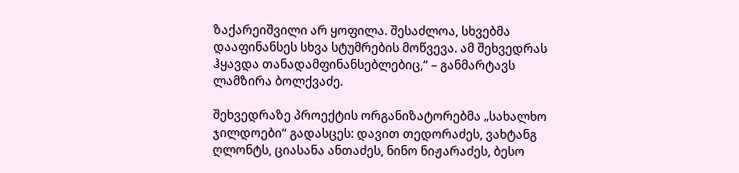ზაქარეიშვილი არ ყოფილა. შესაძლოა, სხვებმა დააფინანსეს სხვა სტუმრების მოწვევა. ამ შეხვედრას ჰყავდა თანადამფინანსებლებიც,“ – განმარტავს ლამზირა ბოლქვაძე.

შეხვედრაზე პროექტის ორგანიზატორებმა „სახალხო ჯილდოები“ გადასცეს: დავით თედორაძეს, ვახტანგ ღლონტს, ციასანა ანთაძეს, ნინო ნიჟარაძეს, ბესო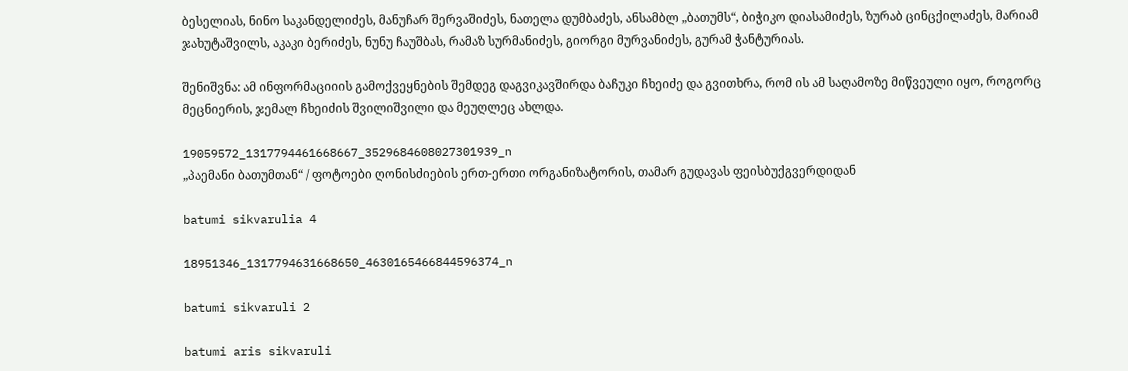ბესელიას, ნინო საკანდელიძეს, მანუჩარ შერვაშიძეს, ნათელა დუმბაძეს, ანსამბლ „ბათუმს“, ბიჭიკო დიასამიძეს, ზურაბ ცინცქილაძეს, მარიამ ჯახუტაშვილს, აკაკი ბერიძეს, ნუნუ ჩაუშბას, რამაზ სურმანიძეს, გიორგი მურვანიძეს, გურამ ჭანტურიას.

შენიშვნა: ამ ინფორმაციიის გამოქვეყნების შემდეგ დაგვიკავშირდა ბაჩუკი ჩხეიძე და გვითხრა, რომ ის ამ საღამოზე მიწვეული იყო, როგორც მეცნიერის, ჯემალ ჩხეიძის შვილიშვილი და მეუღლეც ახლდა.

19059572_1317794461668667_3529684608027301939_n
„პაემანი ბათუმთან“ / ფოტოები ღონისძიების ერთ-ერთი ორგანიზატორის, თამარ გუდავას ფეისბუქგვერდიდან

batumi sikvarulia 4

18951346_1317794631668650_4630165466844596374_n

batumi sikvaruli 2

batumi aris sikvaruli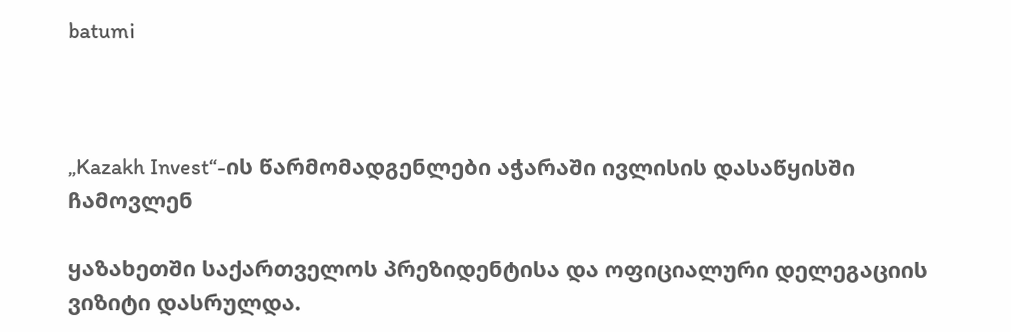batumi



„Kazakh Invest“-ის წარმომადგენლები აჭარაში ივლისის დასაწყისში ჩამოვლენ

ყაზახეთში საქართველოს პრეზიდენტისა და ოფიციალური დელეგაციის ვიზიტი დასრულდა.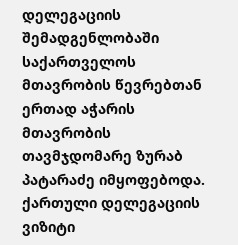დელეგაციის შემადგენლობაში საქართველოს მთავრობის წევრებთან ერთად აჭარის მთავრობის თავმჯდომარე ზურაბ პატარაძე იმყოფებოდა.  ქართული დელეგაციის ვიზიტი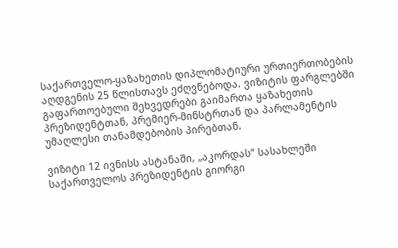საქართველო-ყაზახეთის დიპლომატიური ურთიერთობების აღდგენის 25 წლისთავს ეძღვნებოდა. ვიზიტის ფარგლებში გაფართოებული შეხვედრები გაიმართა ყაზახეთის  პრეზიდენტთან, პრემიერ-მინსტრთან და პარლამენტის უმაღლესი თანამდებობის პირებთან.

ვიზიტი 12 ივნისს ასტანაში, „აკორდას“ სასახლეში საქართველოს პრეზიდენტის გიორგი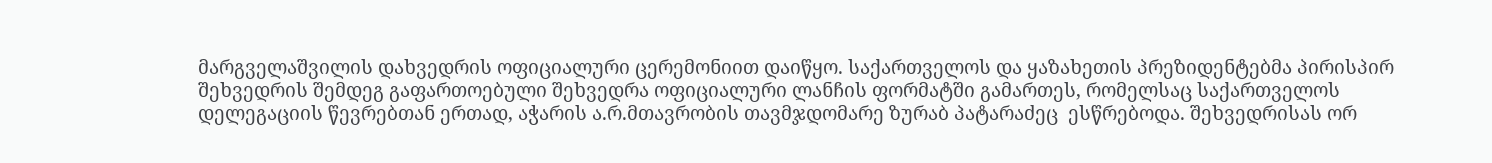მარგველაშვილის დახვედრის ოფიციალური ცერემონიით დაიწყო. საქართველოს და ყაზახეთის პრეზიდენტებმა პირისპირ შეხვედრის შემდეგ გაფართოებული შეხვედრა ოფიციალური ლანჩის ფორმატში გამართეს, რომელსაც საქართველოს დელეგაციის წევრებთან ერთად, აჭარის ა.რ.მთავრობის თავმჯდომარე ზურაბ პატარაძეც  ესწრებოდა. შეხვედრისას ორ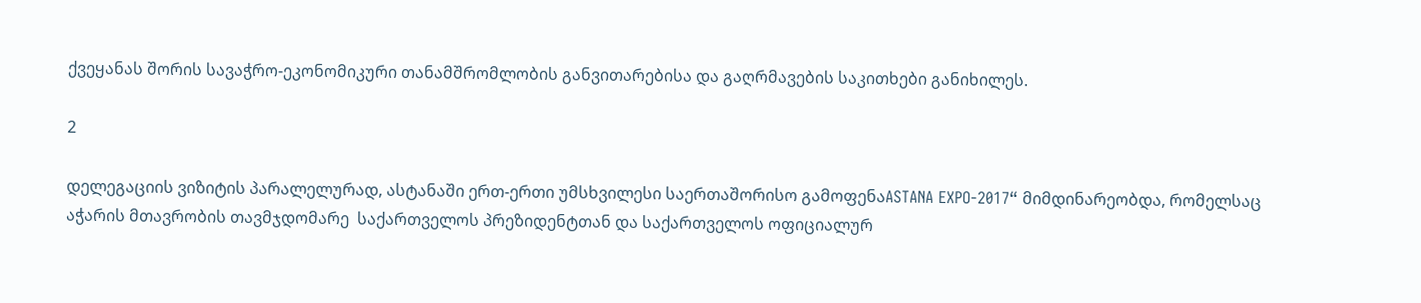ქვეყანას შორის სავაჭრო-ეკონომიკური თანამშრომლობის განვითარებისა და გაღრმავების საკითხები განიხილეს.

2

დელეგაციის ვიზიტის პარალელურად, ასტანაში ერთ-ერთი უმსხვილესი საერთაშორისო გამოფენაASTANA EXPO-2017“ მიმდინარეობდა, რომელსაც აჭარის მთავრობის თავმჯდომარე  საქართველოს პრეზიდენტთან და საქართველოს ოფიციალურ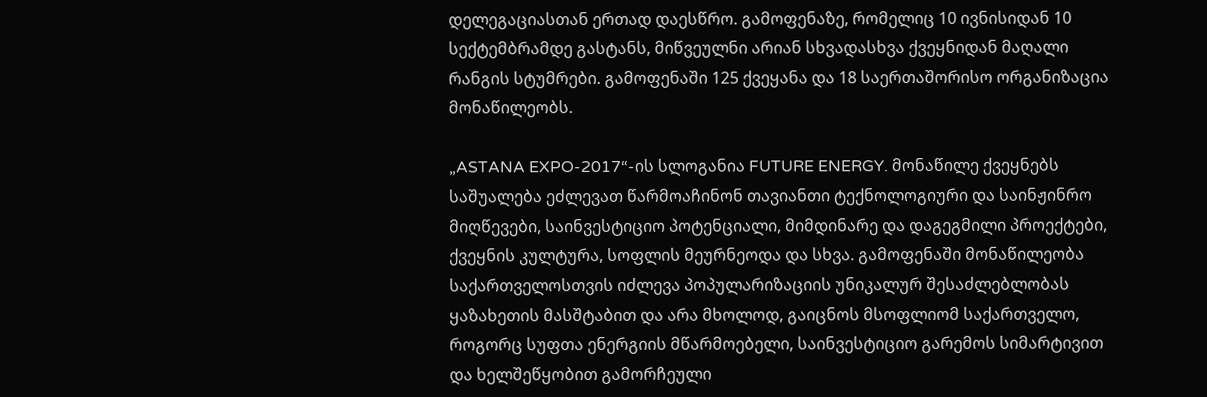დელეგაციასთან ერთად დაესწრო. გამოფენაზე, რომელიც 10 ივნისიდან 10 სექტემბრამდე გასტანს, მიწვეულნი არიან სხვადასხვა ქვეყნიდან მაღალი რანგის სტუმრები. გამოფენაში 125 ქვეყანა და 18 საერთაშორისო ორგანიზაცია მონაწილეობს.

„ASTANA EXPO-2017“-ის სლოგანია FUTURE ENERGY. მონაწილე ქვეყნებს საშუალება ეძლევათ წარმოაჩინონ თავიანთი ტექნოლოგიური და საინჟინრო მიღწევები, საინვესტიციო პოტენციალი, მიმდინარე და დაგეგმილი პროექტები, ქვეყნის კულტურა, სოფლის მეურნეოდა და სხვა. გამოფენაში მონაწილეობა საქართველოსთვის იძლევა პოპულარიზაციის უნიკალურ შესაძლებლობას ყაზახეთის მასშტაბით და არა მხოლოდ, გაიცნოს მსოფლიომ საქართველო, როგორც სუფთა ენერგიის მწარმოებელი, საინვესტიციო გარემოს სიმარტივით და ხელშეწყობით გამორჩეული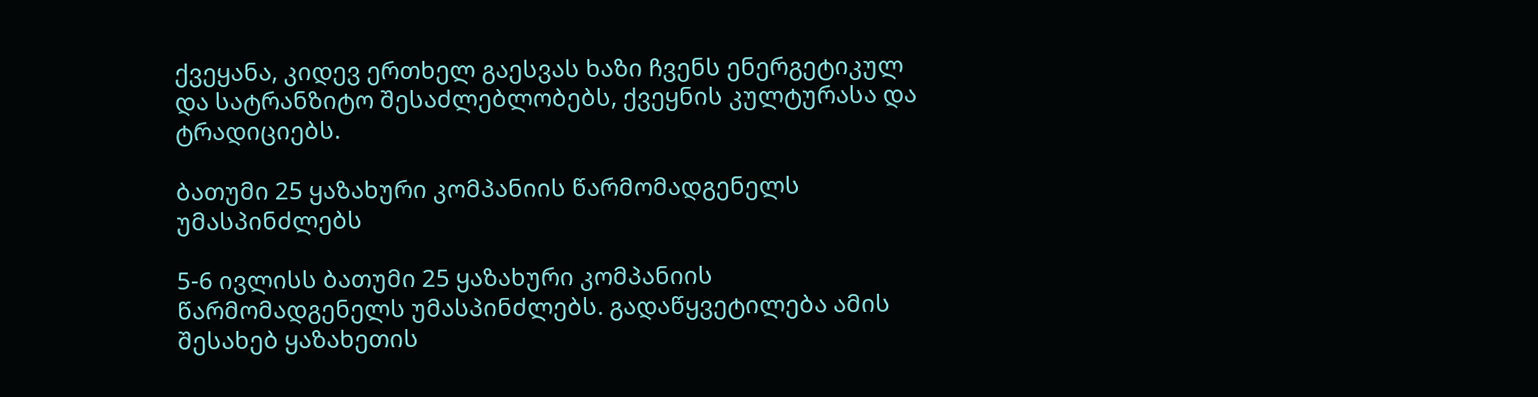ქვეყანა, კიდევ ერთხელ გაესვას ხაზი ჩვენს ენერგეტიკულ და სატრანზიტო შესაძლებლობებს, ქვეყნის კულტურასა და ტრადიციებს.

ბათუმი 25 ყაზახური კომპანიის წარმომადგენელს უმასპინძლებს

5-6 ივლისს ბათუმი 25 ყაზახური კომპანიის წარმომადგენელს უმასპინძლებს. გადაწყვეტილება ამის შესახებ ყაზახეთის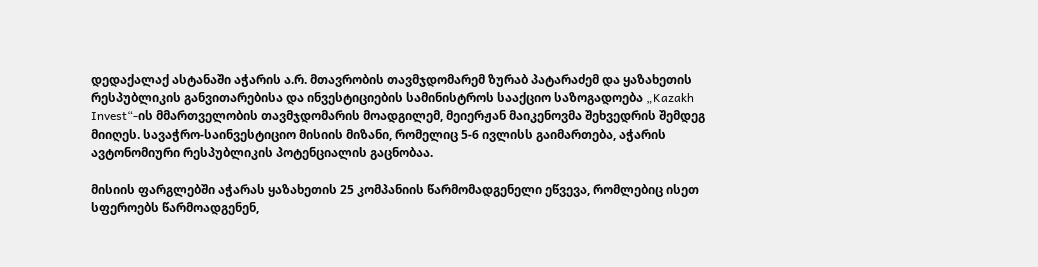დედაქალაქ ასტანაში აჭარის ა.რ. მთავრობის თავმჯდომარემ ზურაბ პატარაძემ და ყაზახეთის რესპუბლიკის განვითარებისა და ინვესტიციების სამინისტროს სააქციო საზოგადოება „Kazakh Invest“-ის მმართველობის თავმჯდომარის მოადგილემ, მეიერჟან მაიკენოვმა შეხვედრის შემდეგ მიიღეს. სავაჭრო-საინვესტიციო მისიის მიზანი, რომელიც 5-6 ივლისს გაიმართება, აჭარის ავტონომიური რესპუბლიკის პოტენციალის გაცნობაა.

მისიის ფარგლებში აჭარას ყაზახეთის 25 კომპანიის წარმომადგენელი ეწვევა, რომლებიც ისეთ სფეროებს წარმოადგენენ,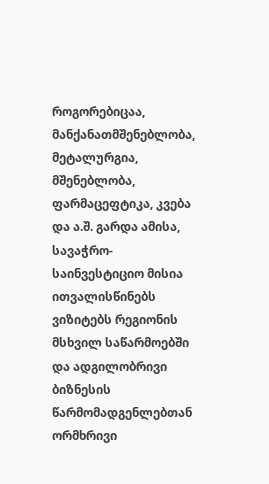როგორებიცაა, მანქანათმშენებლობა, მეტალურგია, მშენებლობა, ფარმაცეფტიკა, კვება და ა.შ. გარდა ამისა, სავაჭრო-საინვესტიციო მისია ითვალისწინებს ვიზიტებს რეგიონის მსხვილ საწარმოებში და ადგილობრივი ბიზნესის წარმომადგენლებთან ორმხრივი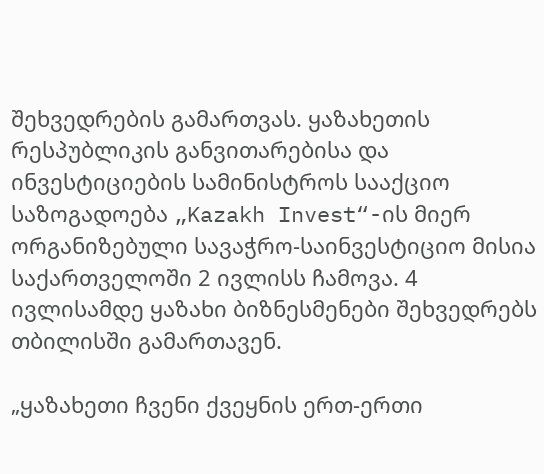შეხვედრების გამართვას. ყაზახეთის რესპუბლიკის განვითარებისა და ინვესტიციების სამინისტროს სააქციო საზოგადოება „Kazakh Invest“-ის მიერ ორგანიზებული სავაჭრო-საინვესტიციო მისია საქართველოში 2 ივლისს ჩამოვა. 4 ივლისამდე ყაზახი ბიზნესმენები შეხვედრებს თბილისში გამართავენ.

„ყაზახეთი ჩვენი ქვეყნის ერთ-ერთი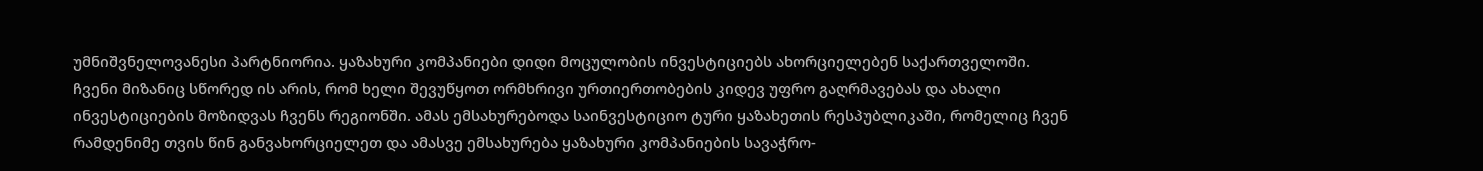უმნიშვნელოვანესი პარტნიორია. ყაზახური კომპანიები დიდი მოცულობის ინვესტიციებს ახორციელებენ საქართველოში. ჩვენი მიზანიც სწორედ ის არის, რომ ხელი შევუწყოთ ორმხრივი ურთიერთობების კიდევ უფრო გაღრმავებას და ახალი ინვესტიციების მოზიდვას ჩვენს რეგიონში. ამას ემსახურებოდა საინვესტიციო ტური ყაზახეთის რესპუბლიკაში, რომელიც ჩვენ რამდენიმე თვის წინ განვახორციელეთ და ამასვე ემსახურება ყაზახური კომპანიების სავაჭრო-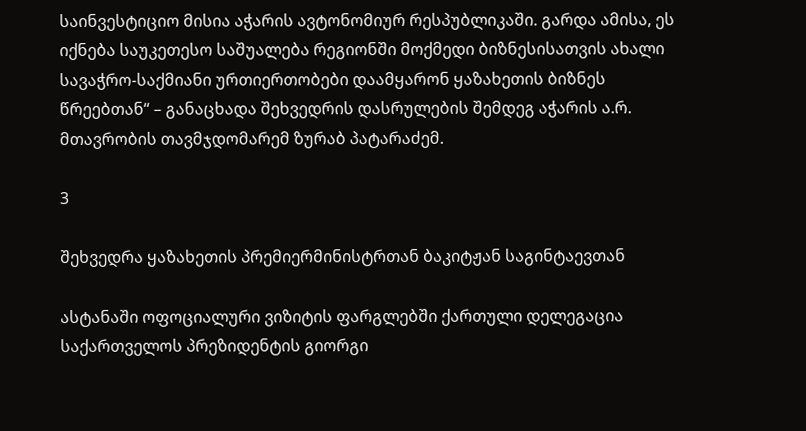საინვესტიციო მისია აჭარის ავტონომიურ რესპუბლიკაში. გარდა ამისა, ეს იქნება საუკეთესო საშუალება რეგიონში მოქმედი ბიზნესისათვის ახალი სავაჭრო-საქმიანი ურთიერთობები დაამყარონ ყაზახეთის ბიზნეს წრეებთან“ – განაცხადა შეხვედრის დასრულების შემდეგ აჭარის ა.რ. მთავრობის თავმჯდომარემ ზურაბ პატარაძემ.

3

შეხვედრა ყაზახეთის პრემიერმინისტრთან ბაკიტჟან საგინტაევთან

ასტანაში ოფოციალური ვიზიტის ფარგლებში ქართული დელეგაცია საქართველოს პრეზიდენტის გიორგი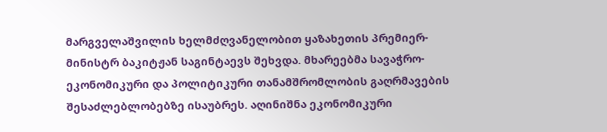მარგველაშვილის ხელმძღვანელობით ყაზახეთის პრემიერ-მინისტრ ბაკიტჟან საგინტაევს შეხვდა. მხარეებმა სავაჭრო-ეკონომიკური და პოლიტიკური თანამშრომლობის გაღრმავების შესაძლებლობებზე ისაუბრეს. აღინიშნა ეკონომიკური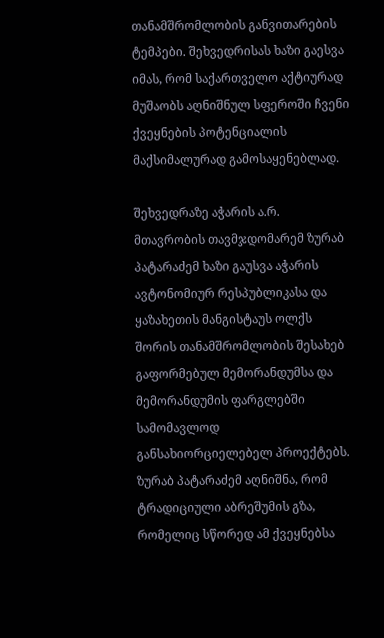თანამშრომლობის განვითარების ტემპები. შეხვედრისას ხაზი გაესვა იმას, რომ საქართველო აქტიურად მუშაობს აღნიშნულ სფეროში ჩვენი ქვეყნების პოტენციალის მაქსიმალურად გამოსაყენებლად.

შეხვედრაზე აჭარის ა.რ. მთავრობის თავმჯდომარემ ზურაბ პატარაძემ ხაზი გაუსვა აჭარის ავტონომიურ რესპუბლიკასა და ყაზახეთის მანგისტაუს ოლქს შორის თანამშრომლობის შესახებ გაფორმებულ მემორანდუმსა და მემორანდუმის ფარგლებში სამომავლოდ განსახიორციელებელ პროექტებს. ზურაბ პატარაძემ აღნიშნა, რომ ტრადიციული აბრეშუმის გზა, რომელიც სწორედ ამ ქვეყნებსა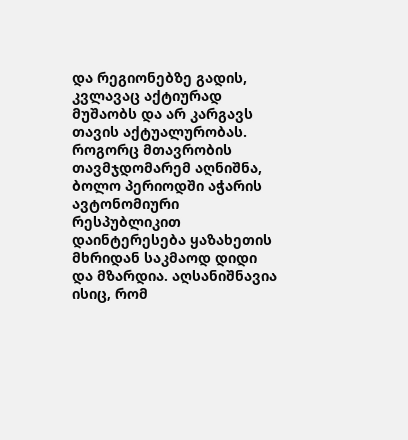და რეგიონებზე გადის, კვლავაც აქტიურად მუშაობს და არ კარგავს თავის აქტუალურობას. როგორც მთავრობის თავმჯდომარემ აღნიშნა, ბოლო პერიოდში აჭარის ავტონომიური რესპუბლიკით დაინტერესება ყაზახეთის მხრიდან საკმაოდ დიდი და მზარდია. აღსანიშნავია ისიც, რომ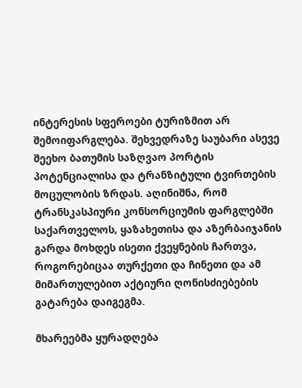ინტერესის სფეროები ტურიზმით არ შემოიფარგლება. შეხვედრაზე საუბარი ასევე შეეხო ბათუმის საზღვაო პორტის პოტენციალისა და ტრანზიტული ტვირთების მოცულობის ზრდას. აღინიშნა, რომ ტრანსკასპიური კონსორციუმის ფარგლებში საქართველოს, ყაზახეთისა და აზერბაიჯანის გარდა მოხდეს ისეთი ქვეყნების ჩართვა, როგორებიცაა თურქეთი და ჩინეთი და ამ მიმართულებით აქტიური ღონისძიებების გატარება დაიგეგმა.

მხარეებმა ყურადღება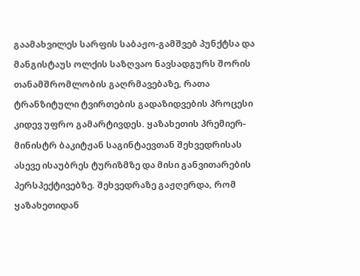გაამახვილეს სარფის საბაჟო-გამშვებ პუნქტსა და მანგისტაუს ოლქის საზღვაო ნავსადგურს შორის თანამშრომლობის გაღრმავებაზე, რათა ტრანზიტული ტვირთების გადაზიდვების პროცესი კიდევ უფრო გამარტივდეს. ყაზახეთის პრემიერ-მინისტრ ბაკიტჟან საგინტაევთან შეხვედრისას ასევე ისაუბრეს ტურიზმზე და მისი განვითარების პერსპექტივებზე. შეხვედრაზე გაჟღერდა, რომ ყაზახეთიდან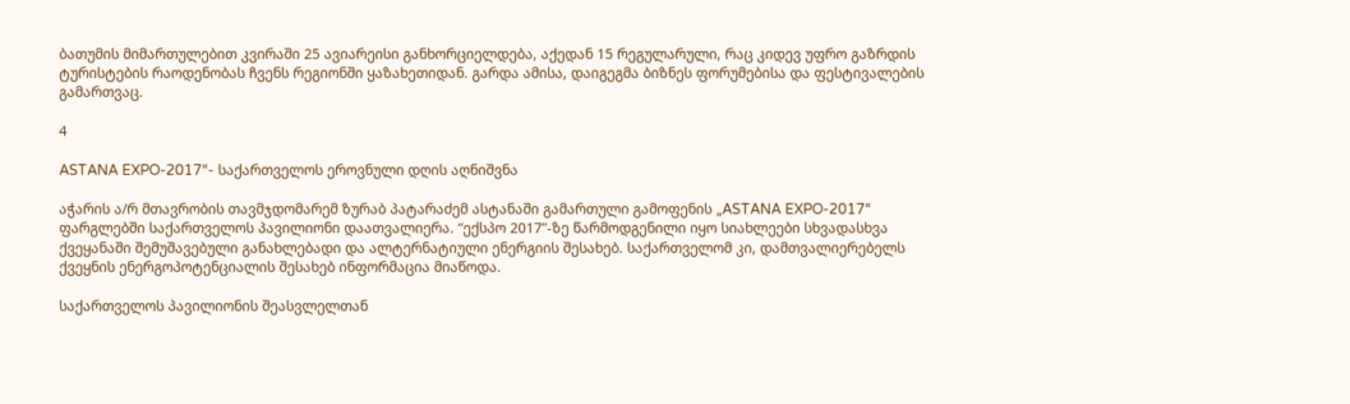ბათუმის მიმართულებით კვირაში 25 ავიარეისი განხორციელდება, აქედან 15 რეგულარული, რაც კიდევ უფრო გაზრდის ტურისტების რაოდენობას ჩვენს რეგიონში ყაზახეთიდან. გარდა ამისა, დაიგეგმა ბიზნეს ფორუმებისა და ფესტივალების გამართვაც.

4

ASTANA EXPO-2017“- საქართველოს ეროვნული დღის აღნიშვნა

აჭარის ა/რ მთავრობის თავმჯდომარემ ზურაბ პატარაძემ ასტანაში გამართული გამოფენის „ASTANA EXPO-2017“ ფარგლებში საქართველოს პავილიონი დაათვალიერა. “ექსპო 2017”-ზე წარმოდგენილი იყო სიახლეები სხვადასხვა ქვეყანაში შემუშავებული განახლებადი და ალტერნატიული ენერგიის შესახებ. საქართველომ კი, დამთვალიერებელს ქვეყნის ენერგოპოტენციალის შესახებ ინფორმაცია მიაწოდა.

საქართველოს პავილიონის შეასვლელთან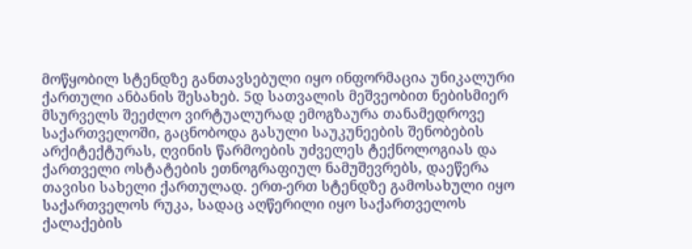მოწყობილ სტენდზე განთავსებული იყო ინფორმაცია უნიკალური ქართული ანბანის შესახებ. 5დ სათვალის მეშვეობით ნებისმიერ მსურველს შეეძლო ვირტუალურად ემოგზაურა თანამედროვე საქართველოში, გაცნობოდა გასული საუკუნეების შენობების არქიტექტურას, ღვინის წარმოების უძველეს ტექნოლოგიას და ქართველი ოსტატების ეთნოგრაფიულ ნამუშევრებს, დაეწერა თავისი სახელი ქართულად. ერთ-ერთ სტენდზე გამოსახული იყო საქართველოს რუკა, სადაც აღწერილი იყო საქართველოს ქალაქების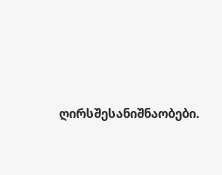ღირსშესანიშნაობები.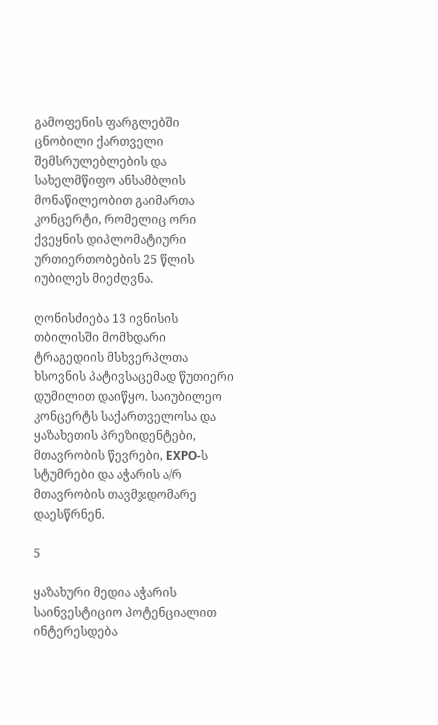გამოფენის ფარგლებში ცნობილი ქართველი შემსრულებლების და სახელმწიფო ანსამბლის მონაწილეობით გაიმართა კონცერტი, რომელიც ორი ქვეყნის დიპლომატიური ურთიერთობების 25 წლის იუბილეს მიეძღვნა.

ღონისძიება 13 ივნისის თბილისში მომხდარი ტრაგედიის მსხვერპლთა ხსოვნის პატივსაცემად წუთიერი დუმილით დაიწყო. საიუბილეო კონცერტს საქართველოსა და ყაზახეთის პრეზიდენტები, მთავრობის წევრები, EXPO-ს სტუმრები და აჭარის ა/რ მთავრობის თავმჯდომარე დაესწრნენ.

5

ყაზახური მედია აჭარის საინვესტიციო პოტენციალით ინტერესდება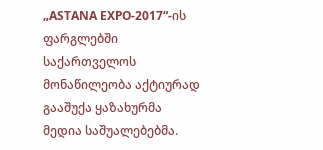„ASTANA EXPO-2017“-ის ფარგლებში საქართველოს მონაწილეობა აქტიურად გააშუქა ყაზახურმა მედია საშუალებებმა.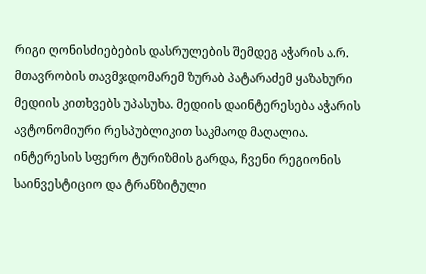რიგი ღონისძიებების დასრულების შემდეგ აჭარის ა.რ. მთავრობის თავმჯდომარემ ზურაბ პატარაძემ ყაზახური მედიის კითხვებს უპასუხა. მედიის დაინტერესება აჭარის ავტონომიური რესპუბლიკით საკმაოდ მაღალია. ინტერესის სფერო ტურიზმის გარდა, ჩვენი რეგიონის საინვესტიციო და ტრანზიტული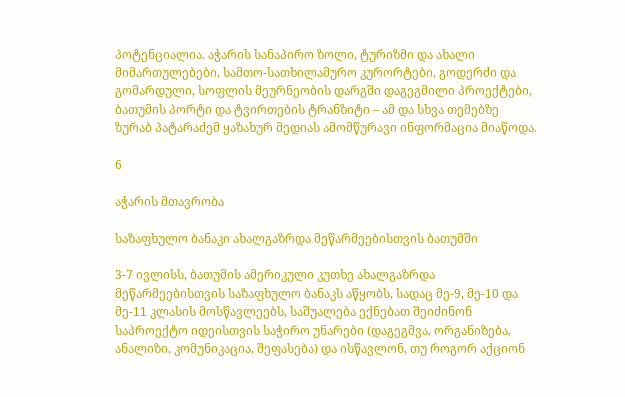პოტენციალია. აჭარის სანაპირო ზოლი, ტურიზმი და ახალი მიმართულებები, სამთო-სათხილამურო კურორტები, გოდერძი და გომარდული, სოფლის მეურნეობის დარგში დაგეგმილი პროექტები, ბათუმის პორტი და ტვირთების ტრანზიტი – ამ და სხვა თემებზე ზურაბ პატარაძემ ყაზახურ მედიას ამომწურავი ინფორმაცია მიაწოდა.

6

აჭარის მთავრობა

საზაფხულო ბანაკი ახალგაზრდა მეწარმეებისთვის ბათუმში

3-7 ივლისს, ბათუმის ამერიკული კუთხე ახალგაზრდა მეწარმეებისთვის საზაფხულო ბანაკს აწყობს, სადაც მე-9, მე-10 და მე-11 კლასის მოსწავლეებს, საშუალება ექნებათ შეიძინონ საპროექტო იდეისთვის საჭირო უნარები (დაგეგმვა, ორგანიზება, ანალიზი, კომუნიკაცია, შეფასება) და ისწავლონ, თუ როგორ აქციონ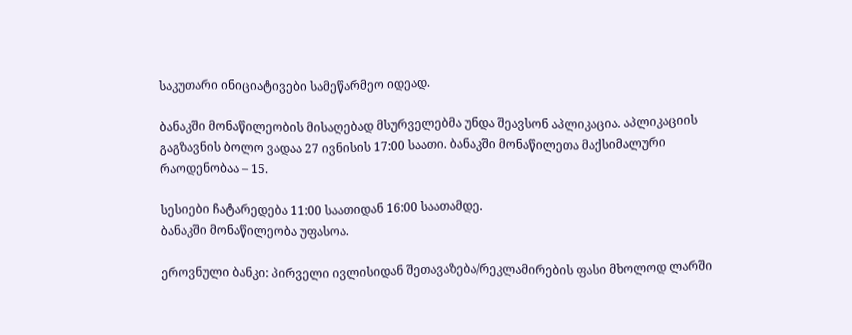საკუთარი ინიციატივები სამეწარმეო იდეად.

ბანაკში მონაწილეობის მისაღებად მსურველებმა უნდა შეავსონ აპლიკაცია. აპლიკაციის გაგზავნის ბოლო ვადაა 27 ივნისის 17:00 საათი. ბანაკში მონაწილეთა მაქსიმალური რაოდენობაა – 15.

სესიები ჩატარედება 11:00 საათიდან 16:00 საათამდე.
ბანაკში მონაწილეობა უფასოა.

ეროვნული ბანკი: პირველი ივლისიდან შეთავაზება/რეკლამირების ფასი მხოლოდ ლარში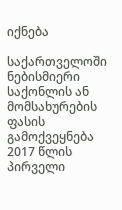იქნება

საქართველოში ნებისმიერი საქონლის ან მომსახურების ფასის გამოქვეყნება 2017 წლის პირველი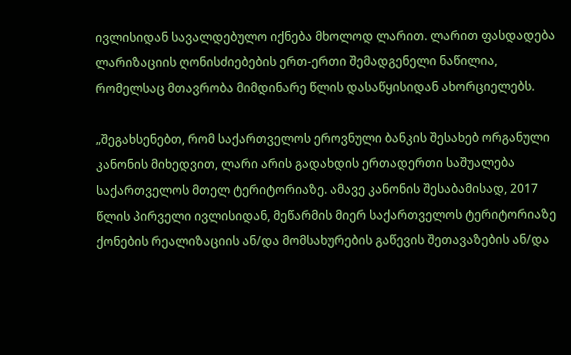ივლისიდან სავალდებულო იქნება მხოლოდ ლარით. ლარით ფასდადება ლარიზაციის ღონისძიებების ერთ-ერთი შემადგენელი ნაწილია, რომელსაც მთავრობა მიმდინარე წლის დასაწყისიდან ახორციელებს.

„შეგახსენებთ, რომ საქართველოს ეროვნული ბანკის შესახებ ორგანული კანონის მიხედვით, ლარი არის გადახდის ერთადერთი საშუალება საქართველოს მთელ ტერიტორიაზე. ამავე კანონის შესაბამისად, 2017 წლის პირველი ივლისიდან, მეწარმის მიერ საქართველოს ტერიტორიაზე ქონების რეალიზაციის ან/და მომსახურების გაწევის შეთავაზების ან/და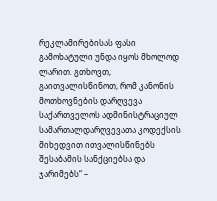რეკლამირებისას ფასი გამოხატული უნდა იყოს მხოლოდ ლარით. გთხოვთ, გაითვალისწინოთ, რომ კანონის მოთხოვნების დარღვევა საქართველოს ადმინისტრაციულ სამართალდარღვევათა კოდექსის მიხედვით ითვალისწინებს შესაბამის სანქციებსა და ჯარიმებს“ –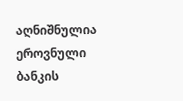აღნიშნულია ეროვნული ბანკის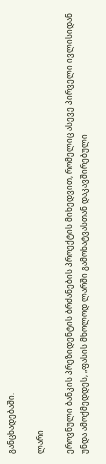განცხადებაში.

ლარი

ეროვნული ბანკის პრეზიდენტის ბრძანების პროექტის მიხედვით, რომელიც ასევე პირველი ივლისიდან უნდა ამოქმედდეს, „ფასის მხოლოდ ლარში გამოხატვასთან დაკავშირებული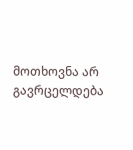მოთხოვნა არ გავრცელდება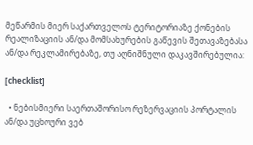მეწარმის მიერ საქართველოს ტერიტორიაზე ქონების რეალიზაციის ან/და მომსახურების გაწევის შეთავაზებასა ან/და რეკლამირებაზე, თუ აღნიშნული დაკავშირებულია:

[checklist]

  • ნებისმიერი საერთაშორისო რეზერვაციის პორტალის ან/და უცხოური ვებ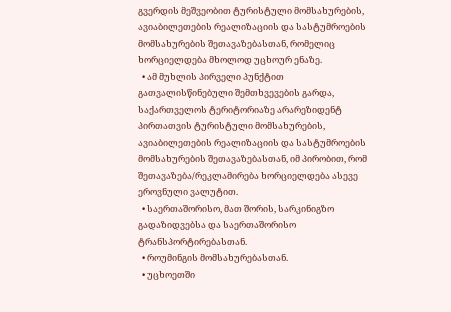გვერდის მეშვეობით ტურისტული მომსახურების, ავიაბილეთების რეალიზაციის და სასტუმროების მომსახურების შეთავაზებასთან, რომელიც ხორციელდება მხოლოდ უცხოურ ენაზე.
  • ამ მუხლის პირველი პუნქტით გათვალისწინებული შემთხვევების გარდა, საქართველოს ტერიტორიაზე არარეზიდენტ პირთათვის ტურისტული მომსახურების, ავიაბილეთების რეალიზაციის და სასტუმროების მომსახურების შეთავაზებასთან, იმ პირობით, რომ შეთავაზება/რეკლამირება ხორციელდება ასევე ეროვნული ვალუტით.
  • საერთაშორისო, მათ შორის, სარკინიგზო გადაზიდვებსა და საერთაშორისო ტრანსპორტირებასთან.
  • როუმინგის მომსახურებასთან.
  • უცხოეთში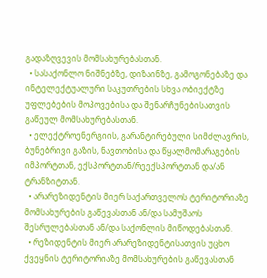გადაზღვევის მომსახურებასთან.
  • სასაქონლო ნიშნებზე, დიზაინზე, გამოგონებაზე და ინტელექტუალური საკუთრების სხვა ობიექტზე უფლებების მოპოვებისა და შენარჩუნებისათვის გაწეულ მომსახურებასთან.
  • ელექტროენერგიის, გარანტირებული სიმძლავრის, ბუნებრივი გაზის, ნავთობისა და წყალმომარაგების იმპორტთან, ექსპორტთან/რეექსპორტთან და/ან ტრანზიტთან.
  • არარეზიდენტის მიერ საქართველოს ტერიტორიაზე მომსახურების გაწევასთან ან/და სამუშაოს შესრულებასთან ან/და საქონლის მიწოდებასთან.
  • რეზიდენტის მიერ არარეზიდენტისათვის უცხო ქვეყნის ტერიტორიაზე მომსახურების გაწევასთან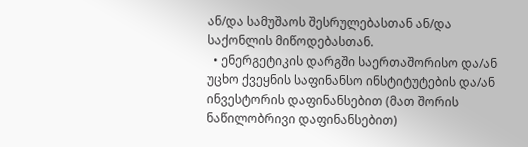ან/და სამუშაოს შესრულებასთან ან/და საქონლის მიწოდებასთან.
  • ენერგეტიკის დარგში საერთაშორისო და/ან უცხო ქვეყნის საფინანსო ინსტიტუტების და/ან ინვესტორის დაფინანსებით (მათ შორის ნაწილობრივი დაფინანსებით)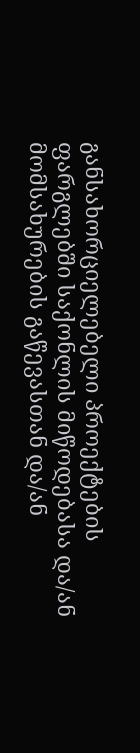განსახორციელებელი პროექტების ფარგლებში საქონლის მიწოდებასა და/ან მომსახურების გაწევასთან და/ან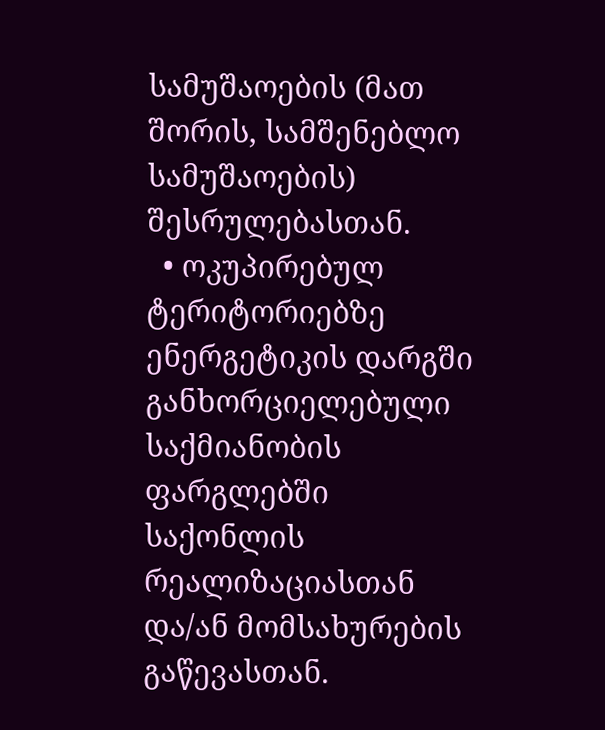სამუშაოების (მათ შორის, სამშენებლო სამუშაოების) შესრულებასთან.
  • ოკუპირებულ ტერიტორიებზე ენერგეტიკის დარგში განხორციელებული საქმიანობის ფარგლებში საქონლის რეალიზაციასთან და/ან მომსახურების გაწევასთან.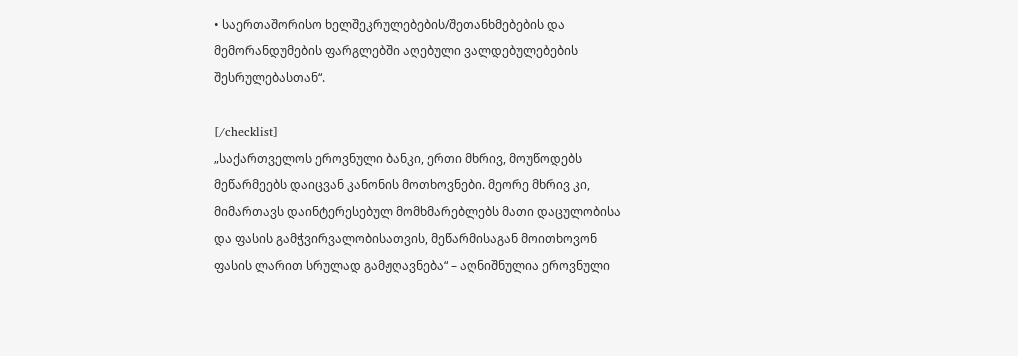• საერთაშორისო ხელშეკრულებების/შეთანხმებების და მემორანდუმების ფარგლებში აღებული ვალდებულებების შესრულებასთან“.

[/checklist]
„საქართველოს ეროვნული ბანკი, ერთი მხრივ, მოუწოდებს მეწარმეებს დაიცვან კანონის მოთხოვნები. მეორე მხრივ კი, მიმართავს დაინტერესებულ მომხმარებლებს მათი დაცულობისა და ფასის გამჭვირვალობისათვის, მეწარმისაგან მოითხოვონ ფასის ლარით სრულად გამჟღავნება“ – აღნიშნულია ეროვნული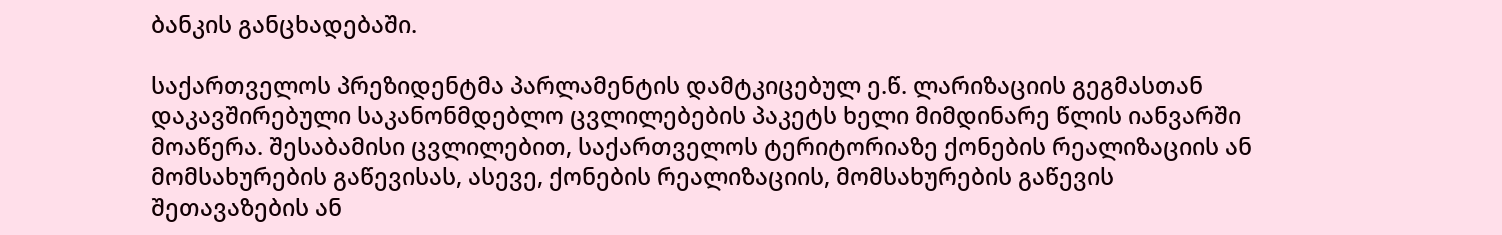ბანკის განცხადებაში.

საქართველოს პრეზიდენტმა პარლამენტის დამტკიცებულ ე.წ. ლარიზაციის გეგმასთან დაკავშირებული საკანონმდებლო ცვლილებების პაკეტს ხელი მიმდინარე წლის იანვარში მოაწერა. შესაბამისი ცვლილებით, საქართველოს ტერიტორიაზე ქონების რეალიზაციის ან მომსახურების გაწევისას, ასევე, ქონების რეალიზაციის, მომსახურების გაწევის შეთავაზების ან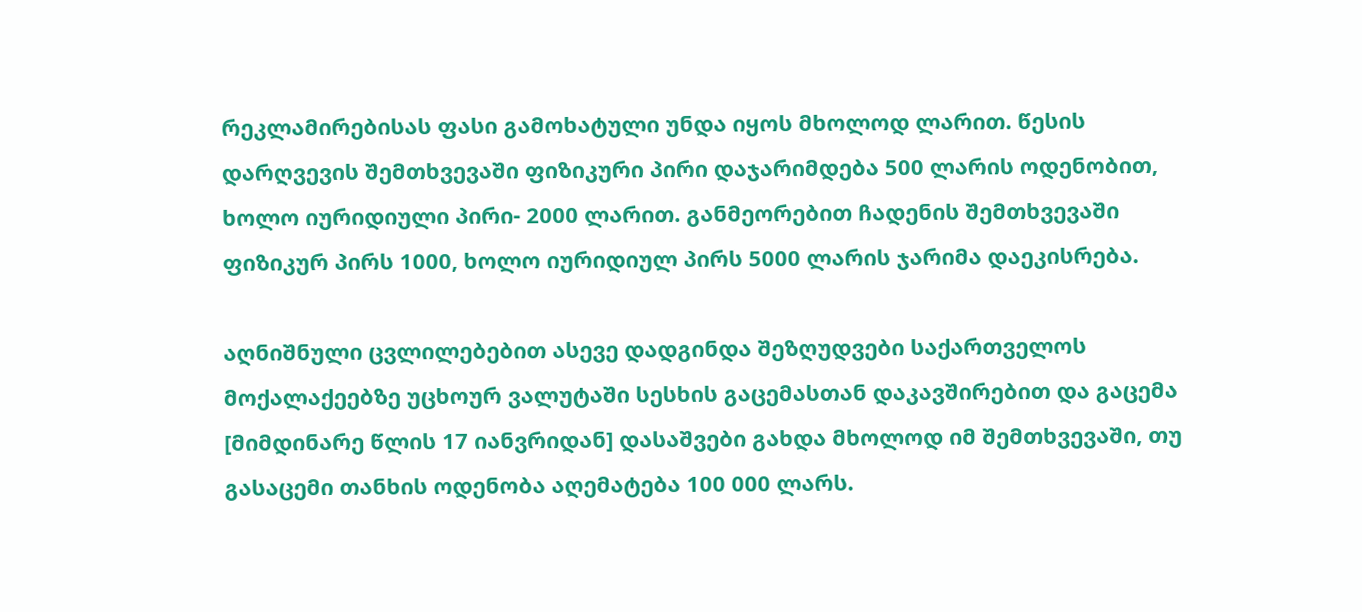რეკლამირებისას ფასი გამოხატული უნდა იყოს მხოლოდ ლარით. წესის დარღვევის შემთხვევაში ფიზიკური პირი დაჯარიმდება 500 ლარის ოდენობით, ხოლო იურიდიული პირი- 2000 ლარით. განმეორებით ჩადენის შემთხვევაში ფიზიკურ პირს 1000, ხოლო იურიდიულ პირს 5000 ლარის ჯარიმა დაეკისრება.

აღნიშნული ცვლილებებით ასევე დადგინდა შეზღუდვები საქართველოს მოქალაქეებზე უცხოურ ვალუტაში სესხის გაცემასთან დაკავშირებით და გაცემა [მიმდინარე წლის 17 იანვრიდან] დასაშვები გახდა მხოლოდ იმ შემთხვევაში, თუ გასაცემი თანხის ოდენობა აღემატება 100 000 ლარს.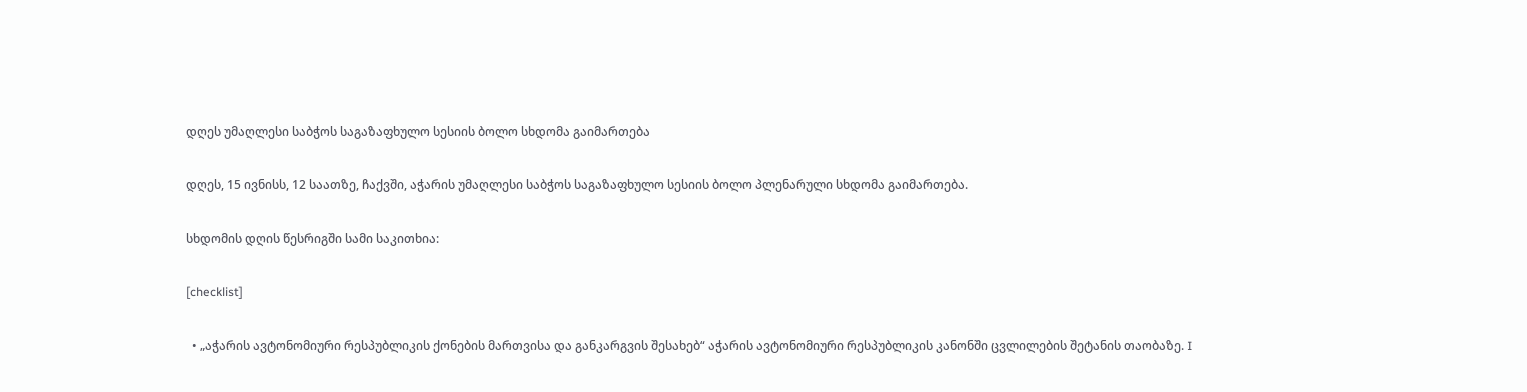დღეს უმაღლესი საბჭოს საგაზაფხულო სესიის ბოლო სხდომა გაიმართება

დღეს, 15 ივნისს, 12 საათზე, ჩაქვში, აჭარის უმაღლესი საბჭოს საგაზაფხულო სესიის ბოლო პლენარული სხდომა გაიმართება.

სხდომის დღის წესრიგში სამი საკითხია:

[checklist]

  • „აჭარის ავტონომიური რესპუბლიკის ქონების მართვისა და განკარგვის შესახებ“ აჭარის ავტონომიური რესპუბლიკის კანონში ცვლილების შეტანის თაობაზე. I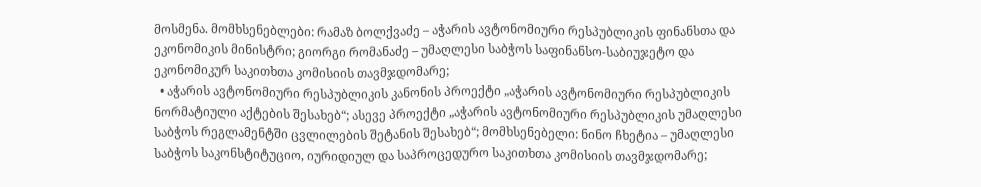მოსმენა. მომხსენებლები: რამაზ ბოლქვაძე – აჭარის ავტონომიური რესპუბლიკის ფინანსთა და ეკონომიკის მინისტრი; გიორგი რომანაძე – უმაღლესი საბჭოს საფინანსო-საბიუჯეტო და ეკონომიკურ საკითხთა კომისიის თავმჯდომარე;
  • აჭარის ავტონომიური რესპუბლიკის კანონის პროექტი „აჭარის ავტონომიური რესპუბლიკის ნორმატიული აქტების შესახებ“; ასევე პროექტი „აჭარის ავტონომიური რესპუბლიკის უმაღლესი საბჭოს რეგლამენტში ცვლილების შეტანის შესახებ“; მომხსენებელი: ნინო ჩხეტია – უმაღლესი საბჭოს საკონსტიტუციო, იურიდიულ და საპროცედურო საკითხთა კომისიის თავმჯდომარე;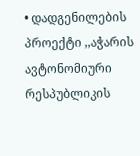• დადგენილების პროექტი ,,აჭარის ავტონომიური რესპუბლიკის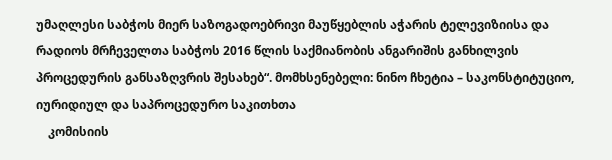უმაღლესი საბჭოს მიერ საზოგადოებრივი მაუწყებლის აჭარის ტელევიზიისა და რადიოს მრჩეველთა საბჭოს 2016 წლის საქმიანობის ანგარიშის განხილვის პროცედურის განსაზღვრის შესახებ“. მომხსენებელი: ნინო ჩხეტია – საკონსტიტუციო, იურიდიულ და საპროცედურო საკითხთა
    კომისიის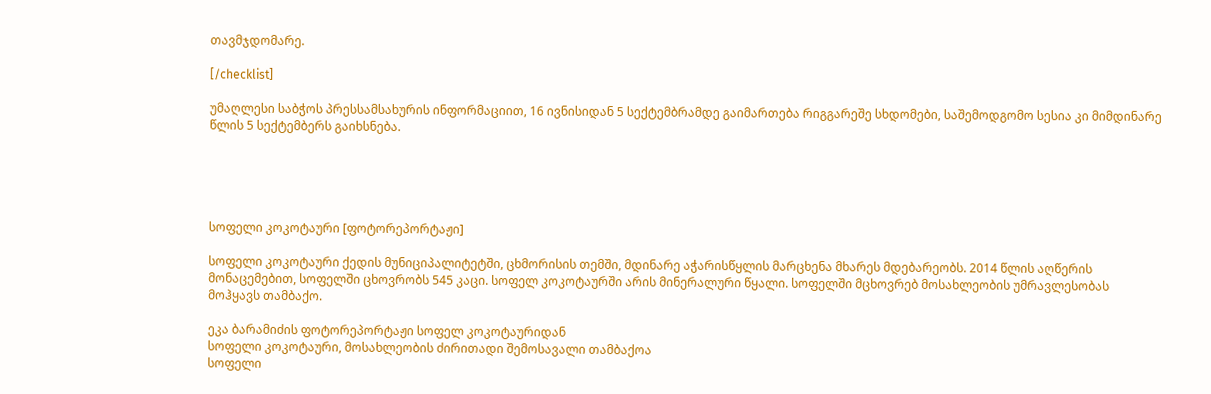თავმჯდომარე.

[/checklist]

უმაღლესი საბჭოს პრესსამსახურის ინფორმაციით, 16 ივნისიდან 5 სექტემბრამდე გაიმართება რიგგარეშე სხდომები, საშემოდგომო სესია კი მიმდინარე წლის 5 სექტემბერს გაიხსნება.





სოფელი კოკოტაური [ფოტორეპორტაჟი]

სოფელი კოკოტაური ქედის მუნიციპალიტეტში, ცხმორისის თემში, მდინარე აჭარისწყლის მარცხენა მხარეს მდებარეობს. 2014 წლის აღწერის მონაცემებით, სოფელში ცხოვრობს 545 კაცი. სოფელ კოკოტაურში არის მინერალური წყალი. სოფელში მცხოვრებ მოსახლეობის უმრავლესობას მოჰყავს თამბაქო.

ეკა ბარამიძის ფოტორეპორტაჟი სოფელ კოკოტაურიდან
სოფელი კოკოტაური, მოსახლეობის ძირითადი შემოსავალი თამბაქოა
სოფელი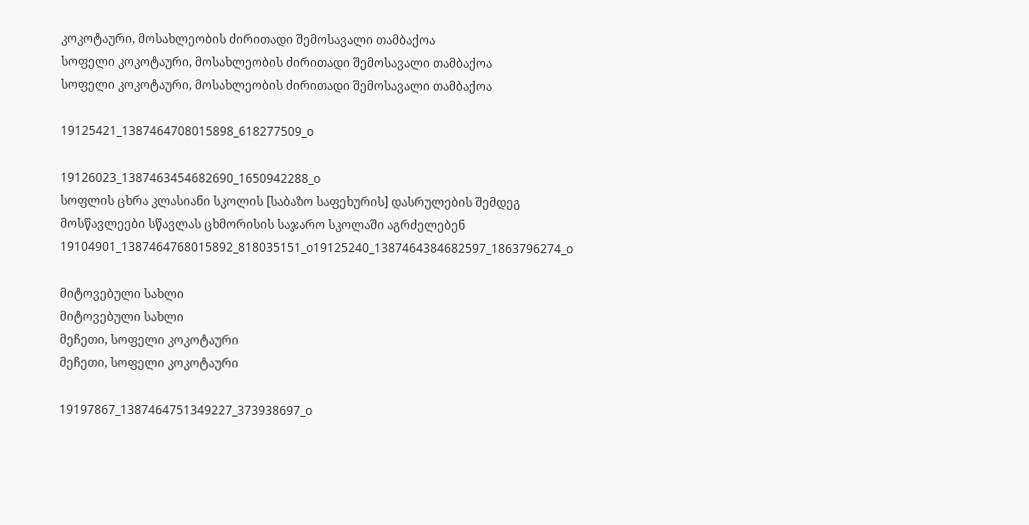კოკოტაური, მოსახლეობის ძირითადი შემოსავალი თამბაქოა
სოფელი კოკოტაური, მოსახლეობის ძირითადი შემოსავალი თამბაქოა
სოფელი კოკოტაური, მოსახლეობის ძირითადი შემოსავალი თამბაქოა

19125421_1387464708015898_618277509_o

19126023_1387463454682690_1650942288_o
სოფლის ცხრა კლასიანი სკოლის [საბაზო საფეხურის] დასრულების შემდეგ მოსწავლეები სწავლას ცხმორისის საჯარო სკოლაში აგრძელებენ
19104901_1387464768015892_818035151_o19125240_1387464384682597_1863796274_o

მიტოვებული სახლი
მიტოვებული სახლი
მეჩეთი, სოფელი კოკოტაური
მეჩეთი, სოფელი კოკოტაური

19197867_1387464751349227_373938697_o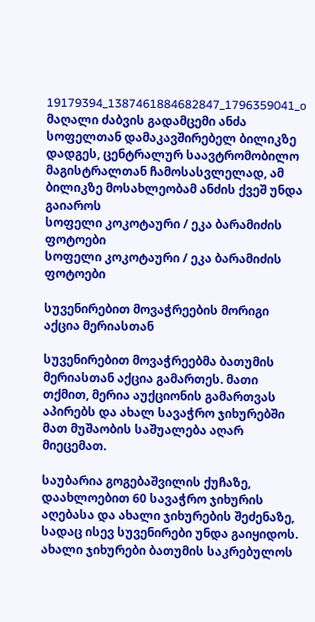19179394_1387461884682847_1796359041_o
მაღალი ძაბვის გადამცემი ანძა სოფელთან დამაკავშირებელ ბილიკზე დადგეს, ცენტრალურ საავტრომობილო მაგისტრალთან ჩამოსასვლელად, ამ ბილიკზე მოსახლეობამ ანძის ქვეშ უნდა გაიაროს
სოფელი კოკოტაური / ეკა ბარამიძის ფოტოები
სოფელი კოკოტაური / ეკა ბარამიძის ფოტოები

სუვენირებით მოვაჭრეების მორიგი აქცია მერიასთან

სუვენირებით მოვაჭრეებმა ბათუმის მერიასთან აქცია გამართეს. მათი თქმით, მერია აუქციონის გამართვას აპირებს და ახალ სავაჭრო ჯიხურებში მათ მუშაობის საშუალება აღარ მიეცემათ.

საუბარია გოგებაშვილის ქუჩაზე, დაახლოებით 60 სავაჭრო ჯიხურის აღებასა და ახალი ჯიხურების შეძენაზე, სადაც ისევ სუვენირები უნდა გაიყიდოს. ახალი ჯიხურები ბათუმის საკრებულოს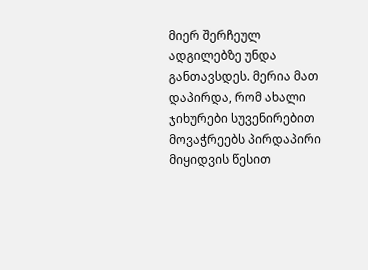მიერ შერჩეულ ადგილებზე უნდა განთავსდეს. მერია მათ დაპირდა, რომ ახალი ჯიხურები სუვენირებით მოვაჭრეებს პირდაპირი მიყიდვის წესით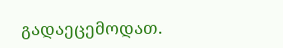გადაეცემოდათ.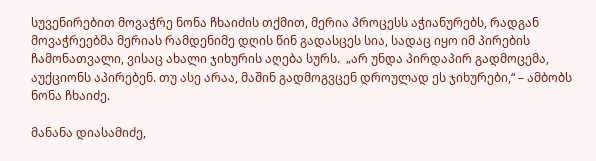სუვენირებით მოვაჭრე ნონა ჩხაიძის თქმით, მერია პროცესს აჭიანურებს, რადგან მოვაჭრეებმა მერიას რამდენიმე დღის წინ გადასცეს სია, სადაც იყო იმ პირების ჩამონათვალი, ვისაც ახალი ჯიხურის აღება სურს.  „არ უნდა პირდაპირ გადმოცემა, აუქციონს აპირებენ. თუ ასე არაა, მაშინ გადმოგვცენ დროულად ეს ჯიხურები,“ – ამბობს ნონა ჩხაიძე.

მანანა დიასამიძე,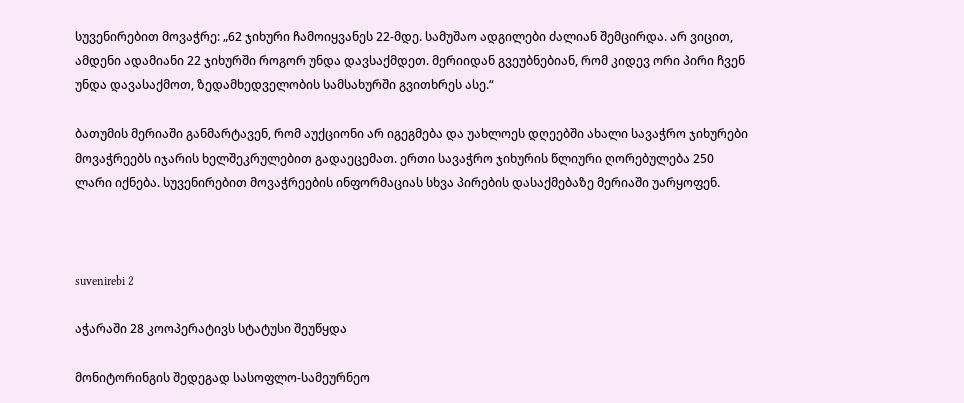სუვენირებით მოვაჭრე: „62 ჯიხური ჩამოიყვანეს 22-მდე. სამუშაო ადგილები ძალიან შემცირდა. არ ვიცით, ამდენი ადამიანი 22 ჯიხურში როგორ უნდა დავსაქმდეთ. მერიიდან გვეუბნებიან, რომ კიდევ ორი პირი ჩვენ უნდა დავასაქმოთ, ზედამხედველობის სამსახურში გვითხრეს ასე.“

ბათუმის მერიაში განმარტავენ, რომ აუქციონი არ იგეგმება და უახლოეს დღეებში ახალი სავაჭრო ჯიხურები მოვაჭრეებს იჯარის ხელშეკრულებით გადაეცემათ. ერთი სავაჭრო ჯიხურის წლიური ღორებულება 250 ლარი იქნება. სუვენირებით მოვაჭრეების ინფორმაციას სხვა პირების დასაქმებაზე მერიაში უარყოფენ.



suvenirebi 2

აჭარაში 28 კოოპერატივს სტატუსი შეუწყდა

მონიტორინგის შედეგად სასოფლო-სამეურნეო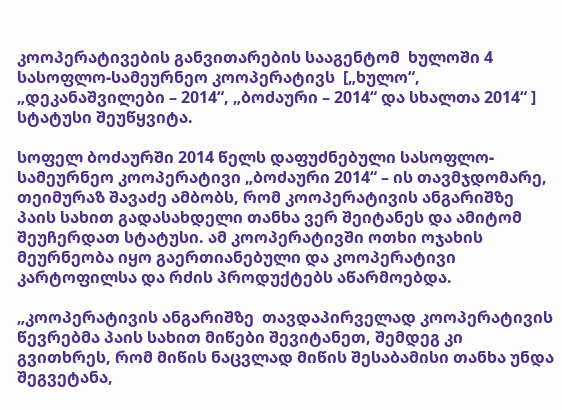კოოპერატივების განვითარების სააგენტომ  ხულოში 4 სასოფლო-სამეურნეო კოოპერატივს  [„ხულო“, „დეკანაშვილები – 2014“, „ბოძაური – 2014“ და სხალთა 2014“ ]  სტატუსი შეუწყვიტა.

სოფელ ბოძაურში 2014 წელს დაფუძნებული სასოფლო-სამეურნეო კოოპერატივი „ბოძაური 2014“ – ის თავმჯდომარე, თეიმურაზ შავაძე ამბობს, რომ კოოპერატივის ანგარიშზე პაის სახით გადასახდელი თანხა ვერ შეიტანეს და ამიტომ შეუჩერდათ სტატუსი. ამ კოოპერატივში ოთხი ოჯახის მეურნეობა იყო გაერთიანებული და კოოპერატივი კარტოფილსა და რძის პროდუქტებს აწარმოებდა.

„კოოპერატივის ანგარიშზე  თავდაპირველად კოოპერატივის წევრებმა პაის სახით მიწები შევიტანეთ, შემდეგ კი გვითხრეს, რომ მიწის ნაცვლად მიწის შესაბამისი თანხა უნდა შეგვეტანა,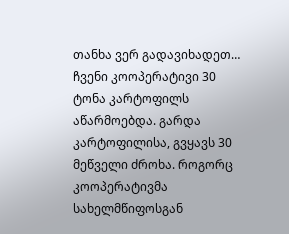თანხა ვერ გადავიხადეთ… ჩვენი კოოპერატივი 30 ტონა კარტოფილს აწარმოებდა. გარდა კარტოფილისა, გვყავს 30 მეწველი ძროხა. როგორც კოოპერატივმა სახელმწიფოსგან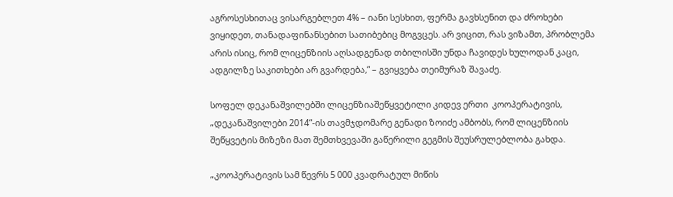აგროსესხითაც ვისარგებლეთ 4% – იანი სესხით, ფერმა გავხსენით და ძროხები ვიყიდეთ, თანადაფინანსებით სათიბებიც მოგვცეს. არ ვიცით, რას ვიზამთ, პრობლემა არის ისიც, რომ ლიცენზიის აღსადგენად თბილისში უნდა ჩავიდეს ხულოდან კაცი, ადგილზე საკითხები არ გვარდება,“ – გვიყვება თეიმურაზ შავაძე.

სოფელ დეკანაშვილებში ლიცენზიაშეწყვეტილი კიდევ ერთი  კოოპერატივის, „დეკანაშვილები 2014“-ის თავმჯდომარე გენადი ზოიძე ამბობს, რომ ლიცენზიის შეწყვეტის მიზეზი მათ შემთხვევაში გაწერილი გეგმის შეუსრულებლობა გახდა.

„კოოპერატივის სამ წევრს 5 000 კვადრატულ მიწის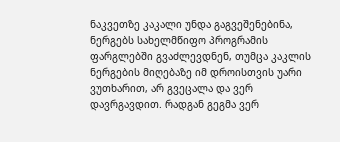ნაკვეთზე კაკალი უნდა გაგვეშენებინა,  ნერგებს სახელმწიფო პროგრამის ფარგლებში გვაძლევდნენ, თუმცა კაკლის ნერგების მიღებაზე იმ დროისთვის უარი ვუთხარით, არ გვეცალა და ვერ დავრგავდით. რადგან გეგმა ვერ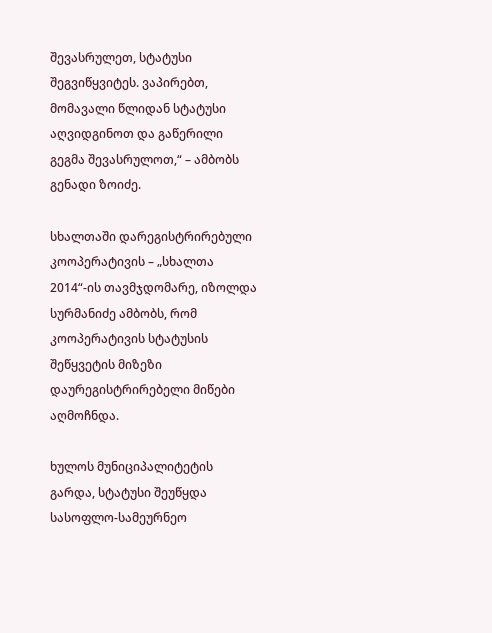შევასრულეთ, სტატუსი შეგვიწყვიტეს. ვაპირებთ, მომავალი წლიდან სტატუსი აღვიდგინოთ და გაწერილი გეგმა შევასრულოთ,“ – ამბობს გენადი ზოიძე.

სხალთაში დარეგისტრირებული კოოპერატივის – „სხალთა 2014“-ის თავმჯდომარე, იზოლდა სურმანიძე ამბობს, რომ კოოპერატივის სტატუსის შეწყვეტის მიზეზი დაურეგისტრირებელი მიწები აღმოჩნდა.

ხულოს მუნიციპალიტეტის გარდა, სტატუსი შეუწყდა სასოფლო-სამეურნეო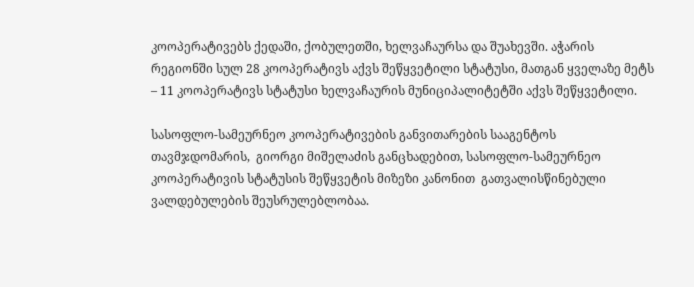კოოპერატივებს ქედაში, ქობულეთში, ხელვაჩაურსა და შუახევში. აჭარის რეგიონში სულ 28 კოოპერატივს აქვს შეწყვეტილი სტატუსი, მათგან ყველაზე მეტს – 11 კოოპერატივს სტატუსი ხელვაჩაურის მუნიციპალიტეტში აქვს შეწყვეტილი.

სასოფლო-სამეურნეო კოოპერატივების განვითარების სააგენტოს თავმჯდომარის,  გიორგი მიშელაძის განცხადებით, სასოფლო-სამეურნეო კოოპერატივის სტატუსის შეწყვეტის მიზეზი კანონით  გათვალისწინებული ვალდებულების შეუსრულებლობაა.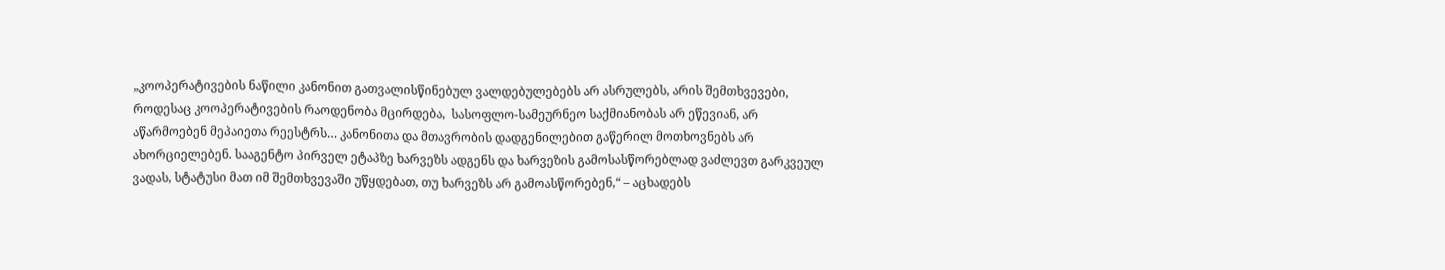„კოოპერატივების ნაწილი კანონით გათვალისწინებულ ვალდებულებებს არ ასრულებს, არის შემთხვევები, როდესაც კოოპერატივების რაოდენობა მცირდება,  სასოფლო-სამეურნეო საქმიანობას არ ეწევიან, არ აწარმოებენ მეპაიეთა რეესტრს… კანონითა და მთავრობის დადგენილებით გაწერილ მოთხოვნებს არ ახორციელებენ. სააგენტო პირველ ეტაპზე ხარვეზს ადგენს და ხარვეზის გამოსასწორებლად ვაძლევთ გარკვეულ ვადას, სტატუსი მათ იმ შემთხვევაში უწყდებათ, თუ ხარვეზს არ გამოასწორებენ,“ – აცხადებს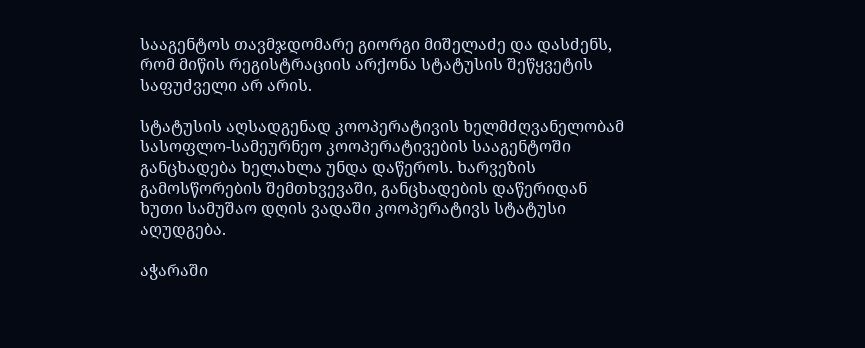სააგენტოს თავმჯდომარე გიორგი მიშელაძე და დასძენს, რომ მიწის რეგისტრაციის არქონა სტატუსის შეწყვეტის საფუძველი არ არის.

სტატუსის აღსადგენად კოოპერატივის ხელმძღვანელობამ სასოფლო-სამეურნეო კოოპერატივების სააგენტოში განცხადება ხელახლა უნდა დაწეროს. ხარვეზის გამოსწორების შემთხვევაში, განცხადების დაწერიდან ხუთი სამუშაო დღის ვადაში კოოპერატივს სტატუსი აღუდგება.

აჭარაში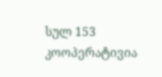სულ 153 კოოპერატივია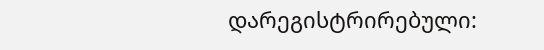დარეგისტრირებული: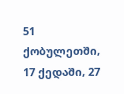51 ქობულეთში, 17 ქედაში, 27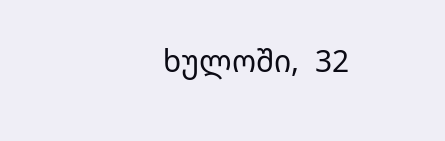ხულოში,  32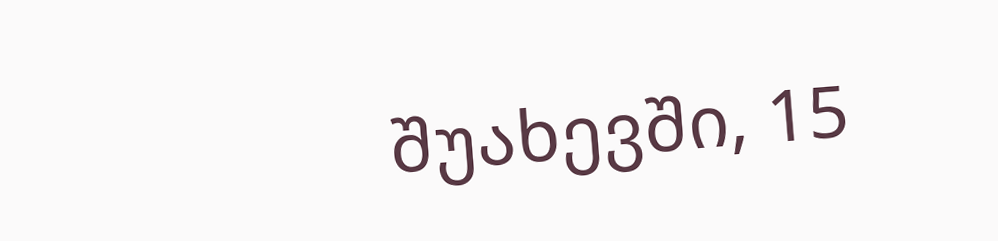შუახევში, 15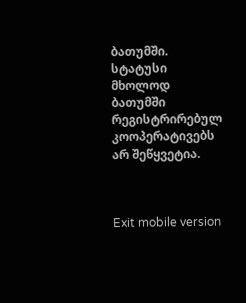ბათუმში. სტატუსი მხოლოდ  ბათუმში რეგისტრირებულ კოოპერატივებს არ შეწყვეტია.



Exit mobile version